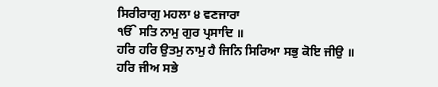ਸਿਰੀਰਾਗੁ ਮਹਲਾ ੪ ਵਣਜਾਰਾ
ੴ ਸਤਿ ਨਾਮੁ ਗੁਰ ਪ੍ਰਸਾਦਿ ॥
ਹਰਿ ਹਰਿ ਉਤਮੁ ਨਾਮੁ ਹੈ ਜਿਨਿ ਸਿਰਿਆ ਸਭੁ ਕੋਇ ਜੀਉ ॥
ਹਰਿ ਜੀਅ ਸਭੇ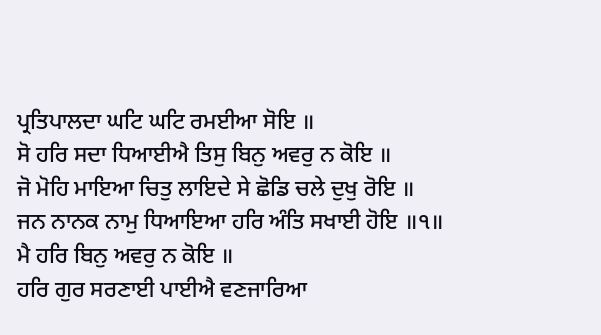ਪ੍ਰਤਿਪਾਲਦਾ ਘਟਿ ਘਟਿ ਰਮਈਆ ਸੋਇ ॥
ਸੋ ਹਰਿ ਸਦਾ ਧਿਆਈਐ ਤਿਸੁ ਬਿਨੁ ਅਵਰੁ ਨ ਕੋਇ ॥
ਜੋ ਮੋਹਿ ਮਾਇਆ ਚਿਤੁ ਲਾਇਦੇ ਸੇ ਛੋਡਿ ਚਲੇ ਦੁਖੁ ਰੋਇ ॥
ਜਨ ਨਾਨਕ ਨਾਮੁ ਧਿਆਇਆ ਹਰਿ ਅੰਤਿ ਸਖਾਈ ਹੋਇ ॥੧॥
ਮੈ ਹਰਿ ਬਿਨੁ ਅਵਰੁ ਨ ਕੋਇ ॥
ਹਰਿ ਗੁਰ ਸਰਣਾਈ ਪਾਈਐ ਵਣਜਾਰਿਆ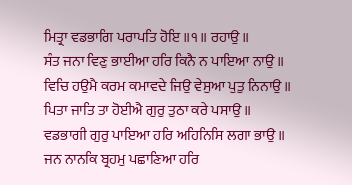ਮਿਤ੍ਰਾ ਵਡਭਾਗਿ ਪਰਾਪਤਿ ਹੋਇ ॥੧॥ ਰਹਾਉ ॥
ਸੰਤ ਜਨਾ ਵਿਣੁ ਭਾਈਆ ਹਰਿ ਕਿਨੈ ਨ ਪਾਇਆ ਨਾਉ ॥
ਵਿਚਿ ਹਉਮੈ ਕਰਮ ਕਮਾਵਦੇ ਜਿਉ ਵੇਸੁਆ ਪੁਤੁ ਨਿਨਾਉ ॥
ਪਿਤਾ ਜਾਤਿ ਤਾ ਹੋਈਐ ਗੁਰੁ ਤੁਠਾ ਕਰੇ ਪਸਾਉ ॥
ਵਡਭਾਗੀ ਗੁਰੁ ਪਾਇਆ ਹਰਿ ਅਹਿਨਿਸਿ ਲਗਾ ਭਾਉ ॥
ਜਨ ਨਾਨਕਿ ਬ੍ਰਹਮੁ ਪਛਾਣਿਆ ਹਰਿ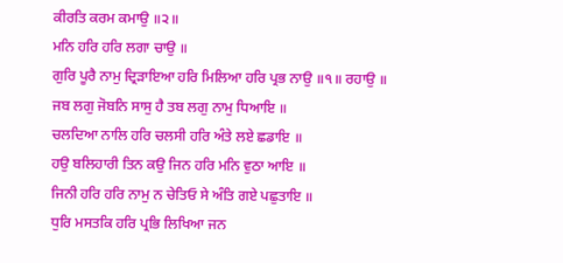ਕੀਰਤਿ ਕਰਮ ਕਮਾਉ ॥੨॥
ਮਨਿ ਹਰਿ ਹਰਿ ਲਗਾ ਚਾਉ ॥
ਗੁਰਿ ਪੂਰੈ ਨਾਮੁ ਦ੍ਰਿੜਾਇਆ ਹਰਿ ਮਿਲਿਆ ਹਰਿ ਪ੍ਰਭ ਨਾਉ ॥੧॥ ਰਹਾਉ ॥
ਜਬ ਲਗੁ ਜੋਬਨਿ ਸਾਸੁ ਹੈ ਤਬ ਲਗੁ ਨਾਮੁ ਧਿਆਇ ॥
ਚਲਦਿਆ ਨਾਲਿ ਹਰਿ ਚਲਸੀ ਹਰਿ ਅੰਤੇ ਲਏ ਛਡਾਇ ॥
ਹਉ ਬਲਿਹਾਰੀ ਤਿਨ ਕਉ ਜਿਨ ਹਰਿ ਮਨਿ ਵੁਠਾ ਆਇ ॥
ਜਿਨੀ ਹਰਿ ਹਰਿ ਨਾਮੁ ਨ ਚੇਤਿਓ ਸੇ ਅੰਤਿ ਗਏ ਪਛੁਤਾਇ ॥
ਧੁਰਿ ਮਸਤਕਿ ਹਰਿ ਪ੍ਰਭਿ ਲਿਖਿਆ ਜਨ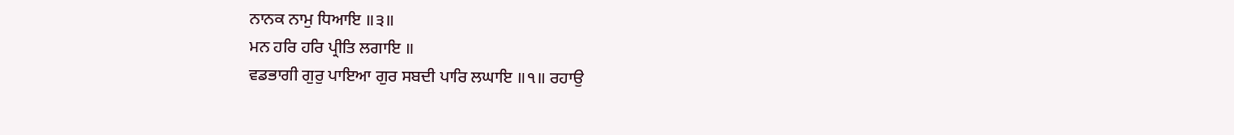ਨਾਨਕ ਨਾਮੁ ਧਿਆਇ ॥੩॥
ਮਨ ਹਰਿ ਹਰਿ ਪ੍ਰੀਤਿ ਲਗਾਇ ॥
ਵਡਭਾਗੀ ਗੁਰੁ ਪਾਇਆ ਗੁਰ ਸਬਦੀ ਪਾਰਿ ਲਘਾਇ ॥੧॥ ਰਹਾਉ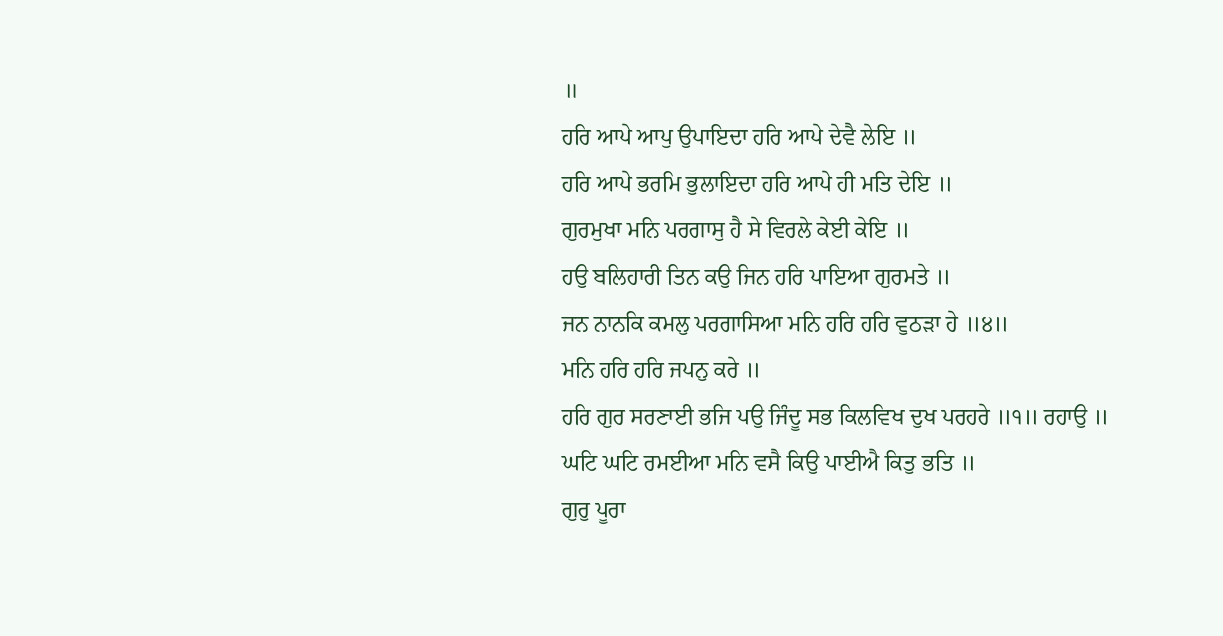॥
ਹਰਿ ਆਪੇ ਆਪੁ ਉਪਾਇਦਾ ਹਰਿ ਆਪੇ ਦੇਵੈ ਲੇਇ ॥
ਹਰਿ ਆਪੇ ਭਰਮਿ ਭੁਲਾਇਦਾ ਹਰਿ ਆਪੇ ਹੀ ਮਤਿ ਦੇਇ ॥
ਗੁਰਮੁਖਾ ਮਨਿ ਪਰਗਾਸੁ ਹੈ ਸੇ ਵਿਰਲੇ ਕੇਈ ਕੇਇ ॥
ਹਉ ਬਲਿਹਾਰੀ ਤਿਨ ਕਉ ਜਿਨ ਹਰਿ ਪਾਇਆ ਗੁਰਮਤੇ ॥
ਜਨ ਨਾਨਕਿ ਕਮਲੁ ਪਰਗਾਸਿਆ ਮਨਿ ਹਰਿ ਹਰਿ ਵੁਠੜਾ ਹੇ ॥੪॥
ਮਨਿ ਹਰਿ ਹਰਿ ਜਪਨੁ ਕਰੇ ॥
ਹਰਿ ਗੁਰ ਸਰਣਾਈ ਭਜਿ ਪਉ ਜਿੰਦੂ ਸਭ ਕਿਲਵਿਖ ਦੁਖ ਪਰਹਰੇ ॥੧॥ ਰਹਾਉ ॥
ਘਟਿ ਘਟਿ ਰਮਈਆ ਮਨਿ ਵਸੈ ਕਿਉ ਪਾਈਐ ਕਿਤੁ ਭਤਿ ॥
ਗੁਰੁ ਪੂਰਾ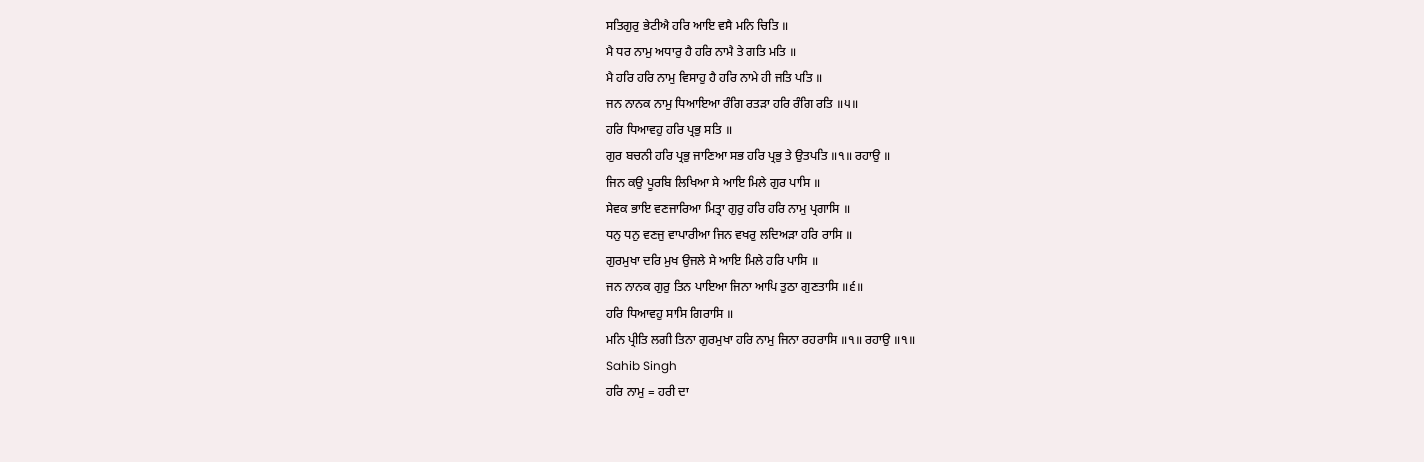ਸਤਿਗੁਰੁ ਭੇਟੀਐ ਹਰਿ ਆਇ ਵਸੈ ਮਨਿ ਚਿਤਿ ॥
ਮੈ ਧਰ ਨਾਮੁ ਅਧਾਰੁ ਹੈ ਹਰਿ ਨਾਮੈ ਤੇ ਗਤਿ ਮਤਿ ॥
ਮੈ ਹਰਿ ਹਰਿ ਨਾਮੁ ਵਿਸਾਹੁ ਹੈ ਹਰਿ ਨਾਮੇ ਹੀ ਜਤਿ ਪਤਿ ॥
ਜਨ ਨਾਨਕ ਨਾਮੁ ਧਿਆਇਆ ਰੰਗਿ ਰਤੜਾ ਹਰਿ ਰੰਗਿ ਰਤਿ ॥੫॥
ਹਰਿ ਧਿਆਵਹੁ ਹਰਿ ਪ੍ਰਭੁ ਸਤਿ ॥
ਗੁਰ ਬਚਨੀ ਹਰਿ ਪ੍ਰਭੁ ਜਾਣਿਆ ਸਭ ਹਰਿ ਪ੍ਰਭੁ ਤੇ ਉਤਪਤਿ ॥੧॥ ਰਹਾਉ ॥
ਜਿਨ ਕਉ ਪੂਰਬਿ ਲਿਖਿਆ ਸੇ ਆਇ ਮਿਲੇ ਗੁਰ ਪਾਸਿ ॥
ਸੇਵਕ ਭਾਇ ਵਣਜਾਰਿਆ ਮਿਤ੍ਰਾ ਗੁਰੁ ਹਰਿ ਹਰਿ ਨਾਮੁ ਪ੍ਰਗਾਸਿ ॥
ਧਨੁ ਧਨੁ ਵਣਜੁ ਵਾਪਾਰੀਆ ਜਿਨ ਵਖਰੁ ਲਦਿਅੜਾ ਹਰਿ ਰਾਸਿ ॥
ਗੁਰਮੁਖਾ ਦਰਿ ਮੁਖ ਉਜਲੇ ਸੇ ਆਇ ਮਿਲੇ ਹਰਿ ਪਾਸਿ ॥
ਜਨ ਨਾਨਕ ਗੁਰੁ ਤਿਨ ਪਾਇਆ ਜਿਨਾ ਆਪਿ ਤੁਠਾ ਗੁਣਤਾਸਿ ॥੬॥
ਹਰਿ ਧਿਆਵਹੁ ਸਾਸਿ ਗਿਰਾਸਿ ॥
ਮਨਿ ਪ੍ਰੀਤਿ ਲਗੀ ਤਿਨਾ ਗੁਰਮੁਖਾ ਹਰਿ ਨਾਮੁ ਜਿਨਾ ਰਹਰਾਸਿ ॥੧॥ ਰਹਾਉ ॥੧॥
Sahib Singh
ਹਰਿ ਨਾਮੁ = ਹਰੀ ਦਾ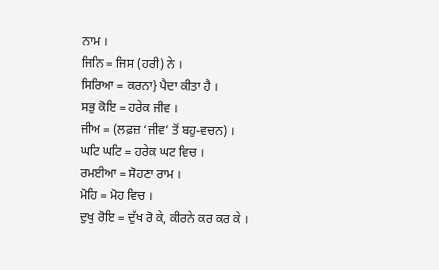ਨਾਮ ।
ਜਿਨਿ = ਜਿਸ (ਹਰੀ) ਨੇ ।
ਸਿਰਿਆ = ਕਰਨਾ} ਪੈਦਾ ਕੀਤਾ ਹੈ ।
ਸਭੁ ਕੋਇ = ਹਰੇਕ ਜੀਵ ।
ਜੀਅ = (ਲਫ਼ਜ਼ ‘ਜੀਵ’ ਤੋਂ ਬਹੁ-ਵਚਨ) ।
ਘਟਿ ਘਟਿ = ਹਰੇਕ ਘਟ ਵਿਚ ।
ਰਮਈਆ = ਸੋਹਣਾ ਰਾਮ ।
ਮੋਹਿ = ਮੋਹ ਵਿਚ ।
ਦੁਖੁ ਰੋਇ = ਦੁੱਖ ਰੋ ਕੇ, ਕੀਰਨੇ ਕਰ ਕਰ ਕੇ ।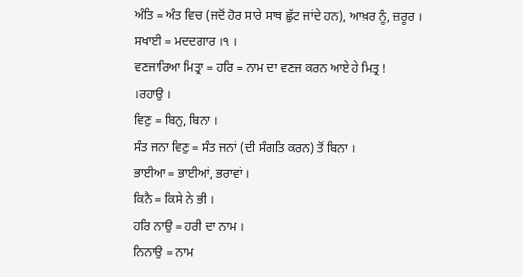ਅੰਤਿ = ਅੰਤ ਵਿਚ (ਜਦੋਂ ਹੋਰ ਸਾਰੇ ਸਾਥ ਛੁੱਟ ਜਾਂਦੇ ਹਨ), ਆਖ਼ਰ ਨੂੰ, ਜ਼ਰੂਰ ।
ਸਖਾਈ = ਮਦਦਗਾਰ ।੧ ।
ਵਣਜਾਰਿਆ ਮਿਤ੍ਰਾ = ਹਰਿ = ਨਾਮ ਦਾ ਵਣਜ ਕਰਨ ਆਏ ਹੇ ਮਿਤ੍ਰ !
।ਰਹਾਉ ।
ਵਿਣੁ = ਬਿਨੁ, ਬਿਨਾ ।
ਸੰਤ ਜਨਾ ਵਿਣੁ = ਸੰਤ ਜਨਾਂ (ਦੀ ਸੰਗਤਿ ਕਰਨ) ਤੋਂ ਬਿਨਾ ।
ਭਾਈਆ = ਭਾਈਆਂ, ਭਰਾਵਾਂ ।
ਕਿਨੈ = ਕਿਸੇ ਨੇ ਭੀ ।
ਹਰਿ ਨਾਉ = ਹਰੀ ਦਾ ਨਾਮ ।
ਨਿਨਾਉ = ਨਾਮ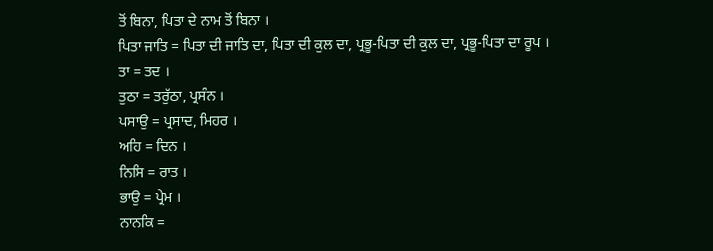ਤੋਂ ਬਿਨਾ, ਪਿਤਾ ਦੇ ਨਾਮ ਤੋਂ ਬਿਨਾ ।
ਪਿਤਾ ਜਾਤਿ = ਪਿਤਾ ਦੀ ਜਾਤਿ ਦਾ, ਪਿਤਾ ਦੀ ਕੁਲ ਦਾ, ਪ੍ਰਭੂ-ਪਿਤਾ ਦੀ ਕੁਲ ਦਾ, ਪ੍ਰਭੂ-ਪਿਤਾ ਦਾ ਰੂਪ ।
ਤਾ = ਤਦ ।
ਤੁਠਾ = ਤਰੁੱਠਾ, ਪ੍ਰਸੰਨ ।
ਪਸਾਉ = ਪ੍ਰਸਾਦ, ਮਿਹਰ ।
ਅਹਿ = ਦਿਨ ।
ਨਿਸਿ = ਰਾਤ ।
ਭਾਉ = ਪ੍ਰੇਮ ।
ਨਾਨਕਿ =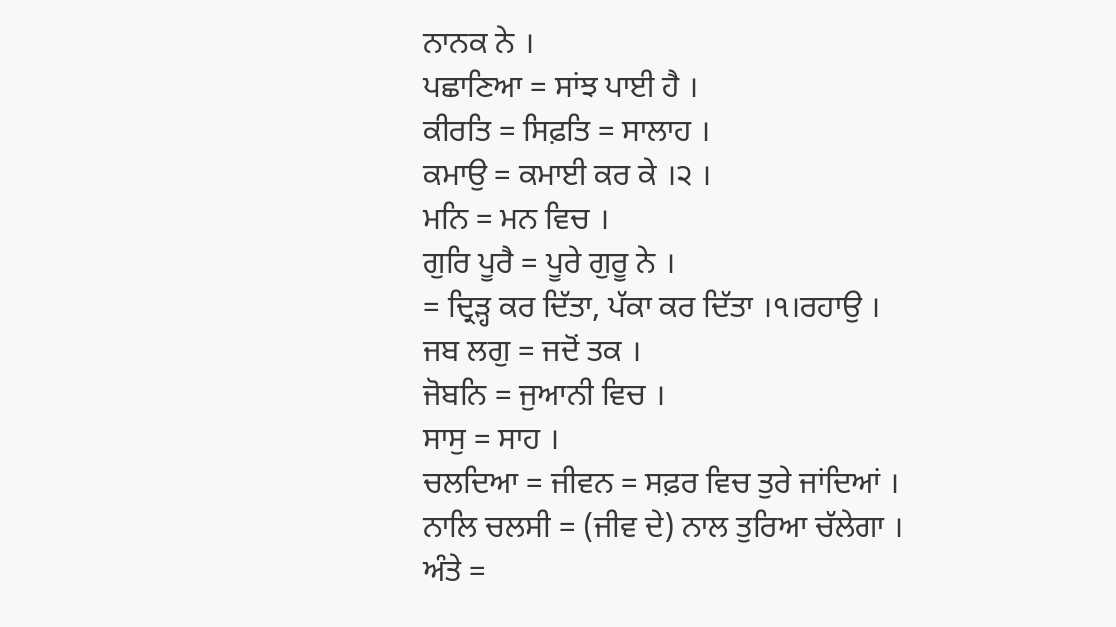ਨਾਨਕ ਨੇ ।
ਪਛਾਣਿਆ = ਸਾਂਝ ਪਾਈ ਹੈ ।
ਕੀਰਤਿ = ਸਿਫ਼ਤਿ = ਸਾਲਾਹ ।
ਕਮਾਉ = ਕਮਾਈ ਕਰ ਕੇ ।੨ ।
ਮਨਿ = ਮਨ ਵਿਚ ।
ਗੁਰਿ ਪੂਰੈ = ਪੂਰੇ ਗੁਰੂ ਨੇ ।
= ਦ੍ਰਿੜ੍ਹ ਕਰ ਦਿੱਤਾ, ਪੱਕਾ ਕਰ ਦਿੱਤਾ ।੧।ਰਹਾਉ ।
ਜਬ ਲਗੁ = ਜਦੋਂ ਤਕ ।
ਜੋਬਨਿ = ਜੁਆਨੀ ਵਿਚ ।
ਸਾਸੁ = ਸਾਹ ।
ਚਲਦਿਆ = ਜੀਵਨ = ਸਫ਼ਰ ਵਿਚ ਤੁਰੇ ਜਾਂਦਿਆਂ ।
ਨਾਲਿ ਚਲਸੀ = (ਜੀਵ ਦੇ) ਨਾਲ ਤੁਰਿਆ ਚੱਲੇਗਾ ।
ਅੰਤੇ =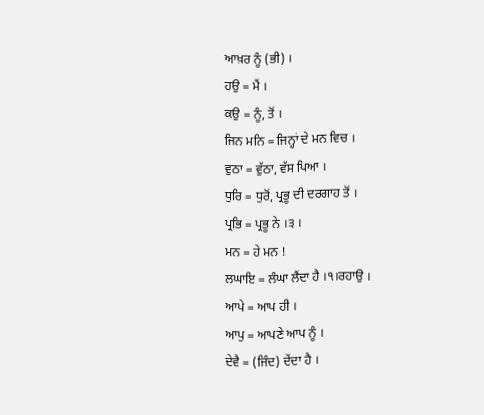ਆਖ਼ਰ ਨੂੰ (ਭੀ) ।
ਹਉ = ਮੈਂ ।
ਕਉ = ਨੂੰ, ਤੋਂ ।
ਜਿਨ ਮਨਿ = ਜਿਨ੍ਹਾਂ ਦੇ ਮਨ ਵਿਚ ।
ਵੁਠਾ = ਵੁੱਠਾ, ਵੱਸ ਪਿਆ ।
ਧੁਰਿ = ਧੁਰੋਂ, ਪ੍ਰਭੂ ਦੀ ਦਰਗਾਹ ਤੋਂ ।
ਪ੍ਰਭਿ = ਪ੍ਰਭੂ ਨੇ ।੩ ।
ਮਨ = ਹੇ ਮਨ !
ਲਘਾਇ = ਲੰਘਾ ਲੈਂਦਾ ਹੈ ।੧।ਰਹਾਉ ।
ਆਪੇ = ਆਪ ਹੀ ।
ਆਪੁ = ਆਪਣੇ ਆਪ ਨੂੰ ।
ਦੇਵੈ = (ਜਿੰਦ) ਦੇਂਦਾ ਹੈ ।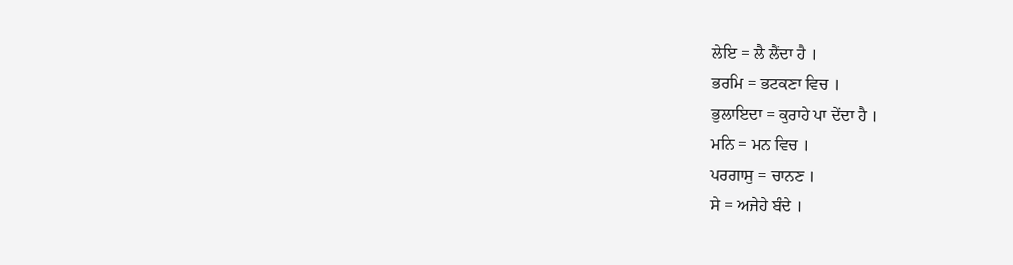ਲੇਇ = ਲੈ ਲੈਂਦਾ ਹੈ ।
ਭਰਮਿ = ਭਟਕਣਾ ਵਿਚ ।
ਭੁਲਾਇਦਾ = ਕੁਰਾਹੇ ਪਾ ਦੇਂਦਾ ਹੈ ।
ਮਨਿ = ਮਨ ਵਿਚ ।
ਪਰਗਾਸੁ = ਚਾਨਣ ।
ਸੇ = ਅਜੇਹੇ ਬੰਦੇ ।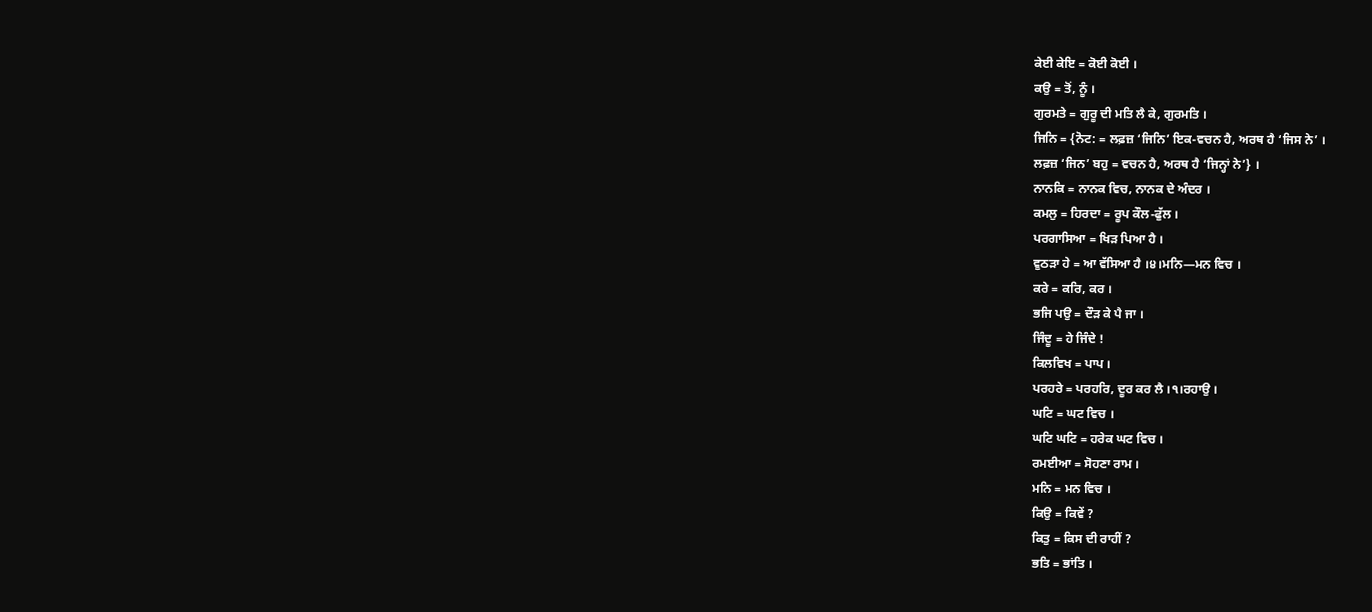ਕੇਈ ਕੇਇ = ਕੋਈ ਕੋਈ ।
ਕਉ = ਤੋਂ, ਨੂੰ ।
ਗੁਰਮਤੇ = ਗੁਰੂ ਦੀ ਮਤਿ ਲੈ ਕੇ, ਗੁਰਮਤਿ ।
ਜਿਨਿ = {ਨੋਟ: = ਲਫ਼ਜ਼ ‘ਜਿਨਿ’ ਇਕ-ਵਚਨ ਹੈ, ਅਰਥ ਹੈ ‘ਜਿਸ ਨੇ’ ।
ਲਫ਼ਜ਼ ‘ਜਿਨ’ ਬਹੁ = ਵਚਨ ਹੈ, ਅਰਥ ਹੈ ‘ਜਿਨ੍ਹਾਂ ਨੇ’} ।
ਨਾਨਕਿ = ਨਾਨਕ ਵਿਚ, ਨਾਨਕ ਦੇ ਅੰਦਰ ।
ਕਮਲੁ = ਹਿਰਦਾ = ਰੂਪ ਕੌਲ-ਫੁੱਲ ।
ਪਰਗਾਸਿਆ = ਖਿੜ ਪਿਆ ਹੈ ।
ਵੁਠੜਾ ਹੇ = ਆ ਵੱਸਿਆ ਹੈ ।੪।ਮਨਿ—ਮਨ ਵਿਚ ।
ਕਰੇ = ਕਰਿ, ਕਰ ।
ਭਜਿ ਪਉ = ਦੌੜ ਕੇ ਪੈ ਜਾ ।
ਜਿੰਦੂ = ਹੇ ਜਿੰਦੇ !
ਕਿਲਵਿਖ = ਪਾਪ ।
ਪਰਹਰੇ = ਪਰਹਰਿ, ਦੂਰ ਕਰ ਲੈ ।੧।ਰਹਾਉ ।
ਘਟਿ = ਘਟ ਵਿਚ ।
ਘਟਿ ਘਟਿ = ਹਰੇਕ ਘਟ ਵਿਚ ।
ਰਮਈਆ = ਸੋਹਣਾ ਰਾਮ ।
ਮਨਿ = ਮਨ ਵਿਚ ।
ਕਿਉ = ਕਿਵੇਂ ?
ਕਿਤੁ = ਕਿਸ ਦੀ ਰਾਹੀਂ ?
ਭਤਿ = ਭਾਂਤਿ ।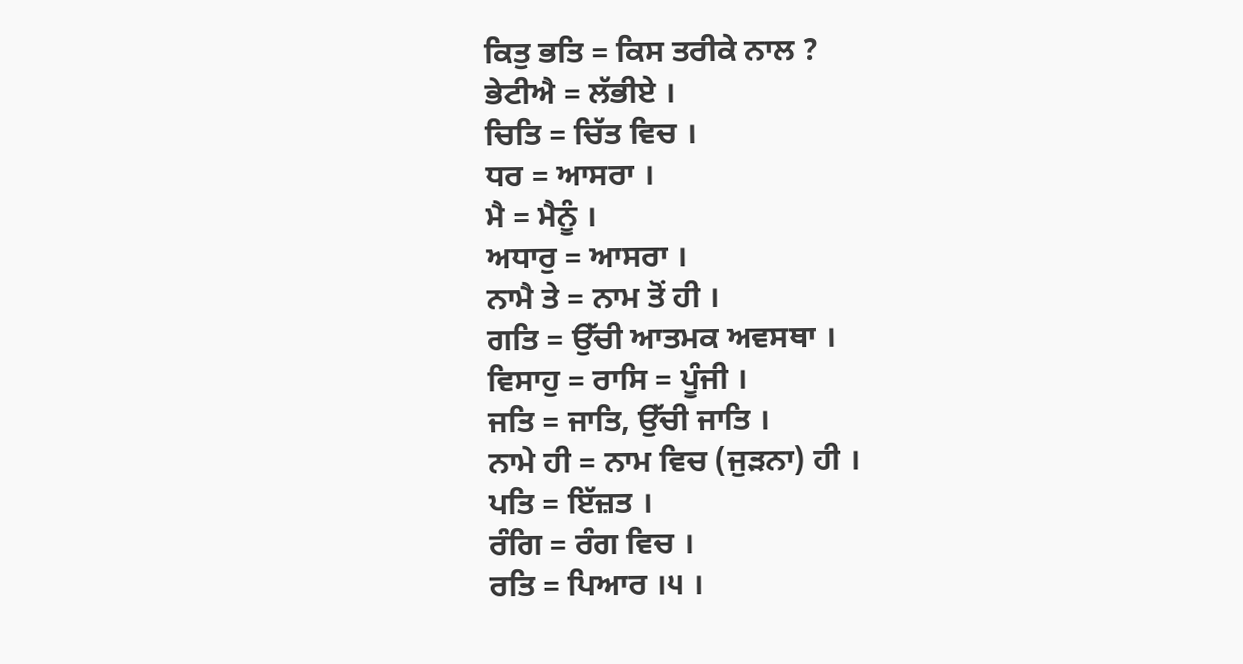ਕਿਤੁ ਭਤਿ = ਕਿਸ ਤਰੀਕੇ ਨਾਲ ?
ਭੇਟੀਐ = ਲੱਭੀਏ ।
ਚਿਤਿ = ਚਿੱਤ ਵਿਚ ।
ਧਰ = ਆਸਰਾ ।
ਮੈ = ਮੈਨੂੰ ।
ਅਧਾਰੁ = ਆਸਰਾ ।
ਨਾਮੈ ਤੇ = ਨਾਮ ਤੋਂ ਹੀ ।
ਗਤਿ = ਉੱਚੀ ਆਤਮਕ ਅਵਸਥਾ ।
ਵਿਸਾਹੁ = ਰਾਸਿ = ਪੂੰਜੀ ।
ਜਤਿ = ਜਾਤਿ, ਉੱਚੀ ਜਾਤਿ ।
ਨਾਮੇ ਹੀ = ਨਾਮ ਵਿਚ (ਜੁੜਨਾ) ਹੀ ।
ਪਤਿ = ਇੱਜ਼ਤ ।
ਰੰਗਿ = ਰੰਗ ਵਿਚ ।
ਰਤਿ = ਪਿਆਰ ।੫ ।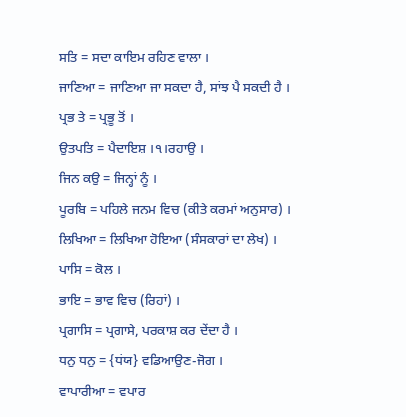ਸਤਿ = ਸਦਾ ਕਾਇਮ ਰਹਿਣ ਵਾਲਾ ।
ਜਾਣਿਆ = ਜਾਣਿਆ ਜਾ ਸਕਦਾ ਹੈ, ਸਾਂਝ ਪੈ ਸਕਦੀ ਹੈ ।
ਪ੍ਰਭ ਤੇ = ਪ੍ਰਭੂ ਤੋਂ ।
ਉਤਪਤਿ = ਪੈਦਾਇਸ਼ ।੧।ਰਹਾਉ ।
ਜਿਨ ਕਉ = ਜਿਨ੍ਹਾਂ ਨੂੰ ।
ਪੂਰਬਿ = ਪਹਿਲੇ ਜਨਮ ਵਿਚ (ਕੀਤੇ ਕਰਮਾਂ ਅਨੁਸਾਰ) ।
ਲਿਖਿਆ = ਲਿਖਿਆ ਹੋਇਆ (ਸੰਸਕਾਰਾਂ ਦਾ ਲੇਖ) ।
ਪਾਸਿ = ਕੋਲ ।
ਭਾਇ = ਭਾਵ ਵਿਚ (ਰਿਹਾਂ) ।
ਪ੍ਰਗਾਸਿ = ਪ੍ਰਗਾਸੇ, ਪਰਕਾਸ਼ ਕਰ ਦੇਂਦਾ ਹੈ ।
ਧਨੁ ਧਨੁ = {ਧਂਯ} ਵਡਿਆਉਣ-ਜੋਗ ।
ਵਾਪਾਰੀਆ = ਵਪਾਰ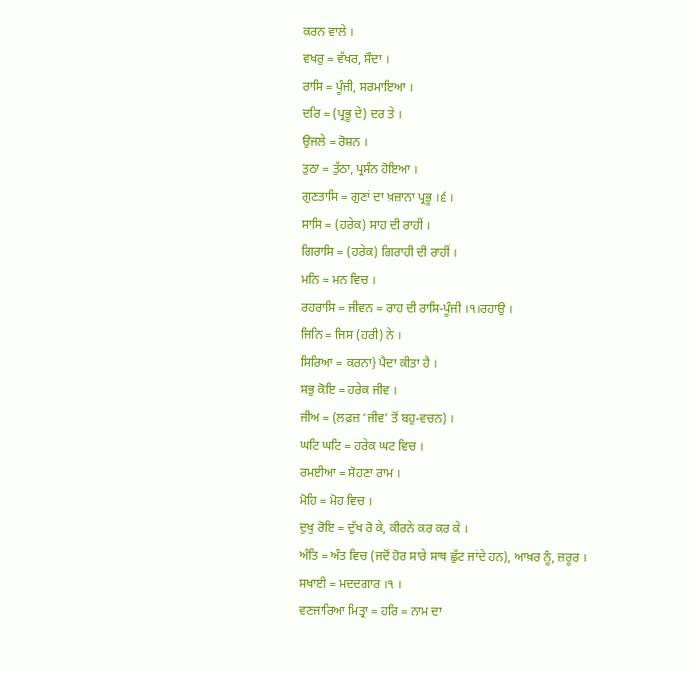ਕਰਨ ਵਾਲੇ ।
ਵਖਰੁ = ਵੱਖਰ, ਸੌਦਾ ।
ਰਾਸਿ = ਪੂੰਜੀ, ਸਰਮਾਇਆ ।
ਦਰਿ = (ਪ੍ਰਭੂ ਦੇ) ਦਰ ਤੇ ।
ਉਜਲੇ = ਰੋਸ਼ਨ ।
ਤੁਠਾ = ਤੁੱਠਾ, ਪ੍ਰਸੰਨ ਹੋਇਆ ।
ਗੁਣਤਾਸਿ = ਗੁਣਾਂ ਦਾ ਖ਼ਜ਼ਾਨਾ ਪ੍ਰਭੂ ।੬ ।
ਸਾਸਿ = (ਹਰੇਕ) ਸਾਹ ਦੀ ਰਾਹੀਂ ।
ਗਿਰਾਸਿ = (ਹਰੇਕ) ਗਿਰਾਹੀ ਦੀ ਰਾਹੀਂ ।
ਮਨਿ = ਮਨ ਵਿਚ ।
ਰਹਰਾਸਿ = ਜੀਵਨ = ਰਾਹ ਦੀ ਰਾਸਿ-ਪੂੰਜੀ ।੧।ਰਹਾਉ ।
ਜਿਨਿ = ਜਿਸ (ਹਰੀ) ਨੇ ।
ਸਿਰਿਆ = ਕਰਨਾ} ਪੈਦਾ ਕੀਤਾ ਹੈ ।
ਸਭੁ ਕੋਇ = ਹਰੇਕ ਜੀਵ ।
ਜੀਅ = (ਲਫ਼ਜ਼ ‘ਜੀਵ’ ਤੋਂ ਬਹੁ-ਵਚਨ) ।
ਘਟਿ ਘਟਿ = ਹਰੇਕ ਘਟ ਵਿਚ ।
ਰਮਈਆ = ਸੋਹਣਾ ਰਾਮ ।
ਮੋਹਿ = ਮੋਹ ਵਿਚ ।
ਦੁਖੁ ਰੋਇ = ਦੁੱਖ ਰੋ ਕੇ, ਕੀਰਨੇ ਕਰ ਕਰ ਕੇ ।
ਅੰਤਿ = ਅੰਤ ਵਿਚ (ਜਦੋਂ ਹੋਰ ਸਾਰੇ ਸਾਥ ਛੁੱਟ ਜਾਂਦੇ ਹਨ), ਆਖ਼ਰ ਨੂੰ, ਜ਼ਰੂਰ ।
ਸਖਾਈ = ਮਦਦਗਾਰ ।੧ ।
ਵਣਜਾਰਿਆ ਮਿਤ੍ਰਾ = ਹਰਿ = ਨਾਮ ਦਾ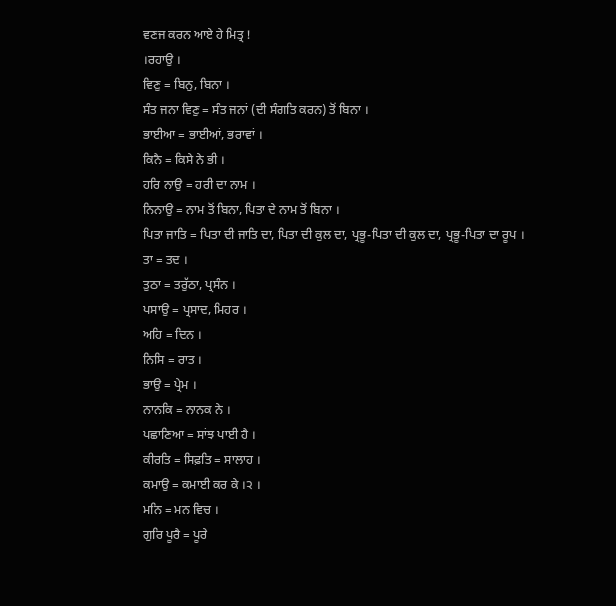ਵਣਜ ਕਰਨ ਆਏ ਹੇ ਮਿਤ੍ਰ !
।ਰਹਾਉ ।
ਵਿਣੁ = ਬਿਨੁ, ਬਿਨਾ ।
ਸੰਤ ਜਨਾ ਵਿਣੁ = ਸੰਤ ਜਨਾਂ (ਦੀ ਸੰਗਤਿ ਕਰਨ) ਤੋਂ ਬਿਨਾ ।
ਭਾਈਆ = ਭਾਈਆਂ, ਭਰਾਵਾਂ ।
ਕਿਨੈ = ਕਿਸੇ ਨੇ ਭੀ ।
ਹਰਿ ਨਾਉ = ਹਰੀ ਦਾ ਨਾਮ ।
ਨਿਨਾਉ = ਨਾਮ ਤੋਂ ਬਿਨਾ, ਪਿਤਾ ਦੇ ਨਾਮ ਤੋਂ ਬਿਨਾ ।
ਪਿਤਾ ਜਾਤਿ = ਪਿਤਾ ਦੀ ਜਾਤਿ ਦਾ, ਪਿਤਾ ਦੀ ਕੁਲ ਦਾ, ਪ੍ਰਭੂ-ਪਿਤਾ ਦੀ ਕੁਲ ਦਾ, ਪ੍ਰਭੂ-ਪਿਤਾ ਦਾ ਰੂਪ ।
ਤਾ = ਤਦ ।
ਤੁਠਾ = ਤਰੁੱਠਾ, ਪ੍ਰਸੰਨ ।
ਪਸਾਉ = ਪ੍ਰਸਾਦ, ਮਿਹਰ ।
ਅਹਿ = ਦਿਨ ।
ਨਿਸਿ = ਰਾਤ ।
ਭਾਉ = ਪ੍ਰੇਮ ।
ਨਾਨਕਿ = ਨਾਨਕ ਨੇ ।
ਪਛਾਣਿਆ = ਸਾਂਝ ਪਾਈ ਹੈ ।
ਕੀਰਤਿ = ਸਿਫ਼ਤਿ = ਸਾਲਾਹ ।
ਕਮਾਉ = ਕਮਾਈ ਕਰ ਕੇ ।੨ ।
ਮਨਿ = ਮਨ ਵਿਚ ।
ਗੁਰਿ ਪੂਰੈ = ਪੂਰੇ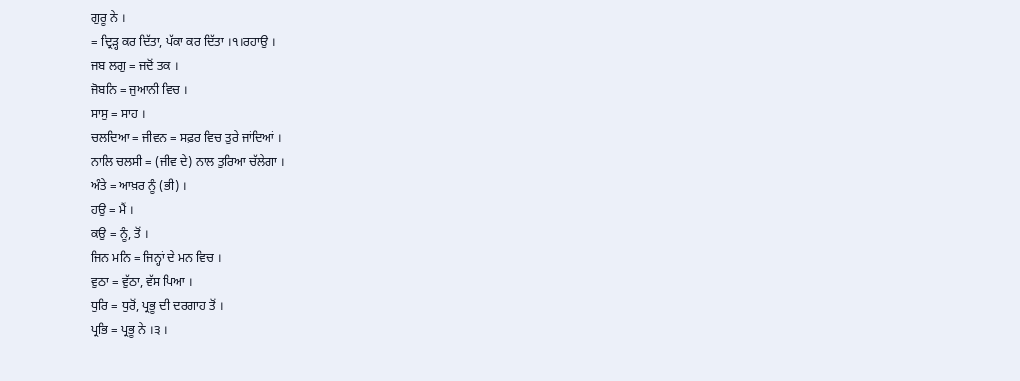ਗੁਰੂ ਨੇ ।
= ਦ੍ਰਿੜ੍ਹ ਕਰ ਦਿੱਤਾ, ਪੱਕਾ ਕਰ ਦਿੱਤਾ ।੧।ਰਹਾਉ ।
ਜਬ ਲਗੁ = ਜਦੋਂ ਤਕ ।
ਜੋਬਨਿ = ਜੁਆਨੀ ਵਿਚ ।
ਸਾਸੁ = ਸਾਹ ।
ਚਲਦਿਆ = ਜੀਵਨ = ਸਫ਼ਰ ਵਿਚ ਤੁਰੇ ਜਾਂਦਿਆਂ ।
ਨਾਲਿ ਚਲਸੀ = (ਜੀਵ ਦੇ) ਨਾਲ ਤੁਰਿਆ ਚੱਲੇਗਾ ।
ਅੰਤੇ = ਆਖ਼ਰ ਨੂੰ (ਭੀ) ।
ਹਉ = ਮੈਂ ।
ਕਉ = ਨੂੰ, ਤੋਂ ।
ਜਿਨ ਮਨਿ = ਜਿਨ੍ਹਾਂ ਦੇ ਮਨ ਵਿਚ ।
ਵੁਠਾ = ਵੁੱਠਾ, ਵੱਸ ਪਿਆ ।
ਧੁਰਿ = ਧੁਰੋਂ, ਪ੍ਰਭੂ ਦੀ ਦਰਗਾਹ ਤੋਂ ।
ਪ੍ਰਭਿ = ਪ੍ਰਭੂ ਨੇ ।੩ ।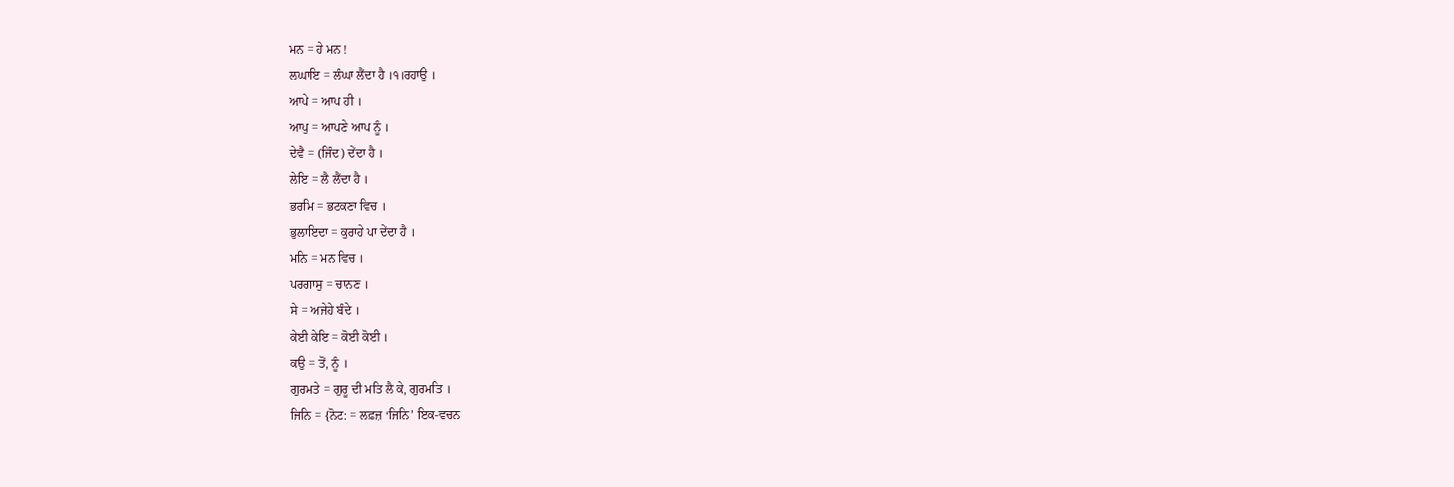ਮਨ = ਹੇ ਮਨ !
ਲਘਾਇ = ਲੰਘਾ ਲੈਂਦਾ ਹੈ ।੧।ਰਹਾਉ ।
ਆਪੇ = ਆਪ ਹੀ ।
ਆਪੁ = ਆਪਣੇ ਆਪ ਨੂੰ ।
ਦੇਵੈ = (ਜਿੰਦ) ਦੇਂਦਾ ਹੈ ।
ਲੇਇ = ਲੈ ਲੈਂਦਾ ਹੈ ।
ਭਰਮਿ = ਭਟਕਣਾ ਵਿਚ ।
ਭੁਲਾਇਦਾ = ਕੁਰਾਹੇ ਪਾ ਦੇਂਦਾ ਹੈ ।
ਮਨਿ = ਮਨ ਵਿਚ ।
ਪਰਗਾਸੁ = ਚਾਨਣ ।
ਸੇ = ਅਜੇਹੇ ਬੰਦੇ ।
ਕੇਈ ਕੇਇ = ਕੋਈ ਕੋਈ ।
ਕਉ = ਤੋਂ, ਨੂੰ ।
ਗੁਰਮਤੇ = ਗੁਰੂ ਦੀ ਮਤਿ ਲੈ ਕੇ, ਗੁਰਮਤਿ ।
ਜਿਨਿ = {ਨੋਟ: = ਲਫ਼ਜ਼ ‘ਜਿਨਿ’ ਇਕ-ਵਚਨ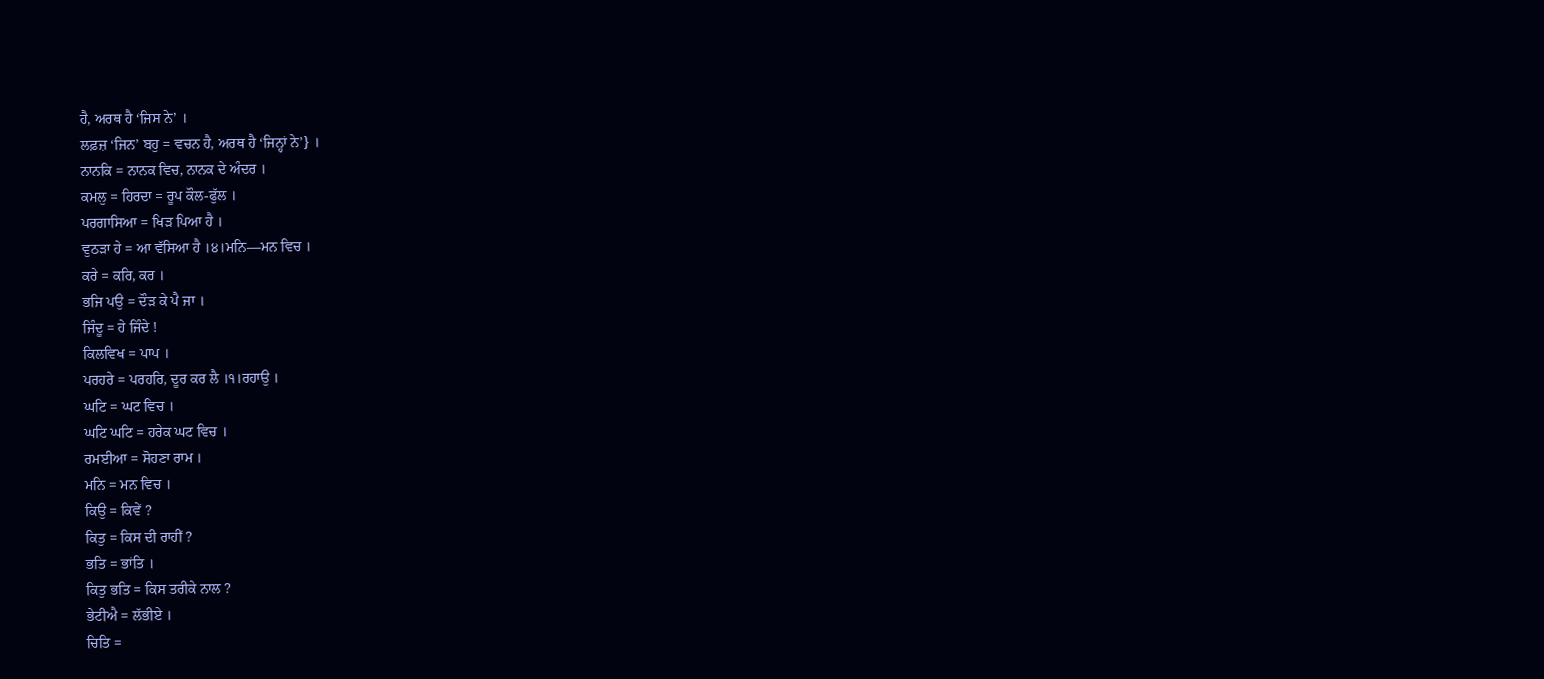ਹੈ, ਅਰਥ ਹੈ ‘ਜਿਸ ਨੇ’ ।
ਲਫ਼ਜ਼ ‘ਜਿਨ’ ਬਹੁ = ਵਚਨ ਹੈ, ਅਰਥ ਹੈ ‘ਜਿਨ੍ਹਾਂ ਨੇ’} ।
ਨਾਨਕਿ = ਨਾਨਕ ਵਿਚ, ਨਾਨਕ ਦੇ ਅੰਦਰ ।
ਕਮਲੁ = ਹਿਰਦਾ = ਰੂਪ ਕੌਲ-ਫੁੱਲ ।
ਪਰਗਾਸਿਆ = ਖਿੜ ਪਿਆ ਹੈ ।
ਵੁਠੜਾ ਹੇ = ਆ ਵੱਸਿਆ ਹੈ ।੪।ਮਨਿ—ਮਨ ਵਿਚ ।
ਕਰੇ = ਕਰਿ, ਕਰ ।
ਭਜਿ ਪਉ = ਦੌੜ ਕੇ ਪੈ ਜਾ ।
ਜਿੰਦੂ = ਹੇ ਜਿੰਦੇ !
ਕਿਲਵਿਖ = ਪਾਪ ।
ਪਰਹਰੇ = ਪਰਹਰਿ, ਦੂਰ ਕਰ ਲੈ ।੧।ਰਹਾਉ ।
ਘਟਿ = ਘਟ ਵਿਚ ।
ਘਟਿ ਘਟਿ = ਹਰੇਕ ਘਟ ਵਿਚ ।
ਰਮਈਆ = ਸੋਹਣਾ ਰਾਮ ।
ਮਨਿ = ਮਨ ਵਿਚ ।
ਕਿਉ = ਕਿਵੇਂ ?
ਕਿਤੁ = ਕਿਸ ਦੀ ਰਾਹੀਂ ?
ਭਤਿ = ਭਾਂਤਿ ।
ਕਿਤੁ ਭਤਿ = ਕਿਸ ਤਰੀਕੇ ਨਾਲ ?
ਭੇਟੀਐ = ਲੱਭੀਏ ।
ਚਿਤਿ =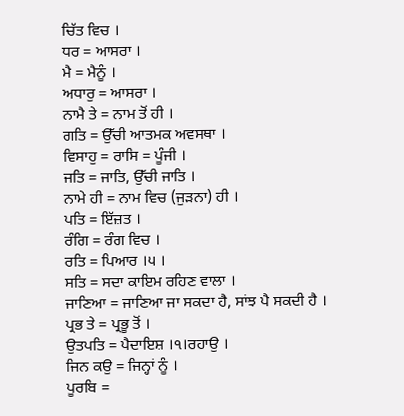ਚਿੱਤ ਵਿਚ ।
ਧਰ = ਆਸਰਾ ।
ਮੈ = ਮੈਨੂੰ ।
ਅਧਾਰੁ = ਆਸਰਾ ।
ਨਾਮੈ ਤੇ = ਨਾਮ ਤੋਂ ਹੀ ।
ਗਤਿ = ਉੱਚੀ ਆਤਮਕ ਅਵਸਥਾ ।
ਵਿਸਾਹੁ = ਰਾਸਿ = ਪੂੰਜੀ ।
ਜਤਿ = ਜਾਤਿ, ਉੱਚੀ ਜਾਤਿ ।
ਨਾਮੇ ਹੀ = ਨਾਮ ਵਿਚ (ਜੁੜਨਾ) ਹੀ ।
ਪਤਿ = ਇੱਜ਼ਤ ।
ਰੰਗਿ = ਰੰਗ ਵਿਚ ।
ਰਤਿ = ਪਿਆਰ ।੫ ।
ਸਤਿ = ਸਦਾ ਕਾਇਮ ਰਹਿਣ ਵਾਲਾ ।
ਜਾਣਿਆ = ਜਾਣਿਆ ਜਾ ਸਕਦਾ ਹੈ, ਸਾਂਝ ਪੈ ਸਕਦੀ ਹੈ ।
ਪ੍ਰਭ ਤੇ = ਪ੍ਰਭੂ ਤੋਂ ।
ਉਤਪਤਿ = ਪੈਦਾਇਸ਼ ।੧।ਰਹਾਉ ।
ਜਿਨ ਕਉ = ਜਿਨ੍ਹਾਂ ਨੂੰ ।
ਪੂਰਬਿ =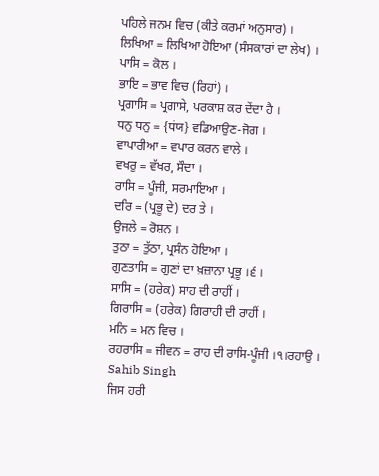ਪਹਿਲੇ ਜਨਮ ਵਿਚ (ਕੀਤੇ ਕਰਮਾਂ ਅਨੁਸਾਰ) ।
ਲਿਖਿਆ = ਲਿਖਿਆ ਹੋਇਆ (ਸੰਸਕਾਰਾਂ ਦਾ ਲੇਖ) ।
ਪਾਸਿ = ਕੋਲ ।
ਭਾਇ = ਭਾਵ ਵਿਚ (ਰਿਹਾਂ) ।
ਪ੍ਰਗਾਸਿ = ਪ੍ਰਗਾਸੇ, ਪਰਕਾਸ਼ ਕਰ ਦੇਂਦਾ ਹੈ ।
ਧਨੁ ਧਨੁ = {ਧਂਯ} ਵਡਿਆਉਣ-ਜੋਗ ।
ਵਾਪਾਰੀਆ = ਵਪਾਰ ਕਰਨ ਵਾਲੇ ।
ਵਖਰੁ = ਵੱਖਰ, ਸੌਦਾ ।
ਰਾਸਿ = ਪੂੰਜੀ, ਸਰਮਾਇਆ ।
ਦਰਿ = (ਪ੍ਰਭੂ ਦੇ) ਦਰ ਤੇ ।
ਉਜਲੇ = ਰੋਸ਼ਨ ।
ਤੁਠਾ = ਤੁੱਠਾ, ਪ੍ਰਸੰਨ ਹੋਇਆ ।
ਗੁਣਤਾਸਿ = ਗੁਣਾਂ ਦਾ ਖ਼ਜ਼ਾਨਾ ਪ੍ਰਭੂ ।੬ ।
ਸਾਸਿ = (ਹਰੇਕ) ਸਾਹ ਦੀ ਰਾਹੀਂ ।
ਗਿਰਾਸਿ = (ਹਰੇਕ) ਗਿਰਾਹੀ ਦੀ ਰਾਹੀਂ ।
ਮਨਿ = ਮਨ ਵਿਚ ।
ਰਹਰਾਸਿ = ਜੀਵਨ = ਰਾਹ ਦੀ ਰਾਸਿ-ਪੂੰਜੀ ।੧।ਰਹਾਉ ।
Sahib Singh
ਜਿਸ ਹਰੀ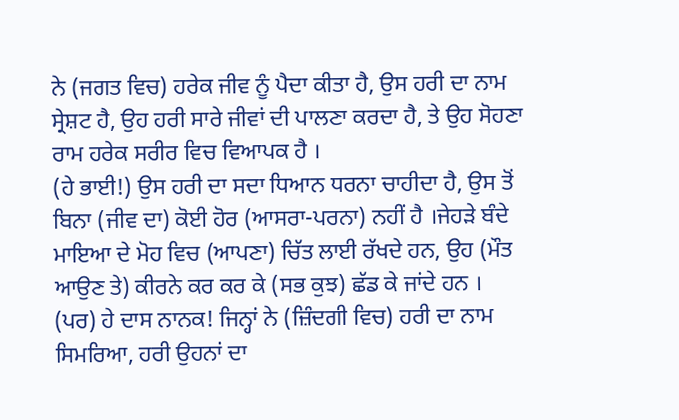ਨੇ (ਜਗਤ ਵਿਚ) ਹਰੇਕ ਜੀਵ ਨੂੰ ਪੈਦਾ ਕੀਤਾ ਹੈ, ਉਸ ਹਰੀ ਦਾ ਨਾਮ ਸ੍ਰੇਸ਼ਟ ਹੈ, ਉਹ ਹਰੀ ਸਾਰੇ ਜੀਵਾਂ ਦੀ ਪਾਲਣਾ ਕਰਦਾ ਹੈ, ਤੇ ਉਹ ਸੋਹਣਾ ਰਾਮ ਹਰੇਕ ਸਰੀਰ ਵਿਚ ਵਿਆਪਕ ਹੈ ।
(ਹੇ ਭਾਈ!) ਉਸ ਹਰੀ ਦਾ ਸਦਾ ਧਿਆਨ ਧਰਨਾ ਚਾਹੀਦਾ ਹੈ, ਉਸ ਤੋਂ ਬਿਨਾ (ਜੀਵ ਦਾ) ਕੋਈ ਹੋਰ (ਆਸਰਾ-ਪਰਨਾ) ਨਹੀਂ ਹੈ ।ਜੇਹੜੇ ਬੰਦੇ ਮਾਇਆ ਦੇ ਮੋਹ ਵਿਚ (ਆਪਣਾ) ਚਿੱਤ ਲਾਈ ਰੱਖਦੇ ਹਨ, ਉਹ (ਮੌਤ ਆਉਣ ਤੇ) ਕੀਰਨੇ ਕਰ ਕਰ ਕੇ (ਸਭ ਕੁਝ) ਛੱਡ ਕੇ ਜਾਂਦੇ ਹਨ ।
(ਪਰ) ਹੇ ਦਾਸ ਨਾਨਕ! ਜਿਨ੍ਹਾਂ ਨੇ (ਜ਼ਿੰਦਗੀ ਵਿਚ) ਹਰੀ ਦਾ ਨਾਮ ਸਿਮਰਿਆ, ਹਰੀ ਉਹਨਾਂ ਦਾ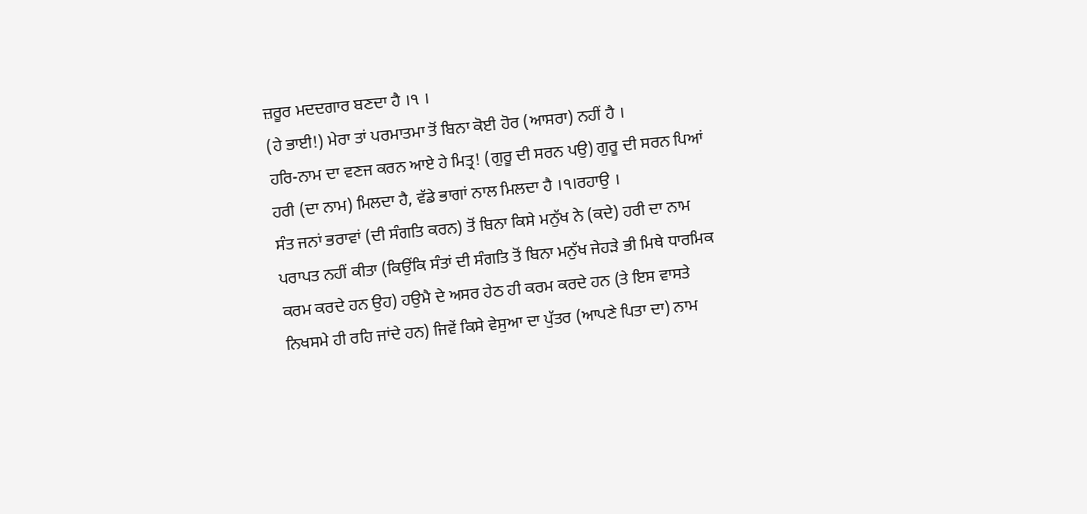ਜ਼ਰੂਰ ਮਦਦਗਾਰ ਬਣਦਾ ਹੈ ।੧ ।
(ਹੇ ਭਾਈ!) ਮੇਰਾ ਤਾਂ ਪਰਮਾਤਮਾ ਤੋਂ ਬਿਨਾ ਕੋਈ ਹੋਰ (ਆਸਰਾ) ਨਹੀਂ ਹੈ ।
ਹਰਿ-ਨਾਮ ਦਾ ਵਣਜ ਕਰਨ ਆਏ ਹੇ ਮਿਤ੍ਰ! (ਗੁਰੂ ਦੀ ਸਰਨ ਪਉ) ਗੁਰੂ ਦੀ ਸਰਨ ਪਿਆਂ ਹਰੀ (ਦਾ ਨਾਮ) ਮਿਲਦਾ ਹੈ, ਵੱਡੇ ਭਾਗਾਂ ਨਾਲ ਮਿਲਦਾ ਹੈ ।੧।ਰਹਾਉ ।
ਸੰਤ ਜਨਾਂ ਭਰਾਵਾਂ (ਦੀ ਸੰਗਤਿ ਕਰਨ) ਤੋਂ ਬਿਨਾ ਕਿਸੇ ਮਨੁੱਖ ਨੇ (ਕਦੇ) ਹਰੀ ਦਾ ਨਾਮ ਪਰਾਪਤ ਨਹੀਂ ਕੀਤਾ (ਕਿਉਂਕਿ ਸੰਤਾਂ ਦੀ ਸੰਗਤਿ ਤੋਂ ਬਿਨਾ ਮਨੁੱਖ ਜੇਹੜੇ ਭੀ ਮਿਥੇ ਧਾਰਮਿਕ ਕਰਮ ਕਰਦੇ ਹਨ ਉਹ) ਹਉਮੈ ਦੇ ਅਸਰ ਹੇਠ ਹੀ ਕਰਮ ਕਰਦੇ ਹਨ (ਤੇ ਇਸ ਵਾਸਤੇ ਨਿਖਸਮੇ ਹੀ ਰਹਿ ਜਾਂਦੇ ਹਨ) ਜਿਵੇਂ ਕਿਸੇ ਵੇਸੁਆ ਦਾ ਪੁੱਤਰ (ਆਪਣੇ ਪਿਤਾ ਦਾ) ਨਾਮ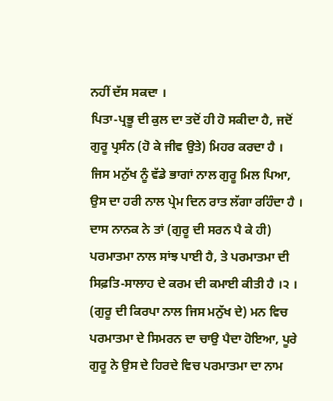ਨਹੀਂ ਦੱਸ ਸਕਦਾ ।
ਪਿਤਾ-ਪ੍ਰਭੂ ਦੀ ਕੁਲ ਦਾ ਤਦੋਂ ਹੀ ਹੋ ਸਕੀਦਾ ਹੈ, ਜਦੋਂ ਗੁਰੂ ਪ੍ਰਸੰਨ (ਹੋ ਕੇ ਜੀਵ ਉਤੇ) ਮਿਹਰ ਕਰਦਾ ਹੈ ।
ਜਿਸ ਮਨੁੱਖ ਨੂੰ ਵੱਡੇ ਭਾਗਾਂ ਨਾਲ ਗੁਰੂ ਮਿਲ ਪਿਆ, ਉਸ ਦਾ ਹਰੀ ਨਾਲ ਪ੍ਰੇਮ ਦਿਨ ਰਾਤ ਲੱਗਾ ਰਹਿੰਦਾ ਹੈ ।
ਦਾਸ ਨਾਨਕ ਨੇ ਤਾਂ (ਗੁਰੂ ਦੀ ਸਰਨ ਪੈ ਕੇ ਹੀ) ਪਰਮਾਤਮਾ ਨਾਲ ਸਾਂਝ ਪਾਈ ਹੈ, ਤੇ ਪਰਮਾਤਮਾ ਦੀ ਸਿਫ਼ਤਿ-ਸਾਲਾਹ ਦੇ ਕਰਮ ਦੀ ਕਮਾਈ ਕੀਤੀ ਹੈ ।੨ ।
(ਗੁਰੂ ਦੀ ਕਿਰਪਾ ਨਾਲ ਜਿਸ ਮਨੁੱਖ ਦੇ) ਮਨ ਵਿਚ ਪਰਮਾਤਮਾ ਦੇ ਸਿਮਰਨ ਦਾ ਚਾਉ ਪੈਦਾ ਹੋਇਆ, ਪੂਰੇ ਗੁਰੂ ਨੇ ਉਸ ਦੇ ਹਿਰਦੇ ਵਿਚ ਪਰਮਾਤਮਾ ਦਾ ਨਾਮ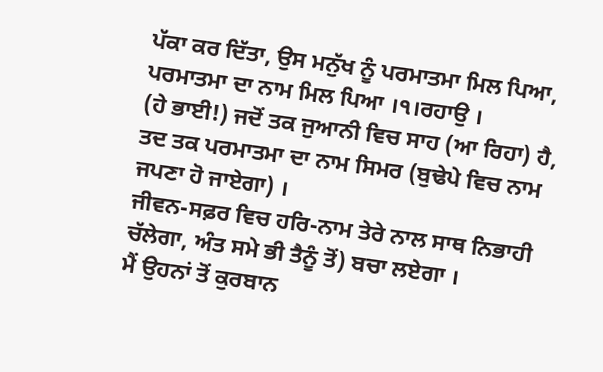ਪੱਕਾ ਕਰ ਦਿੱਤਾ, ਉਸ ਮਨੁੱਖ ਨੂੰ ਪਰਮਾਤਮਾ ਮਿਲ ਪਿਆ, ਪਰਮਾਤਮਾ ਦਾ ਨਾਮ ਮਿਲ ਪਿਆ ।੧।ਰਹਾਉ ।
(ਹੇ ਭਾਈ!) ਜਦੋਂ ਤਕ ਜੁਆਨੀ ਵਿਚ ਸਾਹ (ਆ ਰਿਹਾ) ਹੈ, ਤਦ ਤਕ ਪਰਮਾਤਮਾ ਦਾ ਨਾਮ ਸਿਮਰ (ਬੁਢੇਪੇ ਵਿਚ ਨਾਮ ਜਪਣਾ ਹੋ ਜਾਏਗਾ) ।
ਜੀਵਨ-ਸਫ਼ਰ ਵਿਚ ਹਰਿ-ਨਾਮ ਤੇਰੇ ਨਾਲ ਸਾਥ ਨਿਭਾਹੀ ਚੱਲੇਗਾ, ਅੰਤ ਸਮੇ ਭੀ ਤੈਨੂੰ ਤੋਂ) ਬਚਾ ਲਏਗਾ ।
ਮੈਂ ਉਹਨਾਂ ਤੋਂ ਕੁਰਬਾਨ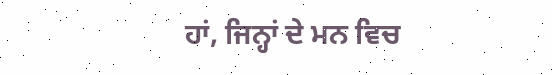ਹਾਂ, ਜਿਨ੍ਹਾਂ ਦੇ ਮਨ ਵਿਚ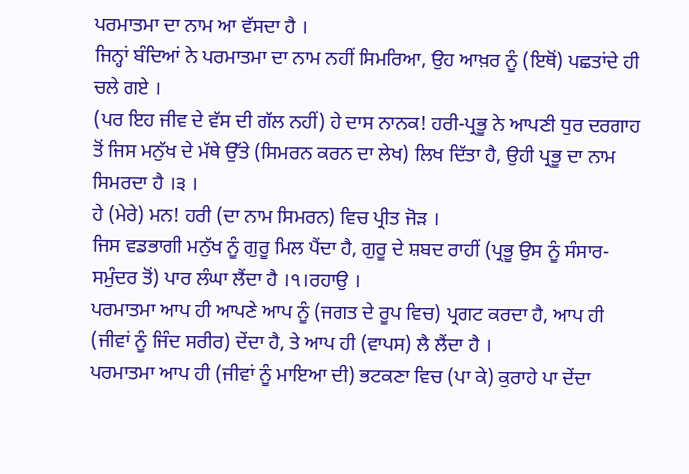ਪਰਮਾਤਮਾ ਦਾ ਨਾਮ ਆ ਵੱਸਦਾ ਹੈ ।
ਜਿਨ੍ਹਾਂ ਬੰਦਿਆਂ ਨੇ ਪਰਮਾਤਮਾ ਦਾ ਨਾਮ ਨਹੀਂ ਸਿਮਰਿਆ, ਉਹ ਆਖ਼ਰ ਨੂੰ (ਇਥੋਂ) ਪਛਤਾਂਦੇ ਹੀ ਚਲੇ ਗਏ ।
(ਪਰ ਇਹ ਜੀਵ ਦੇ ਵੱਸ ਦੀ ਗੱਲ ਨਹੀਂ) ਹੇ ਦਾਸ ਨਾਨਕ! ਹਰੀ-ਪ੍ਰਭੂ ਨੇ ਆਪਣੀ ਧੁਰ ਦਰਗਾਹ ਤੋਂ ਜਿਸ ਮਨੁੱਖ ਦੇ ਮੱਥੇ ਉੱਤੇ (ਸਿਮਰਨ ਕਰਨ ਦਾ ਲੇਖ) ਲਿਖ ਦਿੱਤਾ ਹੈ, ਉਹੀ ਪ੍ਰਭੂ ਦਾ ਨਾਮ ਸਿਮਰਦਾ ਹੈ ।੩ ।
ਹੇ (ਮੇਰੇ) ਮਨ! ਹਰੀ (ਦਾ ਨਾਮ ਸਿਮਰਨ) ਵਿਚ ਪ੍ਰੀਤ ਜੋੜ ।
ਜਿਸ ਵਡਭਾਗੀ ਮਨੁੱਖ ਨੂੰ ਗੁਰੂ ਮਿਲ ਪੈਂਦਾ ਹੈ, ਗੁਰੂ ਦੇ ਸ਼ਬਦ ਰਾਹੀਂ (ਪ੍ਰਭੂ ਉਸ ਨੂੰ ਸੰਸਾਰ-ਸਮੁੰਦਰ ਤੋਂ) ਪਾਰ ਲੰਘਾ ਲੈਂਦਾ ਹੈ ।੧।ਰਹਾਉ ।
ਪਰਮਾਤਮਾ ਆਪ ਹੀ ਆਪਣੇ ਆਪ ਨੂੰ (ਜਗਤ ਦੇ ਰੂਪ ਵਿਚ) ਪ੍ਰਗਟ ਕਰਦਾ ਹੈ, ਆਪ ਹੀ (ਜੀਵਾਂ ਨੂੰ ਜਿੰਦ ਸਰੀਰ) ਦੇਂਦਾ ਹੈ, ਤੇ ਆਪ ਹੀ (ਵਾਪਸ) ਲੈ ਲੈਂਦਾ ਹੈ ।
ਪਰਮਾਤਮਾ ਆਪ ਹੀ (ਜੀਵਾਂ ਨੂੰ ਮਾਇਆ ਦੀ) ਭਟਕਣਾ ਵਿਚ (ਪਾ ਕੇ) ਕੁਰਾਹੇ ਪਾ ਦੇਂਦਾ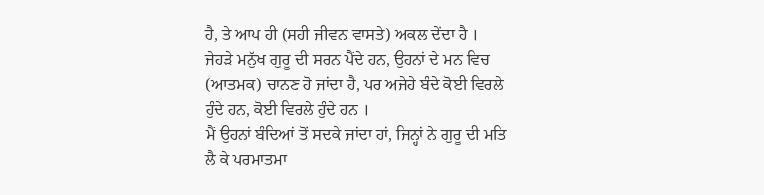ਹੈ, ਤੇ ਆਪ ਹੀ (ਸਹੀ ਜੀਵਨ ਵਾਸਤੇ) ਅਕਲ ਦੇਂਦਾ ਹੈ ।
ਜੇਹੜੇ ਮਨੁੱਖ ਗੁਰੂ ਦੀ ਸਰਨ ਪੈਂਦੇ ਹਨ, ਉਹਨਾਂ ਦੇ ਮਨ ਵਿਚ (ਆਤਮਕ) ਚਾਨਣ ਹੋ ਜਾਂਦਾ ਹੈ, ਪਰ ਅਜੇਹੇ ਬੰਦੇ ਕੋਈ ਵਿਰਲੇ ਹੁੰਦੇ ਹਨ, ਕੋਈ ਵਿਰਲੇ ਹੁੰਦੇ ਹਨ ।
ਮੈਂ ਉਹਨਾਂ ਬੰਦਿਆਂ ਤੋਂ ਸਦਕੇ ਜਾਂਦਾ ਹਾਂ, ਜਿਨ੍ਹਾਂ ਨੇ ਗੁਰੂ ਦੀ ਮਤਿ ਲੈ ਕੇ ਪਰਮਾਤਮਾ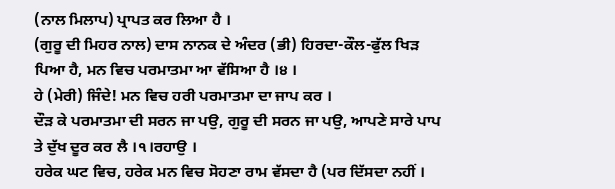(ਨਾਲ ਮਿਲਾਪ) ਪ੍ਰਾਪਤ ਕਰ ਲਿਆ ਹੈ ।
(ਗੁਰੂ ਦੀ ਮਿਹਰ ਨਾਲ) ਦਾਸ ਨਾਨਕ ਦੇ ਅੰਦਰ (ਭੀ) ਹਿਰਦਾ-ਕੌਲ-ਫੁੱਲ ਖਿੜ ਪਿਆ ਹੈ, ਮਨ ਵਿਚ ਪਰਮਾਤਮਾ ਆ ਵੱਸਿਆ ਹੈ ।੪ ।
ਹੇ (ਮੇਰੀ) ਜਿੰਦੇ! ਮਨ ਵਿਚ ਹਰੀ ਪਰਮਾਤਮਾ ਦਾ ਜਾਪ ਕਰ ।
ਦੌੜ ਕੇ ਪਰਮਾਤਮਾ ਦੀ ਸਰਨ ਜਾ ਪਉ, ਗੁਰੂ ਦੀ ਸਰਨ ਜਾ ਪਉ, ਆਪਣੇ ਸਾਰੇ ਪਾਪ ਤੇ ਦੁੱਖ ਦੂਰ ਕਰ ਲੈ ।੧।ਰਹਾਉ ।
ਹਰੇਕ ਘਟ ਵਿਚ, ਹਰੇਕ ਮਨ ਵਿਚ ਸੋਹਣਾ ਰਾਮ ਵੱਸਦਾ ਹੈ (ਪਰ ਦਿੱਸਦਾ ਨਹੀਂ ।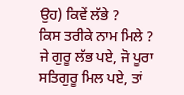ਉਹ) ਕਿਵੇਂ ਲੱਭੇ ?
ਕਿਸ ਤਰੀਕੇ ਨਾਮ ਮਿਲੇ ?
ਜੇ ਗੁਰੂ ਲੱਭ ਪਏ, ਜੋ ਪੂਰਾ ਸਤਿਗੁਰੂ ਮਿਲ ਪਏ, ਤਾਂ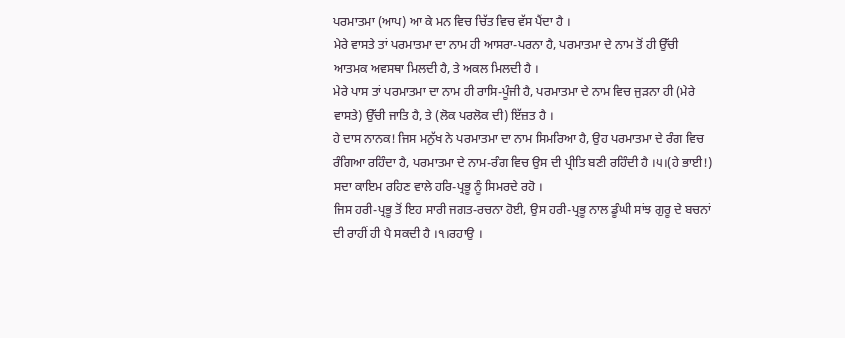ਪਰਮਾਤਮਾ (ਆਪ) ਆ ਕੇ ਮਨ ਵਿਚ ਚਿੱਤ ਵਿਚ ਵੱਸ ਪੈਂਦਾ ਹੈ ।
ਮੇਰੇ ਵਾਸਤੇ ਤਾਂ ਪਰਮਾਤਮਾ ਦਾ ਨਾਮ ਹੀ ਆਸਰਾ-ਪਰਨਾ ਹੈ, ਪਰਮਾਤਮਾ ਦੇ ਨਾਮ ਤੋਂ ਹੀ ਉੱਚੀ ਆਤਮਕ ਅਵਸਥਾ ਮਿਲਦੀ ਹੈ, ਤੇ ਅਕਲ ਮਿਲਦੀ ਹੈ ।
ਮੇਰੇ ਪਾਸ ਤਾਂ ਪਰਮਾਤਮਾ ਦਾ ਨਾਮ ਹੀ ਰਾਸਿ-ਪੂੰਜੀ ਹੈ, ਪਰਮਾਤਮਾ ਦੇ ਨਾਮ ਵਿਚ ਜੁੜਨਾ ਹੀ (ਮੇਰੇ ਵਾਸਤੇ) ਉੱਚੀ ਜਾਤਿ ਹੈ, ਤੇ (ਲੋਕ ਪਰਲੋਕ ਦੀ) ਇੱਜ਼ਤ ਹੈ ।
ਹੇ ਦਾਸ ਨਾਨਕ! ਜਿਸ ਮਨੁੱਖ ਨੇ ਪਰਮਾਤਮਾ ਦਾ ਨਾਮ ਸਿਮਰਿਆ ਹੈ, ਉਹ ਪਰਮਾਤਮਾ ਦੇ ਰੰਗ ਵਿਚ ਰੰਗਿਆ ਰਹਿੰਦਾ ਹੈ, ਪਰਮਾਤਮਾ ਦੇ ਨਾਮ-ਰੰਗ ਵਿਚ ਉਸ ਦੀ ਪ੍ਰੀਤਿ ਬਣੀ ਰਹਿੰਦੀ ਹੈ ।੫।(ਹੇ ਭਾਈ!) ਸਦਾ ਕਾਇਮ ਰਹਿਣ ਵਾਲੇ ਹਰਿ-ਪ੍ਰਭੂ ਨੂੰ ਸਿਮਰਦੇ ਰਹੋ ।
ਜਿਸ ਹਰੀ-ਪ੍ਰਭੂ ਤੋਂ ਇਹ ਸਾਰੀ ਜਗਤ-ਰਚਨਾ ਹੋਈ, ਉਸ ਹਰੀ-ਪ੍ਰਭੂ ਨਾਲ ਡੂੰਘੀ ਸਾਂਝ ਗੁਰੂ ਦੇ ਬਚਨਾਂ ਦੀ ਰਾਹੀਂ ਹੀ ਪੈ ਸਕਦੀ ਹੈ ।੧।ਰਹਾਉ ।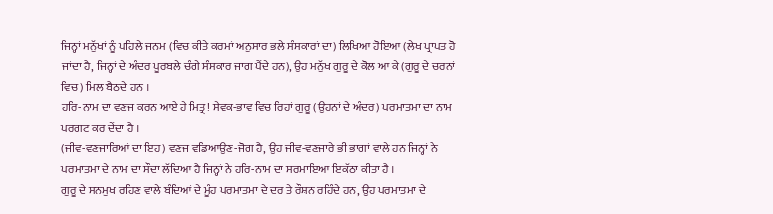ਜਿਨ੍ਹਾਂ ਮਨੁੱਖਾਂ ਨੂੰ ਪਹਿਲੇ ਜਨਮ (ਵਿਚ ਕੀਤੇ ਕਰਮਾਂ ਅਨੁਸਾਰ ਭਲੇ ਸੰਸਕਾਰਾਂ ਦਾ) ਲਿਖਿਆ ਹੋਇਆ (ਲੇਖ ਪ੍ਰਾਪਤ ਹੋ ਜਾਂਦਾ ਹੈ, ਜਿਨ੍ਹਾਂ ਦੇ ਅੰਦਰ ਪੂਰਬਲੇ ਚੰਗੇ ਸੰਸਕਾਰ ਜਾਗ ਪੈਂਦੇ ਹਨ), ਉਹ ਮਨੁੱਖ ਗੁਰੂ ਦੇ ਕੋਲ ਆ ਕੇ (ਗੁਰੂ ਦੇ ਚਰਨਾਂ ਵਿਚ) ਮਿਲ ਬੈਠਦੇ ਹਨ ।
ਹਰਿ-ਨਾਮ ਦਾ ਵਣਜ ਕਰਨ ਆਏ ਹੇ ਮਿਤ੍ਰ! ਸੇਵਕ-ਭਾਵ ਵਿਚ ਰਿਹਾਂ ਗੁਰੂ (ਉਹਨਾਂ ਦੇ ਅੰਦਰ) ਪਰਮਾਤਮਾ ਦਾ ਨਾਮ ਪਰਗਟ ਕਰ ਦੇਂਦਾ ਹੈ ।
(ਜੀਵ-ਵਣਜਾਰਿਆਂ ਦਾ ਇਹ) ਵਣਜ ਵਡਿਆਉਣ-ਜੋਗ ਹੈ, ਉਹ ਜੀਵ-ਵਣਜਾਰੇ ਭੀ ਭਾਗਾਂ ਵਾਲੇ ਹਨ ਜਿਨ੍ਹਾਂ ਨੇ ਪਰਮਾਤਮਾ ਦੇ ਨਾਮ ਦਾ ਸੌਦਾ ਲੱਦਿਆ ਹੈ ਜਿਨ੍ਹਾਂ ਨੇ ਹਰਿ-ਨਾਮ ਦਾ ਸਰਮਾਇਆ ਇਕੱਠਾ ਕੀਤਾ ਹੈ ।
ਗੁਰੂ ਦੇ ਸਨਮੁਖ ਰਹਿਣ ਵਾਲੇ ਬੰਦਿਆਂ ਦੇ ਮੂੰਹ ਪਰਮਾਤਮਾ ਦੇ ਦਰ ਤੇ ਰੌਸ਼ਨ ਰਹਿੰਦੇ ਹਨ, ਉਹ ਪਰਮਾਤਮਾ ਦੇ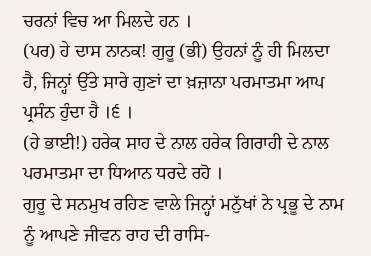ਚਰਨਾਂ ਵਿਚ ਆ ਮਿਲਦੇ ਹਨ ।
(ਪਰ) ਹੇ ਦਾਸ ਨਾਨਕ! ਗੁਰੂ (ਭੀ) ਉਹਨਾਂ ਨੂੰ ਹੀ ਮਿਲਦਾ ਹੈ, ਜਿਨ੍ਹਾਂ ਉੱਤੇ ਸਾਰੇ ਗੁਣਾਂ ਦਾ ਖ਼ਜ਼ਾਨਾ ਪਰਮਾਤਮਾ ਆਪ ਪ੍ਰਸੰਨ ਹੁੰਦਾ ਹੈ ।੬ ।
(ਹੇ ਭਾਈ!) ਹਰੇਕ ਸਾਹ ਦੇ ਨਾਲ ਹਰੇਕ ਗਿਰਾਹੀ ਦੇ ਨਾਲ ਪਰਮਾਤਮਾ ਦਾ ਧਿਆਨ ਧਰਦੇ ਰਹੋ ।
ਗੁਰੂ ਦੇ ਸਨਮੁਖ ਰਹਿਣ ਵਾਲੇ ਜਿਨ੍ਹਾਂ ਮਨੁੱਖਾਂ ਨੇ ਪ੍ਰਭੂ ਦੇ ਨਾਮ ਨੂੰ ਆਪਣੇ ਜੀਵਨ ਰਾਹ ਦੀ ਰਾਸਿ-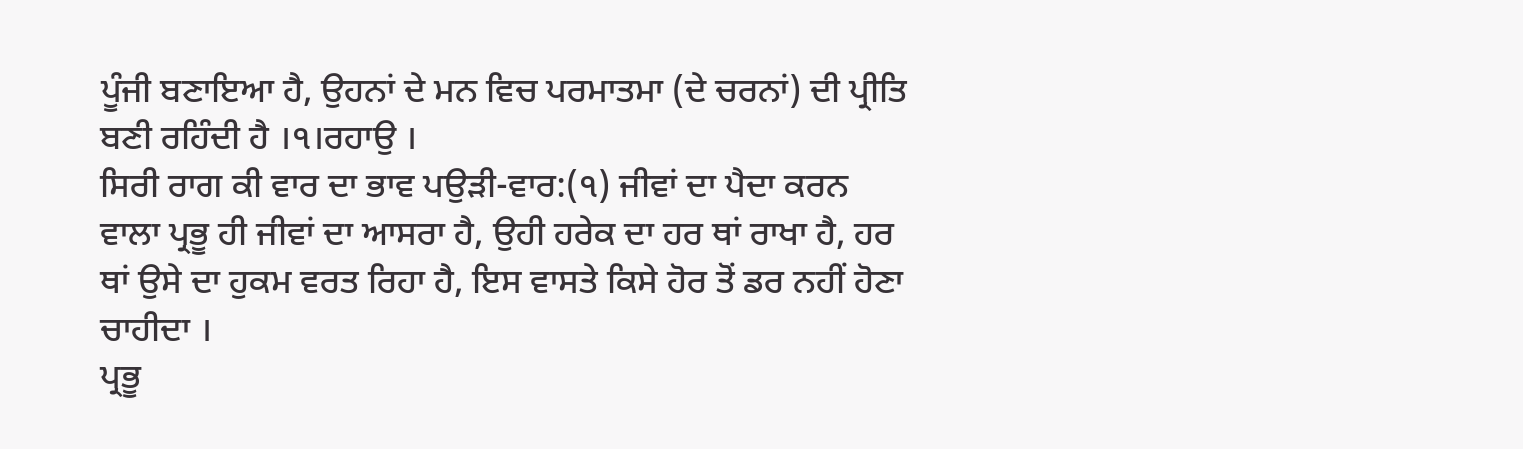ਪੂੰਜੀ ਬਣਾਇਆ ਹੈ, ਉਹਨਾਂ ਦੇ ਮਨ ਵਿਚ ਪਰਮਾਤਮਾ (ਦੇ ਚਰਨਾਂ) ਦੀ ਪ੍ਰੀਤਿ ਬਣੀ ਰਹਿੰਦੀ ਹੈ ।੧।ਰਹਾਉ ।
ਸਿਰੀ ਰਾਗ ਕੀ ਵਾਰ ਦਾ ਭਾਵ ਪਉੜੀ-ਵਾਰ:(੧) ਜੀਵਾਂ ਦਾ ਪੈਦਾ ਕਰਨ ਵਾਲਾ ਪ੍ਰਭੂ ਹੀ ਜੀਵਾਂ ਦਾ ਆਸਰਾ ਹੈ, ਉਹੀ ਹਰੇਕ ਦਾ ਹਰ ਥਾਂ ਰਾਖਾ ਹੈ, ਹਰ ਥਾਂ ਉਸੇ ਦਾ ਹੁਕਮ ਵਰਤ ਰਿਹਾ ਹੈ, ਇਸ ਵਾਸਤੇ ਕਿਸੇ ਹੋਰ ਤੋਂ ਡਰ ਨਹੀਂ ਹੋਣਾ ਚਾਹੀਦਾ ।
ਪ੍ਰਭੂ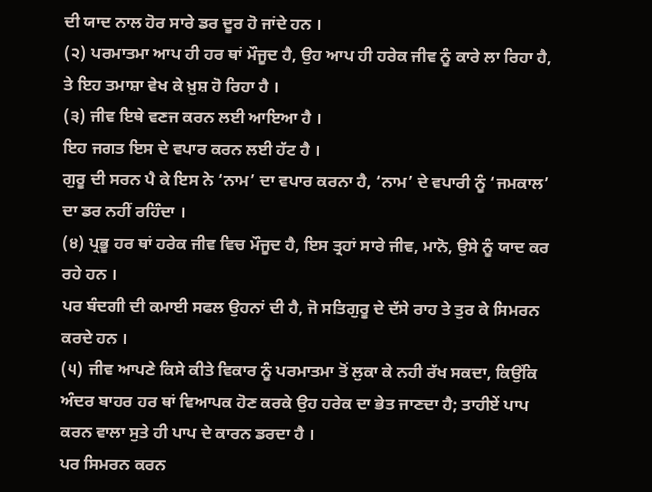ਦੀ ਯਾਦ ਨਾਲ ਹੋਰ ਸਾਰੇ ਡਰ ਦੂਰ ਹੋ ਜਾਂਦੇ ਹਨ ।
(੨) ਪਰਮਾਤਮਾ ਆਪ ਹੀ ਹਰ ਥਾਂ ਮੌਜੂਦ ਹੈ, ਉਹ ਆਪ ਹੀ ਹਰੇਕ ਜੀਵ ਨੂੰ ਕਾਰੇ ਲਾ ਰਿਹਾ ਹੈ, ਤੇ ਇਹ ਤਮਾਸ਼ਾ ਵੇਖ ਕੇ ਖ਼ੁਸ਼ ਹੋ ਰਿਹਾ ਹੈ ।
(੩) ਜੀਵ ਇਥੇ ਵਣਜ ਕਰਨ ਲਈ ਆਇਆ ਹੈ ।
ਇਹ ਜਗਤ ਇਸ ਦੇ ਵਪਾਰ ਕਰਨ ਲਈ ਹੱਟ ਹੈ ।
ਗੁਰੂ ਦੀ ਸਰਨ ਪੈ ਕੇ ਇਸ ਨੇ ‘ਨਾਮ’ ਦਾ ਵਪਾਰ ਕਰਨਾ ਹੈ, ‘ਨਾਮ’ ਦੇ ਵਪਾਰੀ ਨੂੰ ‘ਜਮਕਾਲ’ ਦਾ ਡਰ ਨਹੀਂ ਰਹਿੰਦਾ ।
(੪) ਪ੍ਰਭੂ ਹਰ ਥਾਂ ਹਰੇਕ ਜੀਵ ਵਿਚ ਮੌਜੂਦ ਹੈ, ਇਸ ਤ੍ਰਹਾਂ ਸਾਰੇ ਜੀਵ, ਮਾਨੋ, ਉਸੇ ਨੂੰ ਯਾਦ ਕਰ ਰਹੇ ਹਨ ।
ਪਰ ਬੰਦਗੀ ਦੀ ਕਮਾਈ ਸਫਲ ਉਹਨਾਂ ਦੀ ਹੈ, ਜੋ ਸਤਿਗੁਰੂ ਦੇ ਦੱਸੇ ਰਾਹ ਤੇ ਤੁਰ ਕੇ ਸਿਮਰਨ ਕਰਦੇ ਹਨ ।
(੫) ਜੀਵ ਆਪਣੇ ਕਿਸੇ ਕੀਤੇ ਵਿਕਾਰ ਨੂੰ ਪਰਮਾਤਮਾ ਤੋਂ ਲੁਕਾ ਕੇ ਨਹੀ ਰੱਖ ਸਕਦਾ, ਕਿਉਂਕਿ ਅੰਦਰ ਬਾਹਰ ਹਰ ਥਾਂ ਵਿਆਪਕ ਹੋਣ ਕਰਕੇ ਉਹ ਹਰੇਕ ਦਾ ਭੇਤ ਜਾਣਦਾ ਹੈ; ਤਾਹੀਏਂ ਪਾਪ ਕਰਨ ਵਾਲਾ ਸੁਤੇ ਹੀ ਪਾਪ ਦੇ ਕਾਰਨ ਡਰਦਾ ਹੈ ।
ਪਰ ਸਿਮਰਨ ਕਰਨ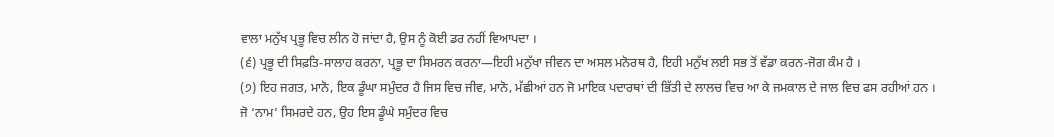ਵਾਲਾ ਮਨੁੱਖ ਪ੍ਰਭੂ ਵਿਚ ਲੀਨ ਹੋ ਜਾਂਦਾ ਹੈ, ਉਸ ਨੂੰ ਕੋਈ ਡਰ ਨਹੀਂ ਵਿਆਪਦਾ ।
(੬) ਪ੍ਰਭੂ ਦੀ ਸਿਫ਼ਤਿ-ਸਾਲਾਹ ਕਰਨਾ, ਪ੍ਰਭੂ ਦਾ ਸਿਮਰਨ ਕਰਨਾ—ਇਹੀ ਮਨੁੱਖਾ ਜੀਵਨ ਦਾ ਅਸਲ ਮਨੋਰਥ ਹੈ, ਇਹੀ ਮਨੁੱਖ ਲਈ ਸਭ ਤੋਂ ਵੱਡਾ ਕਰਨ-ਜੋਗ ਕੰਮ ਹੈ ।
(੭) ਇਹ ਜਗਤ, ਮਾਨੋ, ਇਕ ਡੂੰਘਾ ਸਮੁੰਦਰ ਹੈ ਜਿਸ ਵਿਚ ਜੀਵ, ਮਾਨੋ, ਮੱਛੀਆਂ ਹਨ ਜੋ ਮਾਇਕ ਪਦਾਰਥਾਂ ਦੀ ਭਿੱਤੀ ਦੇ ਲਾਲਚ ਵਿਚ ਆ ਕੇ ਜਮਕਾਲ ਦੇ ਜਾਲ ਵਿਚ ਫਸ ਰਹੀਆਂ ਹਨ ।
ਜੋ ‘ਨਾਮ’ ਸਿਮਰਦੇ ਹਨ, ਉਹ ਇਸ ਡੂੰਘੇ ਸਮੁੰਦਰ ਵਿਚ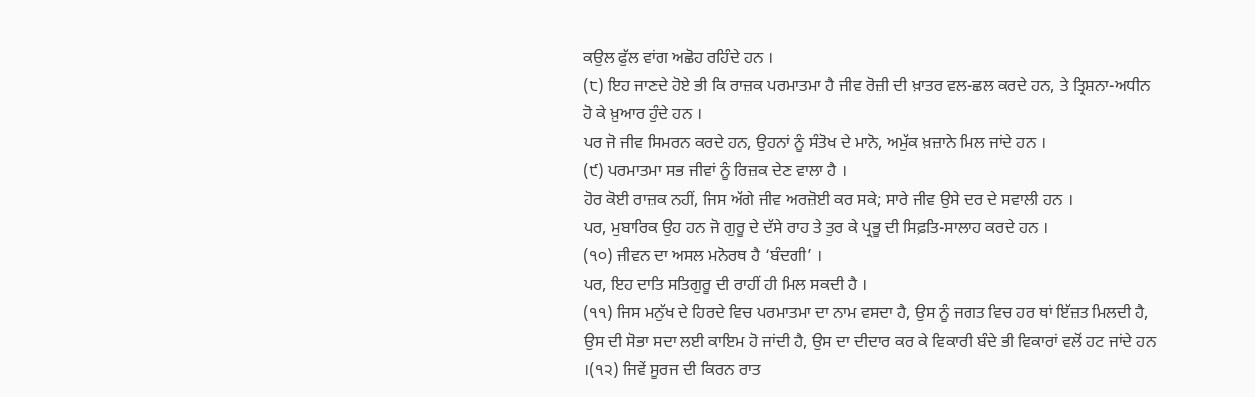ਕਉਲ ਫੁੱਲ ਵਾਂਗ ਅਛੋਹ ਰਹਿੰਦੇ ਹਨ ।
(੮) ਇਹ ਜਾਣਦੇ ਹੋਏ ਭੀ ਕਿ ਰਾਜ਼ਕ ਪਰਮਾਤਮਾ ਹੈ ਜੀਵ ਰੋਜ਼ੀ ਦੀ ਖ਼ਾਤਰ ਵਲ-ਛਲ ਕਰਦੇ ਹਨ, ਤੇ ਤ੍ਰਿਸ਼ਨਾ-ਅਧੀਨ ਹੋ ਕੇ ਖ਼ੁਆਰ ਹੁੰਦੇ ਹਨ ।
ਪਰ ਜੋ ਜੀਵ ਸਿਮਰਨ ਕਰਦੇ ਹਨ, ਉਹਨਾਂ ਨੂੰ ਸੰਤੋਖ ਦੇ ਮਾਨੋ, ਅਮੁੱਕ ਖ਼ਜ਼ਾਨੇ ਮਿਲ ਜਾਂਦੇ ਹਨ ।
(੯) ਪਰਮਾਤਮਾ ਸਭ ਜੀਵਾਂ ਨੂੰ ਰਿਜ਼ਕ ਦੇਣ ਵਾਲਾ ਹੈ ।
ਹੋਰ ਕੋਈ ਰਾਜ਼ਕ ਨਹੀਂ, ਜਿਸ ਅੱਗੇ ਜੀਵ ਅਰਜ਼ੋਈ ਕਰ ਸਕੇ; ਸਾਰੇ ਜੀਵ ਉਸੇ ਦਰ ਦੇ ਸਵਾਲੀ ਹਨ ।
ਪਰ, ਮੁਬਾਰਿਕ ਉਹ ਹਨ ਜੋ ਗੁਰੂ ਦੇ ਦੱਸੇ ਰਾਹ ਤੇ ਤੁਰ ਕੇ ਪ੍ਰਭੂ ਦੀ ਸਿਫ਼ਤਿ-ਸਾਲਾਹ ਕਰਦੇ ਹਨ ।
(੧੦) ਜੀਵਨ ਦਾ ਅਸਲ ਮਨੋਰਥ ਹੈ ‘ਬੰਦਗੀ’ ।
ਪਰ, ਇਹ ਦਾਤਿ ਸਤਿਗੁਰੂ ਦੀ ਰਾਹੀਂ ਹੀ ਮਿਲ ਸਕਦੀ ਹੈ ।
(੧੧) ਜਿਸ ਮਨੁੱਖ ਦੇ ਹਿਰਦੇ ਵਿਚ ਪਰਮਾਤਮਾ ਦਾ ਨਾਮ ਵਸਦਾ ਹੈ, ਉਸ ਨੂੰ ਜਗਤ ਵਿਚ ਹਰ ਥਾਂ ਇੱਜ਼ਤ ਮਿਲਦੀ ਹੈ, ਉਸ ਦੀ ਸੋਭਾ ਸਦਾ ਲਈ ਕਾਇਮ ਹੋ ਜਾਂਦੀ ਹੈ, ਉਸ ਦਾ ਦੀਦਾਰ ਕਰ ਕੇ ਵਿਕਾਰੀ ਬੰਦੇ ਭੀ ਵਿਕਾਰਾਂ ਵਲੋਂ ਹਟ ਜਾਂਦੇ ਹਨ ।(੧੨) ਜਿਵੇਂ ਸੂਰਜ ਦੀ ਕਿਰਨ ਰਾਤ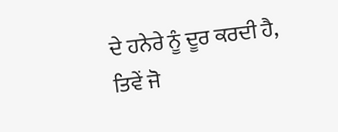ਦੇ ਹਨੇਰੇ ਨੂੰ ਦੂਰ ਕਰਦੀ ਹੈ, ਤਿਵੇਂ ਜੋ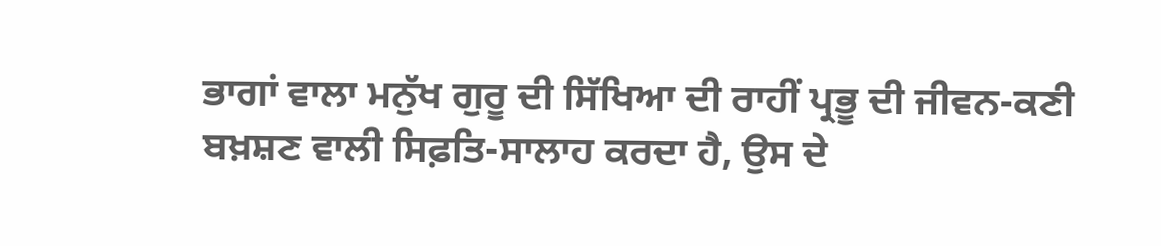ਭਾਗਾਂ ਵਾਲਾ ਮਨੁੱਖ ਗੁਰੂ ਦੀ ਸਿੱਖਿਆ ਦੀ ਰਾਹੀਂ ਪ੍ਰਭੂ ਦੀ ਜੀਵਨ-ਕਣੀ ਬਖ਼ਸ਼ਣ ਵਾਲੀ ਸਿਫ਼ਤਿ-ਸਾਲਾਹ ਕਰਦਾ ਹੈ, ਉਸ ਦੇ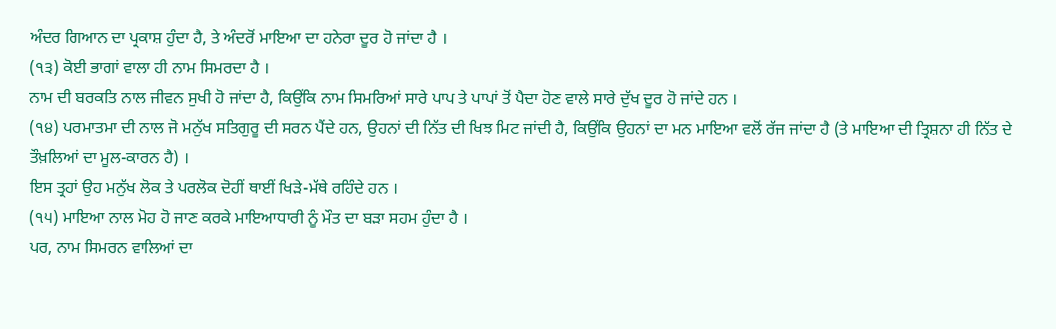ਅੰਦਰ ਗਿਆਨ ਦਾ ਪ੍ਰਕਾਸ਼ ਹੁੰਦਾ ਹੈ, ਤੇ ਅੰਦਰੋਂ ਮਾਇਆ ਦਾ ਹਨੇਰਾ ਦੂਰ ਹੋ ਜਾਂਦਾ ਹੈ ।
(੧੩) ਕੋਈ ਭਾਗਾਂ ਵਾਲਾ ਹੀ ਨਾਮ ਸਿਮਰਦਾ ਹੈ ।
ਨਾਮ ਦੀ ਬਰਕਤਿ ਨਾਲ ਜੀਵਨ ਸੁਖੀ ਹੋ ਜਾਂਦਾ ਹੈ, ਕਿਉਂਕਿ ਨਾਮ ਸਿਮਰਿਆਂ ਸਾਰੇ ਪਾਪ ਤੇ ਪਾਪਾਂ ਤੋਂ ਪੈਦਾ ਹੋਣ ਵਾਲੇ ਸਾਰੇ ਦੁੱਖ ਦੂਰ ਹੋ ਜਾਂਦੇ ਹਨ ।
(੧੪) ਪਰਮਾਤਮਾ ਦੀ ਨਾਲ ਜੋ ਮਨੁੱਖ ਸਤਿਗੁਰੂ ਦੀ ਸਰਨ ਪੈਂਦੇ ਹਨ, ਉਹਨਾਂ ਦੀ ਨਿੱਤ ਦੀ ਖਿਝ ਮਿਟ ਜਾਂਦੀ ਹੈ, ਕਿਉਂਕਿ ਉਹਨਾਂ ਦਾ ਮਨ ਮਾਇਆ ਵਲੋਂ ਰੱਜ ਜਾਂਦਾ ਹੈ (ਤੇ ਮਾਇਆ ਦੀ ਤ੍ਰਿਸ਼ਨਾ ਹੀ ਨਿੱਤ ਦੇ ਤੌਖ਼ਲਿਆਂ ਦਾ ਮੂਲ-ਕਾਰਨ ਹੈ) ।
ਇਸ ਤ੍ਰਹਾਂ ਉਹ ਮਨੁੱਖ ਲੋਕ ਤੇ ਪਰਲੋਕ ਦੋਹੀਂ ਥਾਈਂ ਖਿੜੇ-ਮੱਥੇ ਰਹਿੰਦੇ ਹਨ ।
(੧੫) ਮਾਇਆ ਨਾਲ ਮੋਹ ਹੋ ਜਾਣ ਕਰਕੇ ਮਾਇਆਧਾਰੀ ਨੂੰ ਮੌਤ ਦਾ ਬੜਾ ਸਹਮ ਹੁੰਦਾ ਹੈ ।
ਪਰ, ਨਾਮ ਸਿਮਰਨ ਵਾਲਿਆਂ ਦਾ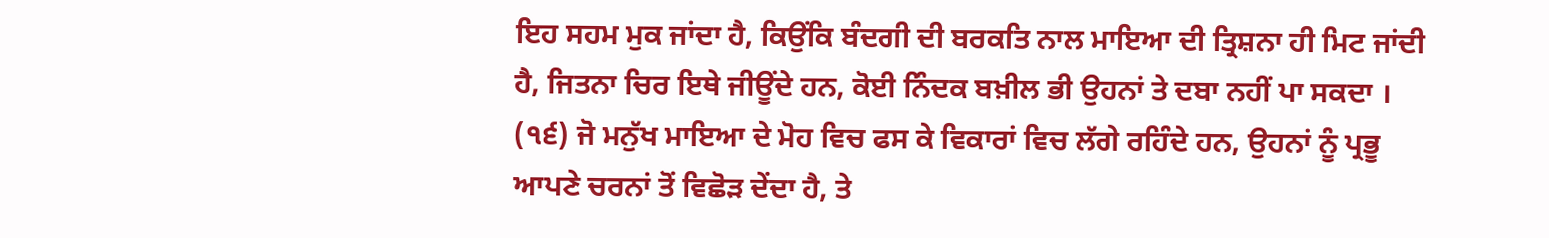ਇਹ ਸਹਮ ਮੁਕ ਜਾਂਦਾ ਹੈ, ਕਿਉਂਕਿ ਬੰਦਗੀ ਦੀ ਬਰਕਤਿ ਨਾਲ ਮਾਇਆ ਦੀ ਤ੍ਰਿਸ਼ਨਾ ਹੀ ਮਿਟ ਜਾਂਦੀ ਹੈ, ਜਿਤਨਾ ਚਿਰ ਇਥੇ ਜੀਊਂਦੇ ਹਨ, ਕੋਈ ਨਿੰਦਕ ਬਖ਼ੀਲ ਭੀ ਉਹਨਾਂ ਤੇ ਦਬਾ ਨਹੀਂ ਪਾ ਸਕਦਾ ।
(੧੬) ਜੋ ਮਨੁੱਖ ਮਾਇਆ ਦੇ ਮੋਹ ਵਿਚ ਫਸ ਕੇ ਵਿਕਾਰਾਂ ਵਿਚ ਲੱਗੇ ਰਹਿੰਦੇ ਹਨ, ਉਹਨਾਂ ਨੂੰ ਪ੍ਰਭੂ ਆਪਣੇ ਚਰਨਾਂ ਤੋਂ ਵਿਛੋੜ ਦੇਂਦਾ ਹੈ, ਤੇ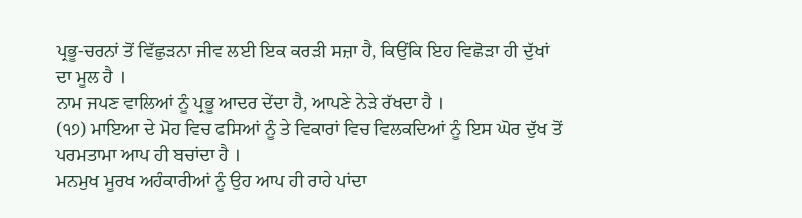ਪ੍ਰਭੂ-ਚਰਨਾਂ ਤੋਂ ਵਿੱਛੁੜਨਾ ਜੀਵ ਲਈ ਇਕ ਕਰੜੀ ਸਜ਼ਾ ਹੈ, ਕਿਉਂਕਿ ਇਹ ਵਿਛੋੜਾ ਹੀ ਦੁੱਖਾਂ ਦਾ ਮੂਲ ਹੈ ।
ਨਾਮ ਜਪਣ ਵਾਲਿਆਂ ਨੂੰ ਪ੍ਰਭੂ ਆਦਰ ਦੇਂਦਾ ਹੈ, ਆਪਣੇ ਨੇੜੇ ਰੱਖਦਾ ਹੈ ।
(੧੭) ਮਾਇਆ ਦੇ ਮੋਹ ਵਿਚ ਫਸਿਆਂ ਨੂੰ ਤੇ ਵਿਕਾਰਾਂ ਵਿਚ ਵਿਲਕਦਿਆਂ ਨੂੰ ਇਸ ਘੋਰ ਦੁੱਖ ਤੋਂ ਪਰਮਤਾਮਾ ਆਪ ਹੀ ਬਚਾਂਦਾ ਹੈ ।
ਮਨਮੁਖ ਮੂਰਖ ਅਹੰਕਾਰੀਆਂ ਨੂੰ ਉਹ ਆਪ ਹੀ ਰਾਹੇ ਪਾਂਦਾ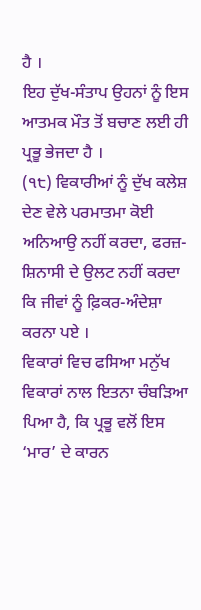ਹੈ ।
ਇਹ ਦੁੱਖ-ਸੰਤਾਪ ਉਹਨਾਂ ਨੂੰ ਇਸ ਆਤਮਕ ਮੌਤ ਤੋਂ ਬਚਾਣ ਲਈ ਹੀ ਪ੍ਰਭੂ ਭੇਜਦਾ ਹੈ ।
(੧੮) ਵਿਕਾਰੀਆਂ ਨੂੰ ਦੁੱਖ ਕਲੇਸ਼ ਦੇਣ ਵੇਲੇ ਪਰਮਾਤਮਾ ਕੋਈ ਅਨਿਆਉ ਨਹੀਂ ਕਰਦਾ, ਫਰਜ਼-ਸ਼ਿਨਾਸੀ ਦੇ ਉਲਟ ਨਹੀਂ ਕਰਦਾ ਕਿ ਜੀਵਾਂ ਨੂੰ ਫ਼ਿਕਰ-ਅੰਦੇਸ਼ਾ ਕਰਨਾ ਪਏ ।
ਵਿਕਾਰਾਂ ਵਿਚ ਫਸਿਆ ਮਨੁੱਖ ਵਿਕਾਰਾਂ ਨਾਲ ਇਤਨਾ ਚੰਬੜਿਆ ਪਿਆ ਹੈ, ਕਿ ਪ੍ਰਭੂ ਵਲੋਂ ਇਸ ‘ਮਾਰ’ ਦੇ ਕਾਰਨ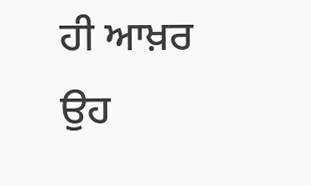ਹੀ ਆਖ਼ਰ ਉਹ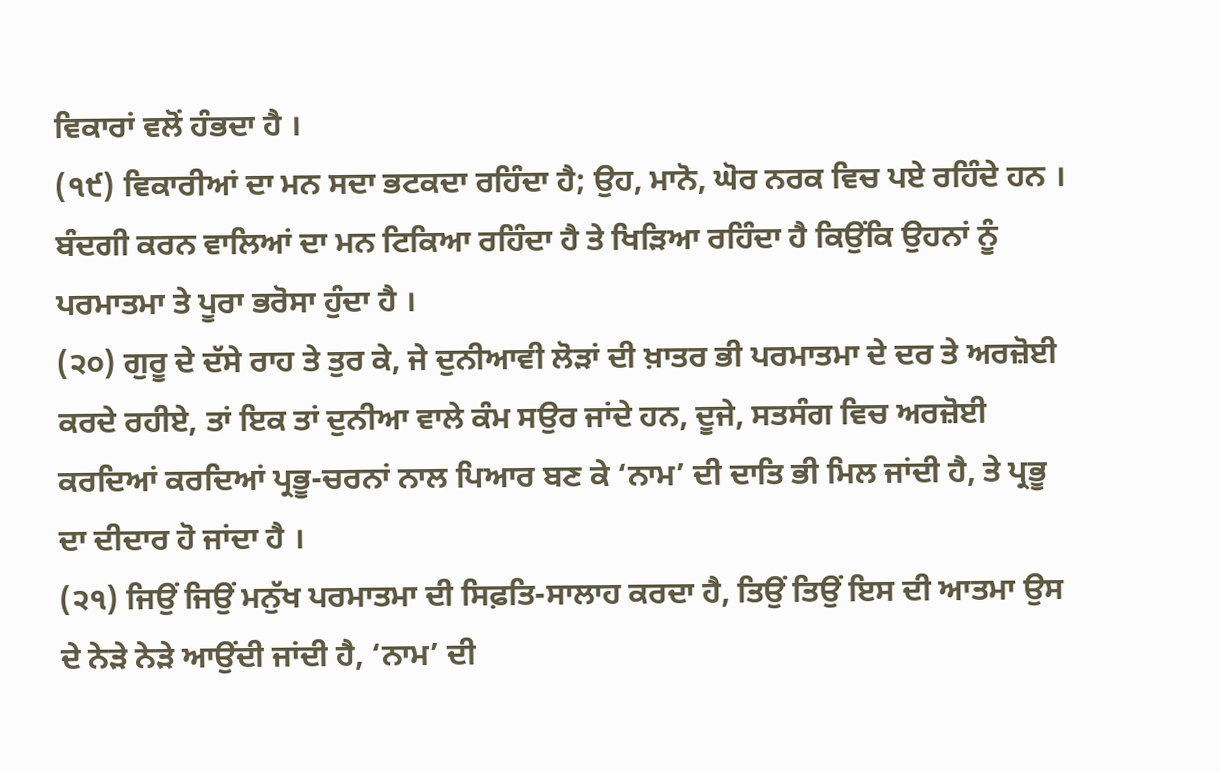ਵਿਕਾਰਾਂ ਵਲੋਂ ਹੰਭਦਾ ਹੈ ।
(੧੯) ਵਿਕਾਰੀਆਂ ਦਾ ਮਨ ਸਦਾ ਭਟਕਦਾ ਰਹਿੰਦਾ ਹੈ; ਉਹ, ਮਾਨੋ, ਘੋਰ ਨਰਕ ਵਿਚ ਪਏ ਰਹਿੰਦੇ ਹਨ ।
ਬੰਦਗੀ ਕਰਨ ਵਾਲਿਆਂ ਦਾ ਮਨ ਟਿਕਿਆ ਰਹਿੰਦਾ ਹੈ ਤੇ ਖਿੜਿਆ ਰਹਿੰਦਾ ਹੈ ਕਿਉਂਕਿ ਉਹਨਾਂ ਨੂੰ ਪਰਮਾਤਮਾ ਤੇ ਪੂਰਾ ਭਰੋਸਾ ਹੁੰਦਾ ਹੈ ।
(੨੦) ਗੁਰੂ ਦੇ ਦੱਸੇ ਰਾਹ ਤੇ ਤੁਰ ਕੇ, ਜੇ ਦੁਨੀਆਵੀ ਲੋੜਾਂ ਦੀ ਖ਼ਾਤਰ ਭੀ ਪਰਮਾਤਮਾ ਦੇ ਦਰ ਤੇ ਅਰਜ਼ੋਈ ਕਰਦੇ ਰਹੀਏ, ਤਾਂ ਇਕ ਤਾਂ ਦੁਨੀਆ ਵਾਲੇ ਕੰਮ ਸਉਰ ਜਾਂਦੇ ਹਨ, ਦੂਜੇ, ਸਤਸੰਗ ਵਿਚ ਅਰਜ਼ੋਈ ਕਰਦਿਆਂ ਕਰਦਿਆਂ ਪ੍ਰਭੂ-ਚਰਨਾਂ ਨਾਲ ਪਿਆਰ ਬਣ ਕੇ ‘ਨਾਮ’ ਦੀ ਦਾਤਿ ਭੀ ਮਿਲ ਜਾਂਦੀ ਹੈ, ਤੇ ਪ੍ਰਭੂ ਦਾ ਦੀਦਾਰ ਹੋ ਜਾਂਦਾ ਹੈ ।
(੨੧) ਜਿਉਂ ਜਿਉਂ ਮਨੁੱਖ ਪਰਮਾਤਮਾ ਦੀ ਸਿਫ਼ਤਿ-ਸਾਲਾਹ ਕਰਦਾ ਹੈ, ਤਿਉਂ ਤਿਉਂ ਇਸ ਦੀ ਆਤਮਾ ਉਸ ਦੇ ਨੇੜੇ ਨੇੜੇ ਆਉਂਦੀ ਜਾਂਦੀ ਹੈ, ‘ਨਾਮ’ ਦੀ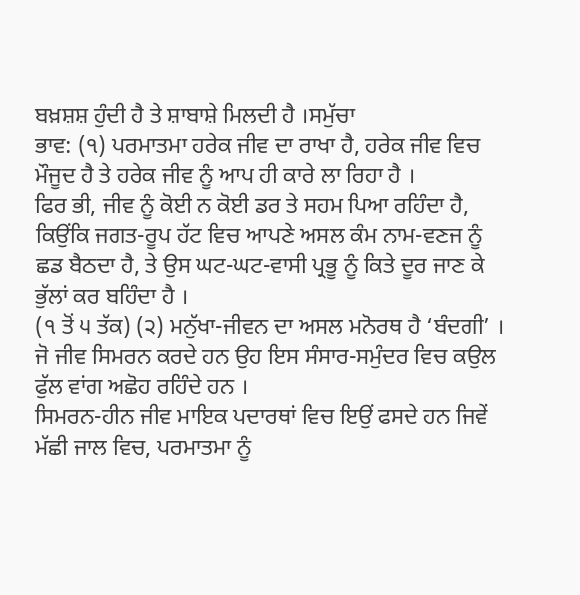ਬਖ਼ਸ਼ਸ਼ ਹੁੰਦੀ ਹੈ ਤੇ ਸ਼ਾਬਾਸ਼ੇ ਮਿਲਦੀ ਹੈ ।ਸਮੁੱਚਾ
ਭਾਵ: (੧) ਪਰਮਾਤਮਾ ਹਰੇਕ ਜੀਵ ਦਾ ਰਾਖਾ ਹੈ, ਹਰੇਕ ਜੀਵ ਵਿਚ ਮੌਜੂਦ ਹੈ ਤੇ ਹਰੇਕ ਜੀਵ ਨੂੰ ਆਪ ਹੀ ਕਾਰੇ ਲਾ ਰਿਹਾ ਹੈ ।
ਫਿਰ ਭੀ, ਜੀਵ ਨੂੰ ਕੋਈ ਨ ਕੋਈ ਡਰ ਤੇ ਸਹਮ ਪਿਆ ਰਹਿੰਦਾ ਹੈ, ਕਿਉਂਕਿ ਜਗਤ-ਰੂਪ ਹੱਟ ਵਿਚ ਆਪਣੇ ਅਸਲ ਕੰਮ ਨਾਮ-ਵਣਜ ਨੂੰ ਛਡ ਬੈਠਦਾ ਹੈ, ਤੇ ਉਸ ਘਟ-ਘਟ-ਵਾਸੀ ਪ੍ਰਭੂ ਨੂੰ ਕਿਤੇ ਦੂਰ ਜਾਣ ਕੇ ਭੁੱਲਾਂ ਕਰ ਬਹਿੰਦਾ ਹੈ ।
(੧ ਤੋਂ ੫ ਤੱਕ) (੨) ਮਨੁੱਖਾ-ਜੀਵਨ ਦਾ ਅਸਲ ਮਨੋਰਥ ਹੈ ‘ਬੰਦਗੀ’ ।
ਜੋ ਜੀਵ ਸਿਮਰਨ ਕਰਦੇ ਹਨ ਉਹ ਇਸ ਸੰਸਾਰ-ਸਮੁੰਦਰ ਵਿਚ ਕਉਲ ਫੁੱਲ ਵਾਂਗ ਅਛੋਹ ਰਹਿੰਦੇ ਹਨ ।
ਸਿਮਰਨ-ਹੀਨ ਜੀਵ ਮਾਇਕ ਪਦਾਰਥਾਂ ਵਿਚ ਇਉਂ ਫਸਦੇ ਹਨ ਜਿਵੇਂ ਮੱਛੀ ਜਾਲ ਵਿਚ, ਪਰਮਾਤਮਾ ਨੂੰ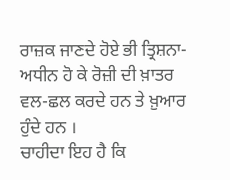ਰਾਜ਼ਕ ਜਾਣਦੇ ਹੋਏ ਭੀ ਤ੍ਰਿਸ਼ਨਾ-ਅਧੀਨ ਹੋ ਕੇ ਰੋਜ਼ੀ ਦੀ ਖ਼ਾਤਰ ਵਲ-ਛਲ ਕਰਦੇ ਹਨ ਤੇ ਖ਼ੁਆਰ ਹੁੰਦੇ ਹਨ ।
ਚਾਹੀਦਾ ਇਹ ਹੈ ਕਿ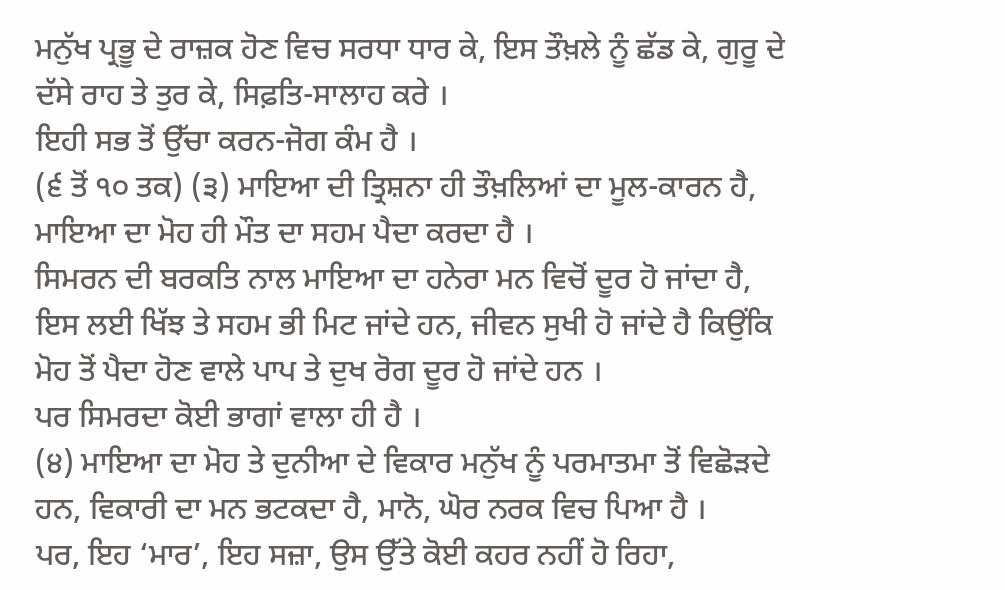ਮਨੁੱਖ ਪ੍ਰਭੂ ਦੇ ਰਾਜ਼ਕ ਹੋਣ ਵਿਚ ਸਰਧਾ ਧਾਰ ਕੇ, ਇਸ ਤੌਖ਼ਲੇ ਨੂੰ ਛੱਡ ਕੇ, ਗੁਰੂ ਦੇ ਦੱਸੇ ਰਾਹ ਤੇ ਤੁਰ ਕੇ, ਸਿਫ਼ਤਿ-ਸਾਲਾਹ ਕਰੇ ।
ਇਹੀ ਸਭ ਤੋਂ ਉੱਚਾ ਕਰਨ-ਜੋਗ ਕੰਮ ਹੈ ।
(੬ ਤੋਂ ੧੦ ਤਕ) (੩) ਮਾਇਆ ਦੀ ਤ੍ਰਿਸ਼ਨਾ ਹੀ ਤੌਖ਼ਲਿਆਂ ਦਾ ਮੂਲ-ਕਾਰਨ ਹੈ, ਮਾਇਆ ਦਾ ਮੋਹ ਹੀ ਮੌਤ ਦਾ ਸਹਮ ਪੈਦਾ ਕਰਦਾ ਹੈ ।
ਸਿਮਰਨ ਦੀ ਬਰਕਤਿ ਨਾਲ ਮਾਇਆ ਦਾ ਹਨੇਰਾ ਮਨ ਵਿਚੋਂ ਦੂਰ ਹੋ ਜਾਂਦਾ ਹੈ, ਇਸ ਲਈ ਖਿੱਝ ਤੇ ਸਹਮ ਭੀ ਮਿਟ ਜਾਂਦੇ ਹਨ, ਜੀਵਨ ਸੁਖੀ ਹੋ ਜਾਂਦੇ ਹੈ ਕਿਉਂਕਿ ਮੋਹ ਤੋਂ ਪੈਦਾ ਹੋਣ ਵਾਲੇ ਪਾਪ ਤੇ ਦੁਖ ਰੋਗ ਦੂਰ ਹੋ ਜਾਂਦੇ ਹਨ ।
ਪਰ ਸਿਮਰਦਾ ਕੋਈ ਭਾਗਾਂ ਵਾਲਾ ਹੀ ਹੈ ।
(੪) ਮਾਇਆ ਦਾ ਮੋਹ ਤੇ ਦੁਨੀਆ ਦੇ ਵਿਕਾਰ ਮਨੁੱਖ ਨੂੰ ਪਰਮਾਤਮਾ ਤੋਂ ਵਿਛੋੜਦੇ ਹਨ, ਵਿਕਾਰੀ ਦਾ ਮਨ ਭਟਕਦਾ ਹੈ, ਮਾਨੋ, ਘੋਰ ਨਰਕ ਵਿਚ ਪਿਆ ਹੈ ।
ਪਰ, ਇਹ ‘ਮਾਰ’, ਇਹ ਸਜ਼ਾ, ਉਸ ਉੱਤੇ ਕੋਈ ਕਹਰ ਨਹੀਂ ਹੋ ਰਿਹਾ,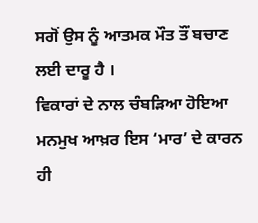ਸਗੋਂ ਉਸ ਨੂੰ ਆਤਮਕ ਮੌਤ ਤੌਂ ਬਚਾਣ ਲਈ ਦਾਰੂ ਹੈ ।
ਵਿਕਾਰਾਂ ਦੇ ਨਾਲ ਚੰਬੜਿਆ ਹੋਇਆ ਮਨਮੁਖ ਆਖ਼ਰ ਇਸ ‘ਮਾਰ’ ਦੇ ਕਾਰਨ ਹੀ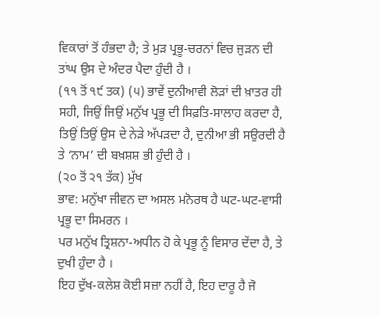ਵਿਕਾਰਾਂ ਤੋਂ ਹੰਭਦਾ ਹੈ; ਤੇ ਮੁੜ ਪ੍ਰਭੂ-ਚਰਨਾਂ ਵਿਚ ਜੁੜਨ ਦੀ ਤਾਂਘ ਉਸ ਦੇ ਅੰਦਰ ਪੈਦਾ ਹੁੰਦੀ ਹੈ ।
(੧੧ ਤੋਂ ੧੯ ਤਕ) (੫) ਭਾਵੇਂ ਦੁਨੀਆਵੀ ਲੋੜਾਂ ਦੀ ਖ਼ਾਤਰ ਹੀ ਸਹੀ, ਜਿਉਂ ਜਿਉਂ ਮਨੁੱਖ ਪ੍ਰਭੂ ਦੀ ਸਿਫ਼ਤਿ-ਸਾਲਾਹ ਕਰਦਾ ਹੈ, ਤਿਉਂ ਤਿਉਂ ਉਸ ਦੇ ਨੇੜੇ ਅੱਪੜਦਾ ਹੈ, ਦੁਨੀਆ ਭੀ ਸਉਰਦੀ ਹੈ ਤੇ ‘ਨਾਮ’ ਦੀ ਬਖ਼ਸ਼ਸ਼ ਭੀ ਹੁੰਦੀ ਹੈ ।
(੨੦ ਤੋਂ ੨੧ ਤੱਕ) ਮੁੱਖ
ਭਾਵ: ਮਨੁੱਖਾ ਜੀਵਨ ਦਾ ਅਸਲ ਮਨੋਰਥ ਹੈ ਘਟ-ਘਟ-ਵਾਸੀ ਪ੍ਰਭੂ ਦਾ ਸਿਮਰਨ ।
ਪਰ ਮਨੁੱਖ ਤ੍ਰਿਸ਼ਨਾ-ਅਧੀਨ ਹੋ ਕੇ ਪ੍ਰਭੂ ਨੂੰ ਵਿਸਾਰ ਦੇਂਦਾ ਹੈ, ਤੇ ਦੁਖੀ ਹੁੰਦਾ ਹੈ ।
ਇਹ ਦੁੱਖ-ਕਲੇਸ਼ ਕੋਈ ਸਜ਼ਾ ਨਹੀਂ ਹੈ, ਇਹ ਦਾਰੂ ਹੈ ਜੋ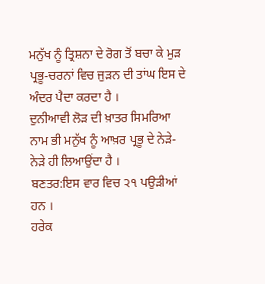ਮਨੁੱਖ ਨੂੰ ਤ੍ਰਿਸ਼ਨਾ ਦੇ ਰੋਗ ਤੋਂ ਬਚਾ ਕੇ ਮੁੜ ਪ੍ਰਭੂ-ਚਰਨਾਂ ਵਿਚ ਜੁੜਨ ਦੀ ਤਾਂਘ ਇਸ ਦੇ ਅੰਦਰ ਪੈਦਾ ਕਰਦਾ ਹੈ ।
ਦੁਨੀਆਵੀ ਲੋੜ ਦੀ ਖ਼ਾਤਰ ਸਿਮਰਿਆ ਨਾਮ ਭੀ ਮਨੁੱਖ ਨੂੰ ਆਖ਼ਰ ਪ੍ਰਭੂ ਦੇ ਨੇੜੇ-ਨੇੜੇ ਹੀ ਲਿਆਉਂਦਾ ਹੈ ।
ਬਣਤਰ:ਇਸ ਵਾਰ ਵਿਚ ੨੧ ਪਉੜੀਆਂ ਹਨ ।
ਹਰੇਕ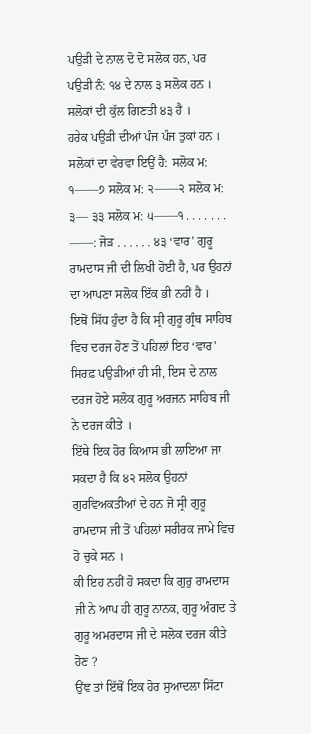ਪਉੜੀ ਦੇ ਨਾਲ ਦੋ ਦੋ ਸਲੋਕ ਹਨ, ਪਰ ਪਉੜੀ ਨੰ: ੧੪ ਦੇ ਨਾਲ ੩ ਸਲੋਕ ਹਨ ।
ਸਲੋਕਾਂ ਦੀ ਕੁੱਲ ਗਿਣਤੀ ੪੩ ਹੈ ।
ਹਰੇਕ ਪਉੜੀ ਦੀਆਂ ਪੰਜ ਪੰਜ ਤੁਕਾਂ ਹਨ ।
ਸਲੋਕਾਂ ਦਾ ਵੇਰਵਾ ਇਉਂ ਹੈ: ਸਲੋਕ ਮ: ੧——੭ ਸਲੋਕ ਮ: ੨——੨ ਸਲੋਕ ਮ: ੩— ੩੩ ਸਲੋਕ ਮ: ੫——੧ . . . . . . . ——: ਜੋੜ . . . . . . ੪੩ ‘ਵਾਰ’ ਗੁਰੂ ਰਾਮਦਾਸ ਜੀ ਦੀ ਲਿਖੀ ਹੋਈ ਹੈ, ਪਰ ਉਹਨਾਂ ਦਾ ਆਪਣਾ ਸਲੋਕ ਇੱਕ ਭੀ ਨਹੀਂ ਹੈ ।
ਇਥੋਂ ਸਿੱਧ ਹੁੰਦਾ ਹੈ ਕਿ ਸ੍ਰੀ ਗੁਰੂ ਗ੍ਰੰਥ ਸਾਹਿਬ ਵਿਚ ਦਰਜ ਹੋਣ ਤੋਂ ਪਹਿਲਾਂ ਇਹ ‘ਵਾਰ’ ਸਿਰਫ਼ ਪਉੜੀਆਂ ਹੀ ਸੀ, ਇਸ ਦੇ ਨਾਲ ਦਰਜ ਹੋਏ ਸਲੋਕ ਗੁਰੂ ਅਰਜਨ ਸਾਹਿਬ ਜੀ ਨੇ ਦਰਜ ਕੀਤੇ ।
ਇੱਥੇ ਇਕ ਹੋਰ ਕਿਆਸ ਭੀ ਲਾਇਆ ਜਾ ਸਕਦਾ ਹੈ ਕਿ ੪੨ ਸਲੋਕ ਉਹਨਾਂ ਗੁਰਵਿਅਕਤੀਆਂ ਦੇ ਹਨ ਜੋ ਸ੍ਰੀ ਗੁਰੂ ਰਾਮਦਾਸ ਜੀ ਤੋਂ ਪਹਿਲਾਂ ਸਰੀਰਕ ਜਾਮੇ ਵਿਚ ਹੋ ਚੁਕੇ ਸਨ ।
ਕੀ ਇਹ ਨਹੀਂ ਹੋ ਸਕਦਾ ਕਿ ਗੁਰੁ ਰਾਮਦਾਸ ਜੀ ਨੇ ਆਪ ਹੀ ਗੁਰੂ ਨਾਨਕ, ਗੁਰੂ ਅੰਗਦ ਤੇ ਗੁਰੂ ਅਮਰਦਾਸ ਜੀ ਦੇ ਸਲੋਕ ਦਰਜ ਕੀਤੇ ਹੋਣ ?
ਉਂਞ ਤਾਂ ਇੱਥੋਂ ਇਕ ਹੋਰ ਸੁਆਦਲਾ ਸਿੱਟਾ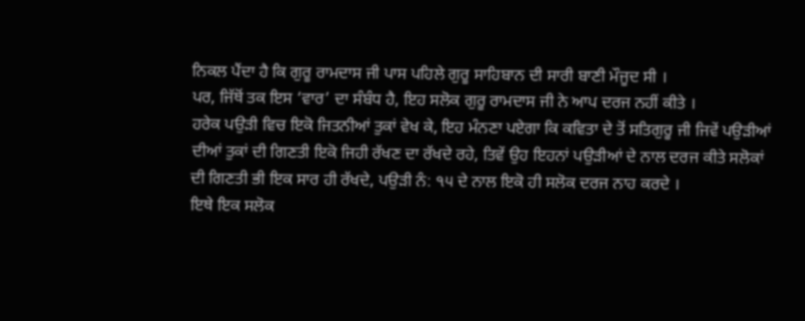ਨਿਕਲ ਪੈਂਦਾ ਹੈ ਕਿ ਗੁਰੂ ਰਾਮਦਾਸ ਜੀ ਪਾਸ ਪਹਿਲੇ ਗੁਰੂ ਸਾਹਿਬਾਨ ਦੀ ਸਾਰੀ ਬਾਣੀ ਮੌਜੂਦ ਸੀ ।
ਪਰ, ਜਿੱਥੋਂ ਤਕ ਇਸ ‘ਵਾਰ’ ਦਾ ਸੰਬੰਧ ਹੈ, ਇਹ ਸਲੋਕ ਗੁਰੂ ਰਾਮਦਾਸ ਜੀ ਨੇ ਆਪ ਦਰਜ ਨਹੀਂ ਕੀਤੇ ।
ਹਰੇਕ ਪਉੜੀ ਵਿਚ ਇਕੋ ਜਿਤਨੀਆਂ ਤੁਕਾਂ ਵੇਖ ਕੇ, ਇਹ ਮੰਨਣਾ ਪਏਗਾ ਕਿ ਕਵਿਤਾ ਦੇ ਤੋਂ ਸਤਿਗੁਰੂ ਜੀ ਜਿਵੇਂ ਪਉੜੀਆਂ ਦੀਆਂ ਤੁਕਾਂ ਦੀ ਗਿਣਤੀ ਇਕੋ ਜਿਹੀ ਰੱਖਣ ਦਾ ਰੱਖਦੇ ਰਹੇ, ਤਿਵੇਂ ਉਹ ਇਹਨਾਂ ਪਉੜੀਆਂ ਦੇ ਨਾਲ ਦਰਜ ਕੀਤੇ ਸਲੋਕਾਂ ਦੀ ਗਿਣਤੀ ਭੀ ਇਕ ਸਾਰ ਹੀ ਰੱਖਦੇ, ਪਉੜੀ ਨੰ: ੧੫ ਦੇ ਨਾਲ ਇਕੋ ਹੀ ਸਲੋਕ ਦਰਜ ਨਾਹ ਕਰਦੇ ।
ਇਥੇ ਇਕ ਸਲੋਕ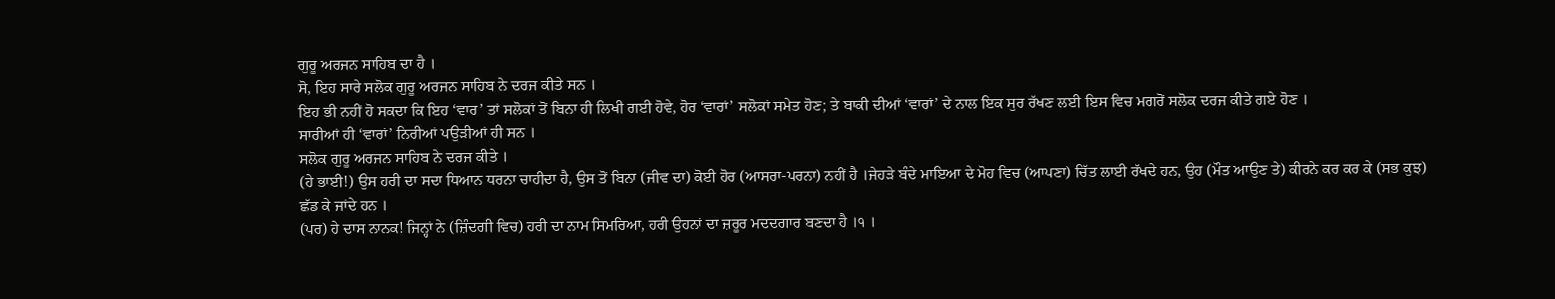ਗੁਰੂ ਅਰਜਨ ਸਾਹਿਬ ਦਾ ਹੈ ।
ਸੋ, ਇਹ ਸਾਰੇ ਸਲੋਕ ਗੁਰੂ ਅਰਜਨ ਸਾਹਿਬ ਨੇ ਦਰਜ ਕੀਤੇ ਸਨ ।
ਇਹ ਭੀ ਨਹੀਂ ਹੋ ਸਕਦਾ ਕਿ ਇਹ ‘ਵਾਰ’ ਤਾਂ ਸਲੋਕਾਂ ਤੋਂ ਬਿਨਾ ਹੀ ਲਿਖੀ ਗਈ ਹੋਵੇ, ਹੋਰ ‘ਵਾਰਾਂ’ ਸਲੋਕਾਂ ਸਮੇਤ ਹੋਣ; ਤੇ ਬਾਕੀ ਦੀਆਂ ‘ਵਾਰਾਂ’ ਦੇ ਨਾਲ ਇਕ ਸੁਰ ਰੱਖਣ ਲਈ ਇਸ ਵਿਚ ਮਗਰੋਂ ਸਲੋਕ ਦਰਜ ਕੀਤੇ ਗਏ ਹੋਣ ।
ਸਾਰੀਆਂ ਹੀ ‘ਵਾਰਾਂ’ ਨਿਰੀਆਂ ਪਉੜੀਆਂ ਹੀ ਸਨ ।
ਸਲੋਕ ਗੁਰੂ ਅਰਜਨ ਸਾਹਿਬ ਨੇ ਦਰਜ ਕੀਤੇ ।
(ਹੇ ਭਾਈ!) ਉਸ ਹਰੀ ਦਾ ਸਦਾ ਧਿਆਨ ਧਰਨਾ ਚਾਹੀਦਾ ਹੈ, ਉਸ ਤੋਂ ਬਿਨਾ (ਜੀਵ ਦਾ) ਕੋਈ ਹੋਰ (ਆਸਰਾ-ਪਰਨਾ) ਨਹੀਂ ਹੈ ।ਜੇਹੜੇ ਬੰਦੇ ਮਾਇਆ ਦੇ ਮੋਹ ਵਿਚ (ਆਪਣਾ) ਚਿੱਤ ਲਾਈ ਰੱਖਦੇ ਹਨ, ਉਹ (ਮੌਤ ਆਉਣ ਤੇ) ਕੀਰਨੇ ਕਰ ਕਰ ਕੇ (ਸਭ ਕੁਝ) ਛੱਡ ਕੇ ਜਾਂਦੇ ਹਨ ।
(ਪਰ) ਹੇ ਦਾਸ ਨਾਨਕ! ਜਿਨ੍ਹਾਂ ਨੇ (ਜ਼ਿੰਦਗੀ ਵਿਚ) ਹਰੀ ਦਾ ਨਾਮ ਸਿਮਰਿਆ, ਹਰੀ ਉਹਨਾਂ ਦਾ ਜ਼ਰੂਰ ਮਦਦਗਾਰ ਬਣਦਾ ਹੈ ।੧ ।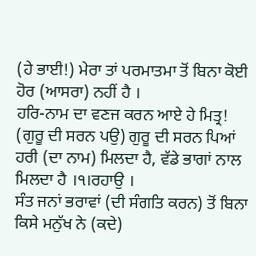(ਹੇ ਭਾਈ!) ਮੇਰਾ ਤਾਂ ਪਰਮਾਤਮਾ ਤੋਂ ਬਿਨਾ ਕੋਈ ਹੋਰ (ਆਸਰਾ) ਨਹੀਂ ਹੈ ।
ਹਰਿ-ਨਾਮ ਦਾ ਵਣਜ ਕਰਨ ਆਏ ਹੇ ਮਿਤ੍ਰ! (ਗੁਰੂ ਦੀ ਸਰਨ ਪਉ) ਗੁਰੂ ਦੀ ਸਰਨ ਪਿਆਂ ਹਰੀ (ਦਾ ਨਾਮ) ਮਿਲਦਾ ਹੈ, ਵੱਡੇ ਭਾਗਾਂ ਨਾਲ ਮਿਲਦਾ ਹੈ ।੧।ਰਹਾਉ ।
ਸੰਤ ਜਨਾਂ ਭਰਾਵਾਂ (ਦੀ ਸੰਗਤਿ ਕਰਨ) ਤੋਂ ਬਿਨਾ ਕਿਸੇ ਮਨੁੱਖ ਨੇ (ਕਦੇ)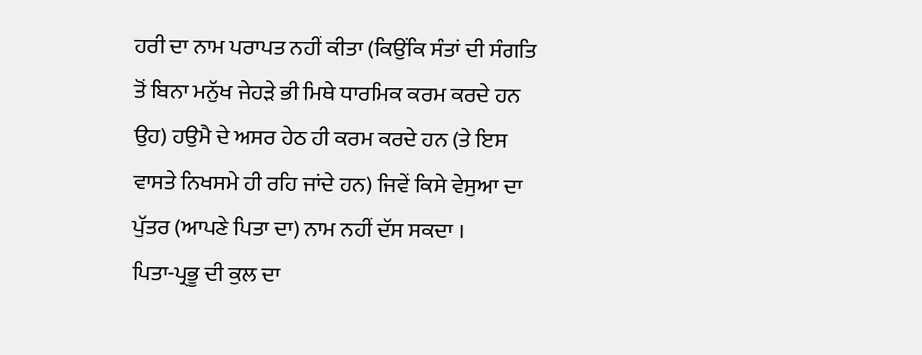ਹਰੀ ਦਾ ਨਾਮ ਪਰਾਪਤ ਨਹੀਂ ਕੀਤਾ (ਕਿਉਂਕਿ ਸੰਤਾਂ ਦੀ ਸੰਗਤਿ ਤੋਂ ਬਿਨਾ ਮਨੁੱਖ ਜੇਹੜੇ ਭੀ ਮਿਥੇ ਧਾਰਮਿਕ ਕਰਮ ਕਰਦੇ ਹਨ ਉਹ) ਹਉਮੈ ਦੇ ਅਸਰ ਹੇਠ ਹੀ ਕਰਮ ਕਰਦੇ ਹਨ (ਤੇ ਇਸ ਵਾਸਤੇ ਨਿਖਸਮੇ ਹੀ ਰਹਿ ਜਾਂਦੇ ਹਨ) ਜਿਵੇਂ ਕਿਸੇ ਵੇਸੁਆ ਦਾ ਪੁੱਤਰ (ਆਪਣੇ ਪਿਤਾ ਦਾ) ਨਾਮ ਨਹੀਂ ਦੱਸ ਸਕਦਾ ।
ਪਿਤਾ-ਪ੍ਰਭੂ ਦੀ ਕੁਲ ਦਾ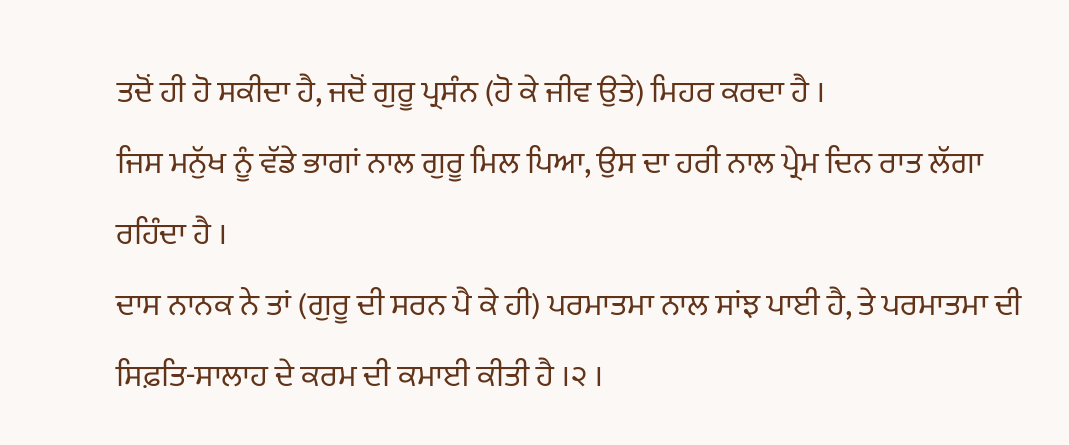ਤਦੋਂ ਹੀ ਹੋ ਸਕੀਦਾ ਹੈ, ਜਦੋਂ ਗੁਰੂ ਪ੍ਰਸੰਨ (ਹੋ ਕੇ ਜੀਵ ਉਤੇ) ਮਿਹਰ ਕਰਦਾ ਹੈ ।
ਜਿਸ ਮਨੁੱਖ ਨੂੰ ਵੱਡੇ ਭਾਗਾਂ ਨਾਲ ਗੁਰੂ ਮਿਲ ਪਿਆ, ਉਸ ਦਾ ਹਰੀ ਨਾਲ ਪ੍ਰੇਮ ਦਿਨ ਰਾਤ ਲੱਗਾ ਰਹਿੰਦਾ ਹੈ ।
ਦਾਸ ਨਾਨਕ ਨੇ ਤਾਂ (ਗੁਰੂ ਦੀ ਸਰਨ ਪੈ ਕੇ ਹੀ) ਪਰਮਾਤਮਾ ਨਾਲ ਸਾਂਝ ਪਾਈ ਹੈ, ਤੇ ਪਰਮਾਤਮਾ ਦੀ ਸਿਫ਼ਤਿ-ਸਾਲਾਹ ਦੇ ਕਰਮ ਦੀ ਕਮਾਈ ਕੀਤੀ ਹੈ ।੨ ।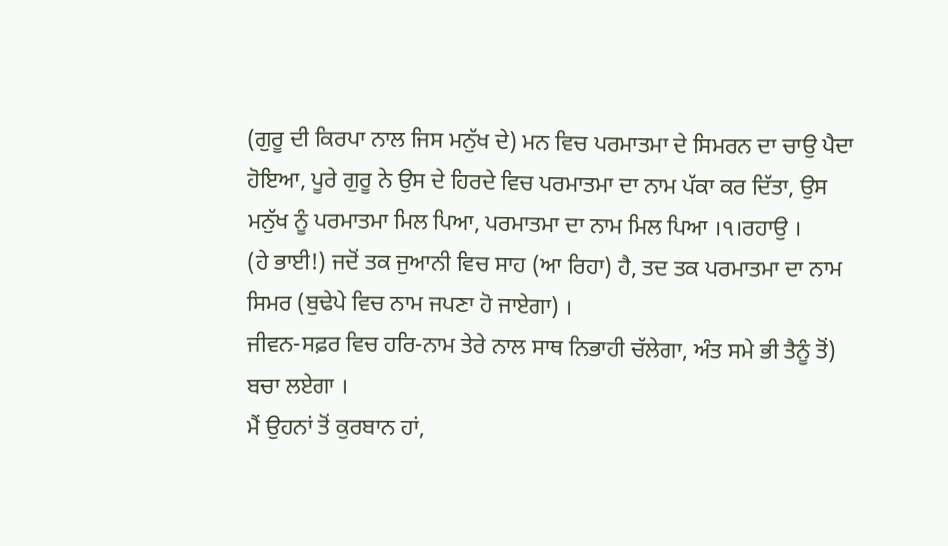(ਗੁਰੂ ਦੀ ਕਿਰਪਾ ਨਾਲ ਜਿਸ ਮਨੁੱਖ ਦੇ) ਮਨ ਵਿਚ ਪਰਮਾਤਮਾ ਦੇ ਸਿਮਰਨ ਦਾ ਚਾਉ ਪੈਦਾ ਹੋਇਆ, ਪੂਰੇ ਗੁਰੂ ਨੇ ਉਸ ਦੇ ਹਿਰਦੇ ਵਿਚ ਪਰਮਾਤਮਾ ਦਾ ਨਾਮ ਪੱਕਾ ਕਰ ਦਿੱਤਾ, ਉਸ ਮਨੁੱਖ ਨੂੰ ਪਰਮਾਤਮਾ ਮਿਲ ਪਿਆ, ਪਰਮਾਤਮਾ ਦਾ ਨਾਮ ਮਿਲ ਪਿਆ ।੧।ਰਹਾਉ ।
(ਹੇ ਭਾਈ!) ਜਦੋਂ ਤਕ ਜੁਆਨੀ ਵਿਚ ਸਾਹ (ਆ ਰਿਹਾ) ਹੈ, ਤਦ ਤਕ ਪਰਮਾਤਮਾ ਦਾ ਨਾਮ ਸਿਮਰ (ਬੁਢੇਪੇ ਵਿਚ ਨਾਮ ਜਪਣਾ ਹੋ ਜਾਏਗਾ) ।
ਜੀਵਨ-ਸਫ਼ਰ ਵਿਚ ਹਰਿ-ਨਾਮ ਤੇਰੇ ਨਾਲ ਸਾਥ ਨਿਭਾਹੀ ਚੱਲੇਗਾ, ਅੰਤ ਸਮੇ ਭੀ ਤੈਨੂੰ ਤੋਂ) ਬਚਾ ਲਏਗਾ ।
ਮੈਂ ਉਹਨਾਂ ਤੋਂ ਕੁਰਬਾਨ ਹਾਂ,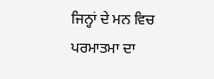ਜਿਨ੍ਹਾਂ ਦੇ ਮਨ ਵਿਚ ਪਰਮਾਤਮਾ ਦਾ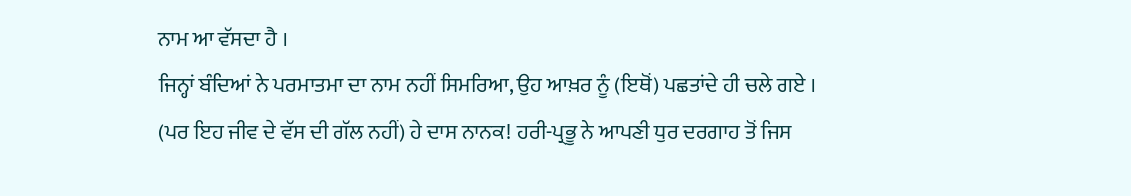ਨਾਮ ਆ ਵੱਸਦਾ ਹੈ ।
ਜਿਨ੍ਹਾਂ ਬੰਦਿਆਂ ਨੇ ਪਰਮਾਤਮਾ ਦਾ ਨਾਮ ਨਹੀਂ ਸਿਮਰਿਆ, ਉਹ ਆਖ਼ਰ ਨੂੰ (ਇਥੋਂ) ਪਛਤਾਂਦੇ ਹੀ ਚਲੇ ਗਏ ।
(ਪਰ ਇਹ ਜੀਵ ਦੇ ਵੱਸ ਦੀ ਗੱਲ ਨਹੀਂ) ਹੇ ਦਾਸ ਨਾਨਕ! ਹਰੀ-ਪ੍ਰਭੂ ਨੇ ਆਪਣੀ ਧੁਰ ਦਰਗਾਹ ਤੋਂ ਜਿਸ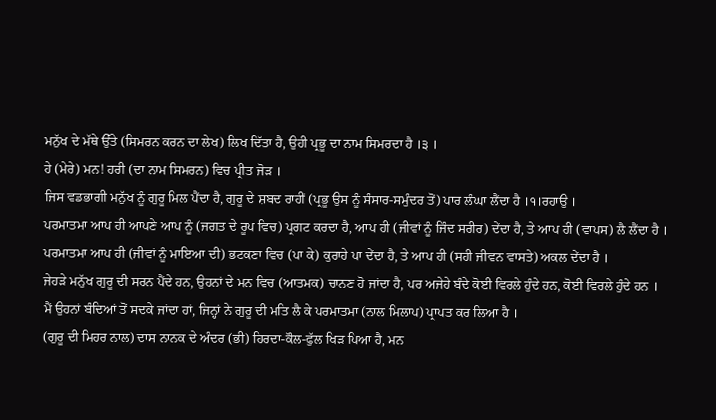ਮਨੁੱਖ ਦੇ ਮੱਥੇ ਉੱਤੇ (ਸਿਮਰਨ ਕਰਨ ਦਾ ਲੇਖ) ਲਿਖ ਦਿੱਤਾ ਹੈ, ਉਹੀ ਪ੍ਰਭੂ ਦਾ ਨਾਮ ਸਿਮਰਦਾ ਹੈ ।੩ ।
ਹੇ (ਮੇਰੇ) ਮਨ! ਹਰੀ (ਦਾ ਨਾਮ ਸਿਮਰਨ) ਵਿਚ ਪ੍ਰੀਤ ਜੋੜ ।
ਜਿਸ ਵਡਭਾਗੀ ਮਨੁੱਖ ਨੂੰ ਗੁਰੂ ਮਿਲ ਪੈਂਦਾ ਹੈ, ਗੁਰੂ ਦੇ ਸ਼ਬਦ ਰਾਹੀਂ (ਪ੍ਰਭੂ ਉਸ ਨੂੰ ਸੰਸਾਰ-ਸਮੁੰਦਰ ਤੋਂ) ਪਾਰ ਲੰਘਾ ਲੈਂਦਾ ਹੈ ।੧।ਰਹਾਉ ।
ਪਰਮਾਤਮਾ ਆਪ ਹੀ ਆਪਣੇ ਆਪ ਨੂੰ (ਜਗਤ ਦੇ ਰੂਪ ਵਿਚ) ਪ੍ਰਗਟ ਕਰਦਾ ਹੈ, ਆਪ ਹੀ (ਜੀਵਾਂ ਨੂੰ ਜਿੰਦ ਸਰੀਰ) ਦੇਂਦਾ ਹੈ, ਤੇ ਆਪ ਹੀ (ਵਾਪਸ) ਲੈ ਲੈਂਦਾ ਹੈ ।
ਪਰਮਾਤਮਾ ਆਪ ਹੀ (ਜੀਵਾਂ ਨੂੰ ਮਾਇਆ ਦੀ) ਭਟਕਣਾ ਵਿਚ (ਪਾ ਕੇ) ਕੁਰਾਹੇ ਪਾ ਦੇਂਦਾ ਹੈ, ਤੇ ਆਪ ਹੀ (ਸਹੀ ਜੀਵਨ ਵਾਸਤੇ) ਅਕਲ ਦੇਂਦਾ ਹੈ ।
ਜੇਹੜੇ ਮਨੁੱਖ ਗੁਰੂ ਦੀ ਸਰਨ ਪੈਂਦੇ ਹਨ, ਉਹਨਾਂ ਦੇ ਮਨ ਵਿਚ (ਆਤਮਕ) ਚਾਨਣ ਹੋ ਜਾਂਦਾ ਹੈ, ਪਰ ਅਜੇਹੇ ਬੰਦੇ ਕੋਈ ਵਿਰਲੇ ਹੁੰਦੇ ਹਨ, ਕੋਈ ਵਿਰਲੇ ਹੁੰਦੇ ਹਨ ।
ਮੈਂ ਉਹਨਾਂ ਬੰਦਿਆਂ ਤੋਂ ਸਦਕੇ ਜਾਂਦਾ ਹਾਂ, ਜਿਨ੍ਹਾਂ ਨੇ ਗੁਰੂ ਦੀ ਮਤਿ ਲੈ ਕੇ ਪਰਮਾਤਮਾ (ਨਾਲ ਮਿਲਾਪ) ਪ੍ਰਾਪਤ ਕਰ ਲਿਆ ਹੈ ।
(ਗੁਰੂ ਦੀ ਮਿਹਰ ਨਾਲ) ਦਾਸ ਨਾਨਕ ਦੇ ਅੰਦਰ (ਭੀ) ਹਿਰਦਾ-ਕੌਲ-ਫੁੱਲ ਖਿੜ ਪਿਆ ਹੈ, ਮਨ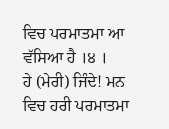ਵਿਚ ਪਰਮਾਤਮਾ ਆ ਵੱਸਿਆ ਹੈ ।੪ ।
ਹੇ (ਮੇਰੀ) ਜਿੰਦੇ! ਮਨ ਵਿਚ ਹਰੀ ਪਰਮਾਤਮਾ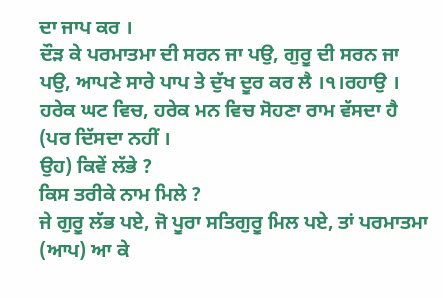ਦਾ ਜਾਪ ਕਰ ।
ਦੌੜ ਕੇ ਪਰਮਾਤਮਾ ਦੀ ਸਰਨ ਜਾ ਪਉ, ਗੁਰੂ ਦੀ ਸਰਨ ਜਾ ਪਉ, ਆਪਣੇ ਸਾਰੇ ਪਾਪ ਤੇ ਦੁੱਖ ਦੂਰ ਕਰ ਲੈ ।੧।ਰਹਾਉ ।
ਹਰੇਕ ਘਟ ਵਿਚ, ਹਰੇਕ ਮਨ ਵਿਚ ਸੋਹਣਾ ਰਾਮ ਵੱਸਦਾ ਹੈ (ਪਰ ਦਿੱਸਦਾ ਨਹੀਂ ।
ਉਹ) ਕਿਵੇਂ ਲੱਭੇ ?
ਕਿਸ ਤਰੀਕੇ ਨਾਮ ਮਿਲੇ ?
ਜੇ ਗੁਰੂ ਲੱਭ ਪਏ, ਜੋ ਪੂਰਾ ਸਤਿਗੁਰੂ ਮਿਲ ਪਏ, ਤਾਂ ਪਰਮਾਤਮਾ (ਆਪ) ਆ ਕੇ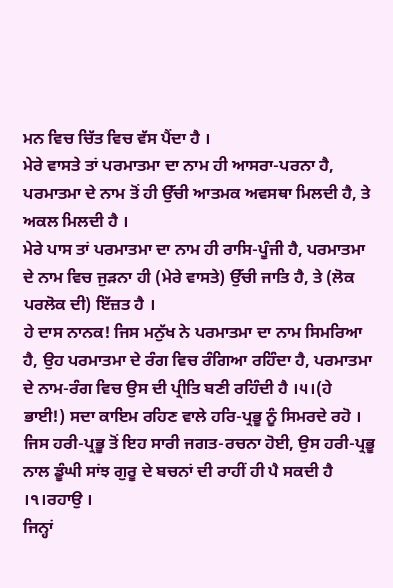ਮਨ ਵਿਚ ਚਿੱਤ ਵਿਚ ਵੱਸ ਪੈਂਦਾ ਹੈ ।
ਮੇਰੇ ਵਾਸਤੇ ਤਾਂ ਪਰਮਾਤਮਾ ਦਾ ਨਾਮ ਹੀ ਆਸਰਾ-ਪਰਨਾ ਹੈ, ਪਰਮਾਤਮਾ ਦੇ ਨਾਮ ਤੋਂ ਹੀ ਉੱਚੀ ਆਤਮਕ ਅਵਸਥਾ ਮਿਲਦੀ ਹੈ, ਤੇ ਅਕਲ ਮਿਲਦੀ ਹੈ ।
ਮੇਰੇ ਪਾਸ ਤਾਂ ਪਰਮਾਤਮਾ ਦਾ ਨਾਮ ਹੀ ਰਾਸਿ-ਪੂੰਜੀ ਹੈ, ਪਰਮਾਤਮਾ ਦੇ ਨਾਮ ਵਿਚ ਜੁੜਨਾ ਹੀ (ਮੇਰੇ ਵਾਸਤੇ) ਉੱਚੀ ਜਾਤਿ ਹੈ, ਤੇ (ਲੋਕ ਪਰਲੋਕ ਦੀ) ਇੱਜ਼ਤ ਹੈ ।
ਹੇ ਦਾਸ ਨਾਨਕ! ਜਿਸ ਮਨੁੱਖ ਨੇ ਪਰਮਾਤਮਾ ਦਾ ਨਾਮ ਸਿਮਰਿਆ ਹੈ, ਉਹ ਪਰਮਾਤਮਾ ਦੇ ਰੰਗ ਵਿਚ ਰੰਗਿਆ ਰਹਿੰਦਾ ਹੈ, ਪਰਮਾਤਮਾ ਦੇ ਨਾਮ-ਰੰਗ ਵਿਚ ਉਸ ਦੀ ਪ੍ਰੀਤਿ ਬਣੀ ਰਹਿੰਦੀ ਹੈ ।੫।(ਹੇ ਭਾਈ!) ਸਦਾ ਕਾਇਮ ਰਹਿਣ ਵਾਲੇ ਹਰਿ-ਪ੍ਰਭੂ ਨੂੰ ਸਿਮਰਦੇ ਰਹੋ ।
ਜਿਸ ਹਰੀ-ਪ੍ਰਭੂ ਤੋਂ ਇਹ ਸਾਰੀ ਜਗਤ-ਰਚਨਾ ਹੋਈ, ਉਸ ਹਰੀ-ਪ੍ਰਭੂ ਨਾਲ ਡੂੰਘੀ ਸਾਂਝ ਗੁਰੂ ਦੇ ਬਚਨਾਂ ਦੀ ਰਾਹੀਂ ਹੀ ਪੈ ਸਕਦੀ ਹੈ ।੧।ਰਹਾਉ ।
ਜਿਨ੍ਹਾਂ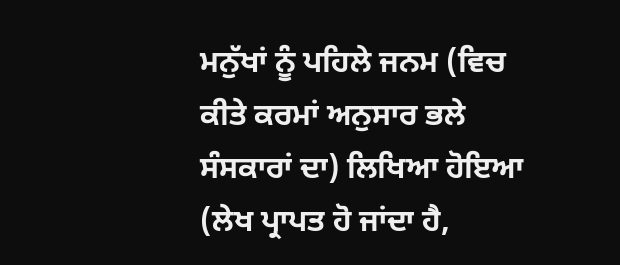ਮਨੁੱਖਾਂ ਨੂੰ ਪਹਿਲੇ ਜਨਮ (ਵਿਚ ਕੀਤੇ ਕਰਮਾਂ ਅਨੁਸਾਰ ਭਲੇ ਸੰਸਕਾਰਾਂ ਦਾ) ਲਿਖਿਆ ਹੋਇਆ (ਲੇਖ ਪ੍ਰਾਪਤ ਹੋ ਜਾਂਦਾ ਹੈ,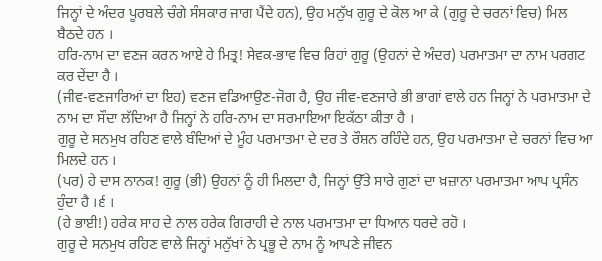ਜਿਨ੍ਹਾਂ ਦੇ ਅੰਦਰ ਪੂਰਬਲੇ ਚੰਗੇ ਸੰਸਕਾਰ ਜਾਗ ਪੈਂਦੇ ਹਨ), ਉਹ ਮਨੁੱਖ ਗੁਰੂ ਦੇ ਕੋਲ ਆ ਕੇ (ਗੁਰੂ ਦੇ ਚਰਨਾਂ ਵਿਚ) ਮਿਲ ਬੈਠਦੇ ਹਨ ।
ਹਰਿ-ਨਾਮ ਦਾ ਵਣਜ ਕਰਨ ਆਏ ਹੇ ਮਿਤ੍ਰ! ਸੇਵਕ-ਭਾਵ ਵਿਚ ਰਿਹਾਂ ਗੁਰੂ (ਉਹਨਾਂ ਦੇ ਅੰਦਰ) ਪਰਮਾਤਮਾ ਦਾ ਨਾਮ ਪਰਗਟ ਕਰ ਦੇਂਦਾ ਹੈ ।
(ਜੀਵ-ਵਣਜਾਰਿਆਂ ਦਾ ਇਹ) ਵਣਜ ਵਡਿਆਉਣ-ਜੋਗ ਹੈ, ਉਹ ਜੀਵ-ਵਣਜਾਰੇ ਭੀ ਭਾਗਾਂ ਵਾਲੇ ਹਨ ਜਿਨ੍ਹਾਂ ਨੇ ਪਰਮਾਤਮਾ ਦੇ ਨਾਮ ਦਾ ਸੌਦਾ ਲੱਦਿਆ ਹੈ ਜਿਨ੍ਹਾਂ ਨੇ ਹਰਿ-ਨਾਮ ਦਾ ਸਰਮਾਇਆ ਇਕੱਠਾ ਕੀਤਾ ਹੈ ।
ਗੁਰੂ ਦੇ ਸਨਮੁਖ ਰਹਿਣ ਵਾਲੇ ਬੰਦਿਆਂ ਦੇ ਮੂੰਹ ਪਰਮਾਤਮਾ ਦੇ ਦਰ ਤੇ ਰੌਸ਼ਨ ਰਹਿੰਦੇ ਹਨ, ਉਹ ਪਰਮਾਤਮਾ ਦੇ ਚਰਨਾਂ ਵਿਚ ਆ ਮਿਲਦੇ ਹਨ ।
(ਪਰ) ਹੇ ਦਾਸ ਨਾਨਕ! ਗੁਰੂ (ਭੀ) ਉਹਨਾਂ ਨੂੰ ਹੀ ਮਿਲਦਾ ਹੈ, ਜਿਨ੍ਹਾਂ ਉੱਤੇ ਸਾਰੇ ਗੁਣਾਂ ਦਾ ਖ਼ਜ਼ਾਨਾ ਪਰਮਾਤਮਾ ਆਪ ਪ੍ਰਸੰਨ ਹੁੰਦਾ ਹੈ ।੬ ।
(ਹੇ ਭਾਈ!) ਹਰੇਕ ਸਾਹ ਦੇ ਨਾਲ ਹਰੇਕ ਗਿਰਾਹੀ ਦੇ ਨਾਲ ਪਰਮਾਤਮਾ ਦਾ ਧਿਆਨ ਧਰਦੇ ਰਹੋ ।
ਗੁਰੂ ਦੇ ਸਨਮੁਖ ਰਹਿਣ ਵਾਲੇ ਜਿਨ੍ਹਾਂ ਮਨੁੱਖਾਂ ਨੇ ਪ੍ਰਭੂ ਦੇ ਨਾਮ ਨੂੰ ਆਪਣੇ ਜੀਵਨ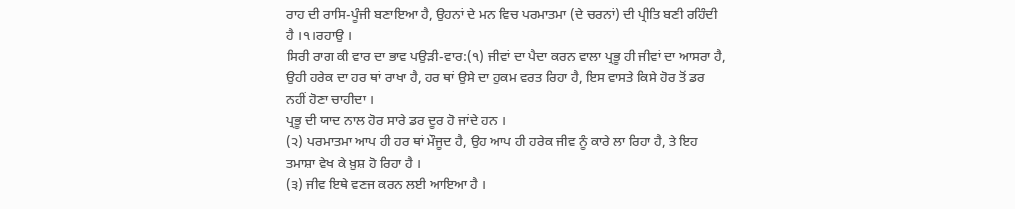ਰਾਹ ਦੀ ਰਾਸਿ-ਪੂੰਜੀ ਬਣਾਇਆ ਹੈ, ਉਹਨਾਂ ਦੇ ਮਨ ਵਿਚ ਪਰਮਾਤਮਾ (ਦੇ ਚਰਨਾਂ) ਦੀ ਪ੍ਰੀਤਿ ਬਣੀ ਰਹਿੰਦੀ ਹੈ ।੧।ਰਹਾਉ ।
ਸਿਰੀ ਰਾਗ ਕੀ ਵਾਰ ਦਾ ਭਾਵ ਪਉੜੀ-ਵਾਰ:(੧) ਜੀਵਾਂ ਦਾ ਪੈਦਾ ਕਰਨ ਵਾਲਾ ਪ੍ਰਭੂ ਹੀ ਜੀਵਾਂ ਦਾ ਆਸਰਾ ਹੈ, ਉਹੀ ਹਰੇਕ ਦਾ ਹਰ ਥਾਂ ਰਾਖਾ ਹੈ, ਹਰ ਥਾਂ ਉਸੇ ਦਾ ਹੁਕਮ ਵਰਤ ਰਿਹਾ ਹੈ, ਇਸ ਵਾਸਤੇ ਕਿਸੇ ਹੋਰ ਤੋਂ ਡਰ ਨਹੀਂ ਹੋਣਾ ਚਾਹੀਦਾ ।
ਪ੍ਰਭੂ ਦੀ ਯਾਦ ਨਾਲ ਹੋਰ ਸਾਰੇ ਡਰ ਦੂਰ ਹੋ ਜਾਂਦੇ ਹਨ ।
(੨) ਪਰਮਾਤਮਾ ਆਪ ਹੀ ਹਰ ਥਾਂ ਮੌਜੂਦ ਹੈ, ਉਹ ਆਪ ਹੀ ਹਰੇਕ ਜੀਵ ਨੂੰ ਕਾਰੇ ਲਾ ਰਿਹਾ ਹੈ, ਤੇ ਇਹ ਤਮਾਸ਼ਾ ਵੇਖ ਕੇ ਖ਼ੁਸ਼ ਹੋ ਰਿਹਾ ਹੈ ।
(੩) ਜੀਵ ਇਥੇ ਵਣਜ ਕਰਨ ਲਈ ਆਇਆ ਹੈ ।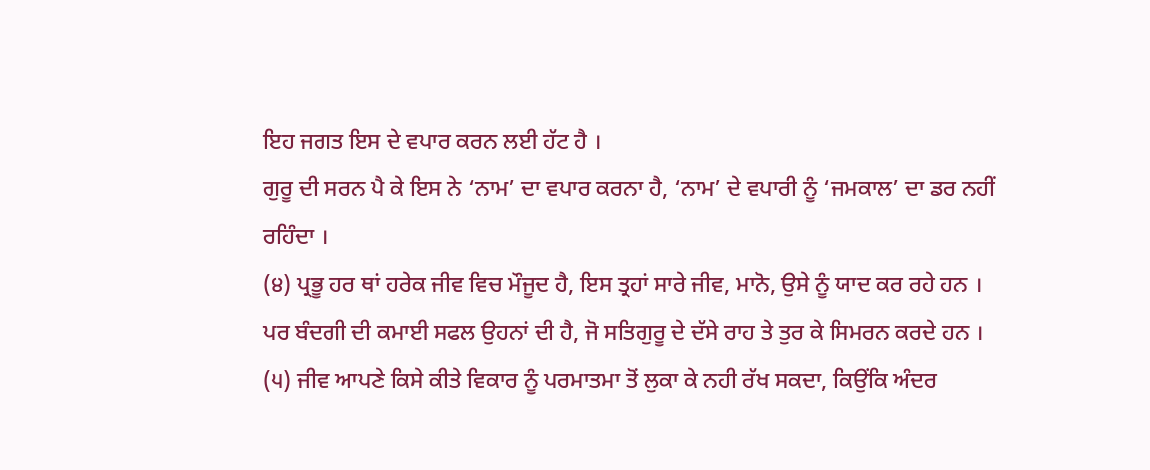ਇਹ ਜਗਤ ਇਸ ਦੇ ਵਪਾਰ ਕਰਨ ਲਈ ਹੱਟ ਹੈ ।
ਗੁਰੂ ਦੀ ਸਰਨ ਪੈ ਕੇ ਇਸ ਨੇ ‘ਨਾਮ’ ਦਾ ਵਪਾਰ ਕਰਨਾ ਹੈ, ‘ਨਾਮ’ ਦੇ ਵਪਾਰੀ ਨੂੰ ‘ਜਮਕਾਲ’ ਦਾ ਡਰ ਨਹੀਂ ਰਹਿੰਦਾ ।
(੪) ਪ੍ਰਭੂ ਹਰ ਥਾਂ ਹਰੇਕ ਜੀਵ ਵਿਚ ਮੌਜੂਦ ਹੈ, ਇਸ ਤ੍ਰਹਾਂ ਸਾਰੇ ਜੀਵ, ਮਾਨੋ, ਉਸੇ ਨੂੰ ਯਾਦ ਕਰ ਰਹੇ ਹਨ ।
ਪਰ ਬੰਦਗੀ ਦੀ ਕਮਾਈ ਸਫਲ ਉਹਨਾਂ ਦੀ ਹੈ, ਜੋ ਸਤਿਗੁਰੂ ਦੇ ਦੱਸੇ ਰਾਹ ਤੇ ਤੁਰ ਕੇ ਸਿਮਰਨ ਕਰਦੇ ਹਨ ।
(੫) ਜੀਵ ਆਪਣੇ ਕਿਸੇ ਕੀਤੇ ਵਿਕਾਰ ਨੂੰ ਪਰਮਾਤਮਾ ਤੋਂ ਲੁਕਾ ਕੇ ਨਹੀ ਰੱਖ ਸਕਦਾ, ਕਿਉਂਕਿ ਅੰਦਰ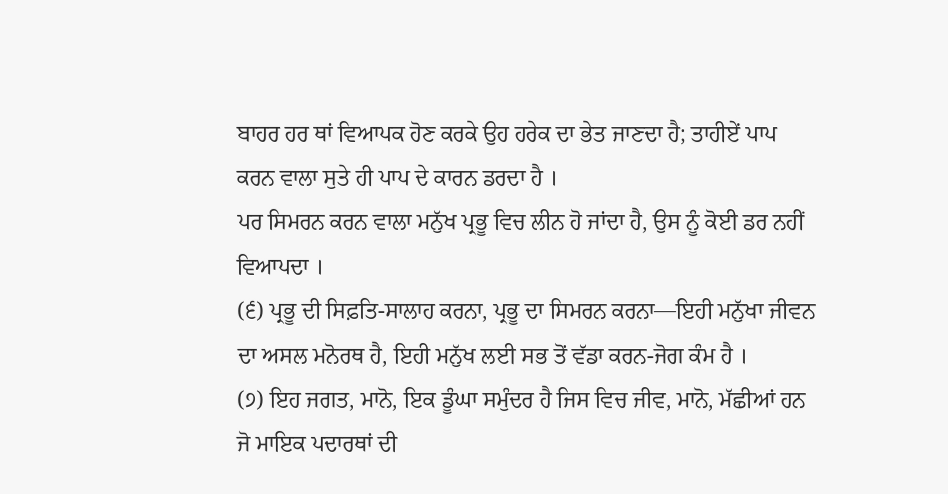ਬਾਹਰ ਹਰ ਥਾਂ ਵਿਆਪਕ ਹੋਣ ਕਰਕੇ ਉਹ ਹਰੇਕ ਦਾ ਭੇਤ ਜਾਣਦਾ ਹੈ; ਤਾਹੀਏਂ ਪਾਪ ਕਰਨ ਵਾਲਾ ਸੁਤੇ ਹੀ ਪਾਪ ਦੇ ਕਾਰਨ ਡਰਦਾ ਹੈ ।
ਪਰ ਸਿਮਰਨ ਕਰਨ ਵਾਲਾ ਮਨੁੱਖ ਪ੍ਰਭੂ ਵਿਚ ਲੀਨ ਹੋ ਜਾਂਦਾ ਹੈ, ਉਸ ਨੂੰ ਕੋਈ ਡਰ ਨਹੀਂ ਵਿਆਪਦਾ ।
(੬) ਪ੍ਰਭੂ ਦੀ ਸਿਫ਼ਤਿ-ਸਾਲਾਹ ਕਰਨਾ, ਪ੍ਰਭੂ ਦਾ ਸਿਮਰਨ ਕਰਨਾ—ਇਹੀ ਮਨੁੱਖਾ ਜੀਵਨ ਦਾ ਅਸਲ ਮਨੋਰਥ ਹੈ, ਇਹੀ ਮਨੁੱਖ ਲਈ ਸਭ ਤੋਂ ਵੱਡਾ ਕਰਨ-ਜੋਗ ਕੰਮ ਹੈ ।
(੭) ਇਹ ਜਗਤ, ਮਾਨੋ, ਇਕ ਡੂੰਘਾ ਸਮੁੰਦਰ ਹੈ ਜਿਸ ਵਿਚ ਜੀਵ, ਮਾਨੋ, ਮੱਛੀਆਂ ਹਨ ਜੋ ਮਾਇਕ ਪਦਾਰਥਾਂ ਦੀ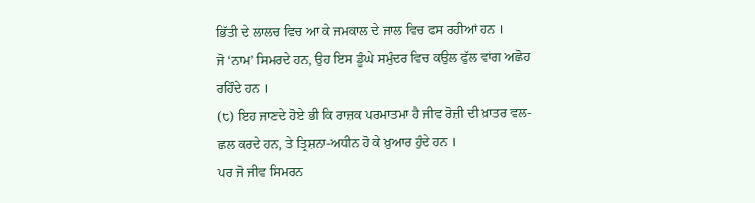ਭਿੱਤੀ ਦੇ ਲਾਲਚ ਵਿਚ ਆ ਕੇ ਜਮਕਾਲ ਦੇ ਜਾਲ ਵਿਚ ਫਸ ਰਹੀਆਂ ਹਨ ।
ਜੋ ‘ਨਾਮ’ ਸਿਮਰਦੇ ਹਨ, ਉਹ ਇਸ ਡੂੰਘੇ ਸਮੁੰਦਰ ਵਿਚ ਕਉਲ ਫੁੱਲ ਵਾਂਗ ਅਛੋਹ ਰਹਿੰਦੇ ਹਨ ।
(੮) ਇਹ ਜਾਣਦੇ ਹੋਏ ਭੀ ਕਿ ਰਾਜ਼ਕ ਪਰਮਾਤਮਾ ਹੈ ਜੀਵ ਰੋਜ਼ੀ ਦੀ ਖ਼ਾਤਰ ਵਲ-ਛਲ ਕਰਦੇ ਹਨ, ਤੇ ਤ੍ਰਿਸ਼ਨਾ-ਅਧੀਨ ਹੋ ਕੇ ਖ਼ੁਆਰ ਹੁੰਦੇ ਹਨ ।
ਪਰ ਜੋ ਜੀਵ ਸਿਮਰਨ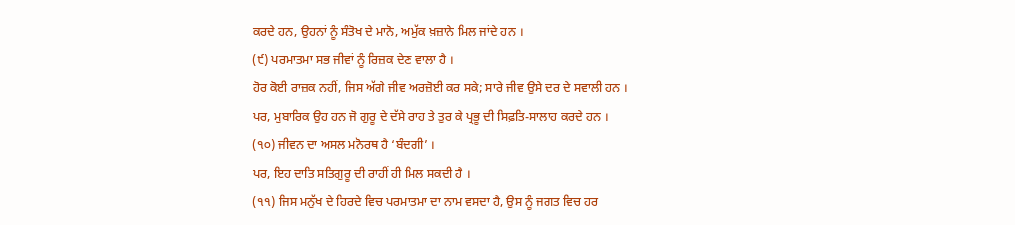ਕਰਦੇ ਹਨ, ਉਹਨਾਂ ਨੂੰ ਸੰਤੋਖ ਦੇ ਮਾਨੋ, ਅਮੁੱਕ ਖ਼ਜ਼ਾਨੇ ਮਿਲ ਜਾਂਦੇ ਹਨ ।
(੯) ਪਰਮਾਤਮਾ ਸਭ ਜੀਵਾਂ ਨੂੰ ਰਿਜ਼ਕ ਦੇਣ ਵਾਲਾ ਹੈ ।
ਹੋਰ ਕੋਈ ਰਾਜ਼ਕ ਨਹੀਂ, ਜਿਸ ਅੱਗੇ ਜੀਵ ਅਰਜ਼ੋਈ ਕਰ ਸਕੇ; ਸਾਰੇ ਜੀਵ ਉਸੇ ਦਰ ਦੇ ਸਵਾਲੀ ਹਨ ।
ਪਰ, ਮੁਬਾਰਿਕ ਉਹ ਹਨ ਜੋ ਗੁਰੂ ਦੇ ਦੱਸੇ ਰਾਹ ਤੇ ਤੁਰ ਕੇ ਪ੍ਰਭੂ ਦੀ ਸਿਫ਼ਤਿ-ਸਾਲਾਹ ਕਰਦੇ ਹਨ ।
(੧੦) ਜੀਵਨ ਦਾ ਅਸਲ ਮਨੋਰਥ ਹੈ ‘ਬੰਦਗੀ’ ।
ਪਰ, ਇਹ ਦਾਤਿ ਸਤਿਗੁਰੂ ਦੀ ਰਾਹੀਂ ਹੀ ਮਿਲ ਸਕਦੀ ਹੈ ।
(੧੧) ਜਿਸ ਮਨੁੱਖ ਦੇ ਹਿਰਦੇ ਵਿਚ ਪਰਮਾਤਮਾ ਦਾ ਨਾਮ ਵਸਦਾ ਹੈ, ਉਸ ਨੂੰ ਜਗਤ ਵਿਚ ਹਰ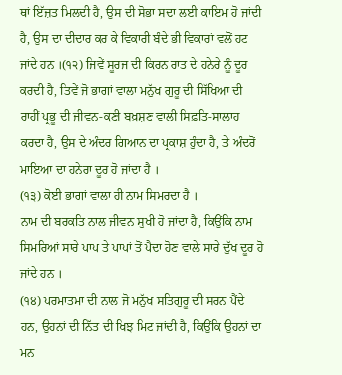ਥਾਂ ਇੱਜ਼ਤ ਮਿਲਦੀ ਹੈ, ਉਸ ਦੀ ਸੋਭਾ ਸਦਾ ਲਈ ਕਾਇਮ ਹੋ ਜਾਂਦੀ ਹੈ, ਉਸ ਦਾ ਦੀਦਾਰ ਕਰ ਕੇ ਵਿਕਾਰੀ ਬੰਦੇ ਭੀ ਵਿਕਾਰਾਂ ਵਲੋਂ ਹਟ ਜਾਂਦੇ ਹਨ ।(੧੨) ਜਿਵੇਂ ਸੂਰਜ ਦੀ ਕਿਰਨ ਰਾਤ ਦੇ ਹਨੇਰੇ ਨੂੰ ਦੂਰ ਕਰਦੀ ਹੈ, ਤਿਵੇਂ ਜੋ ਭਾਗਾਂ ਵਾਲਾ ਮਨੁੱਖ ਗੁਰੂ ਦੀ ਸਿੱਖਿਆ ਦੀ ਰਾਹੀਂ ਪ੍ਰਭੂ ਦੀ ਜੀਵਨ-ਕਣੀ ਬਖ਼ਸ਼ਣ ਵਾਲੀ ਸਿਫ਼ਤਿ-ਸਾਲਾਹ ਕਰਦਾ ਹੈ, ਉਸ ਦੇ ਅੰਦਰ ਗਿਆਨ ਦਾ ਪ੍ਰਕਾਸ਼ ਹੁੰਦਾ ਹੈ, ਤੇ ਅੰਦਰੋਂ ਮਾਇਆ ਦਾ ਹਨੇਰਾ ਦੂਰ ਹੋ ਜਾਂਦਾ ਹੈ ।
(੧੩) ਕੋਈ ਭਾਗਾਂ ਵਾਲਾ ਹੀ ਨਾਮ ਸਿਮਰਦਾ ਹੈ ।
ਨਾਮ ਦੀ ਬਰਕਤਿ ਨਾਲ ਜੀਵਨ ਸੁਖੀ ਹੋ ਜਾਂਦਾ ਹੈ, ਕਿਉਂਕਿ ਨਾਮ ਸਿਮਰਿਆਂ ਸਾਰੇ ਪਾਪ ਤੇ ਪਾਪਾਂ ਤੋਂ ਪੈਦਾ ਹੋਣ ਵਾਲੇ ਸਾਰੇ ਦੁੱਖ ਦੂਰ ਹੋ ਜਾਂਦੇ ਹਨ ।
(੧੪) ਪਰਮਾਤਮਾ ਦੀ ਨਾਲ ਜੋ ਮਨੁੱਖ ਸਤਿਗੁਰੂ ਦੀ ਸਰਨ ਪੈਂਦੇ ਹਨ, ਉਹਨਾਂ ਦੀ ਨਿੱਤ ਦੀ ਖਿਝ ਮਿਟ ਜਾਂਦੀ ਹੈ, ਕਿਉਂਕਿ ਉਹਨਾਂ ਦਾ ਮਨ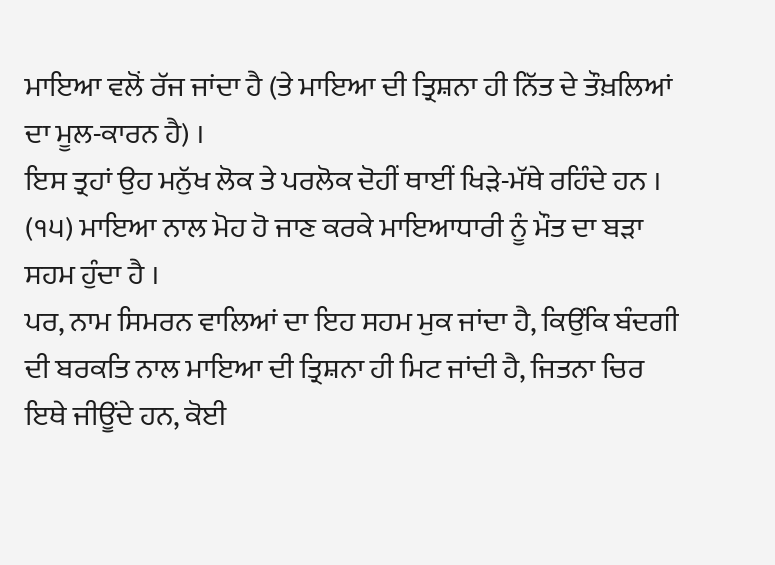ਮਾਇਆ ਵਲੋਂ ਰੱਜ ਜਾਂਦਾ ਹੈ (ਤੇ ਮਾਇਆ ਦੀ ਤ੍ਰਿਸ਼ਨਾ ਹੀ ਨਿੱਤ ਦੇ ਤੌਖ਼ਲਿਆਂ ਦਾ ਮੂਲ-ਕਾਰਨ ਹੈ) ।
ਇਸ ਤ੍ਰਹਾਂ ਉਹ ਮਨੁੱਖ ਲੋਕ ਤੇ ਪਰਲੋਕ ਦੋਹੀਂ ਥਾਈਂ ਖਿੜੇ-ਮੱਥੇ ਰਹਿੰਦੇ ਹਨ ।
(੧੫) ਮਾਇਆ ਨਾਲ ਮੋਹ ਹੋ ਜਾਣ ਕਰਕੇ ਮਾਇਆਧਾਰੀ ਨੂੰ ਮੌਤ ਦਾ ਬੜਾ ਸਹਮ ਹੁੰਦਾ ਹੈ ।
ਪਰ, ਨਾਮ ਸਿਮਰਨ ਵਾਲਿਆਂ ਦਾ ਇਹ ਸਹਮ ਮੁਕ ਜਾਂਦਾ ਹੈ, ਕਿਉਂਕਿ ਬੰਦਗੀ ਦੀ ਬਰਕਤਿ ਨਾਲ ਮਾਇਆ ਦੀ ਤ੍ਰਿਸ਼ਨਾ ਹੀ ਮਿਟ ਜਾਂਦੀ ਹੈ, ਜਿਤਨਾ ਚਿਰ ਇਥੇ ਜੀਊਂਦੇ ਹਨ, ਕੋਈ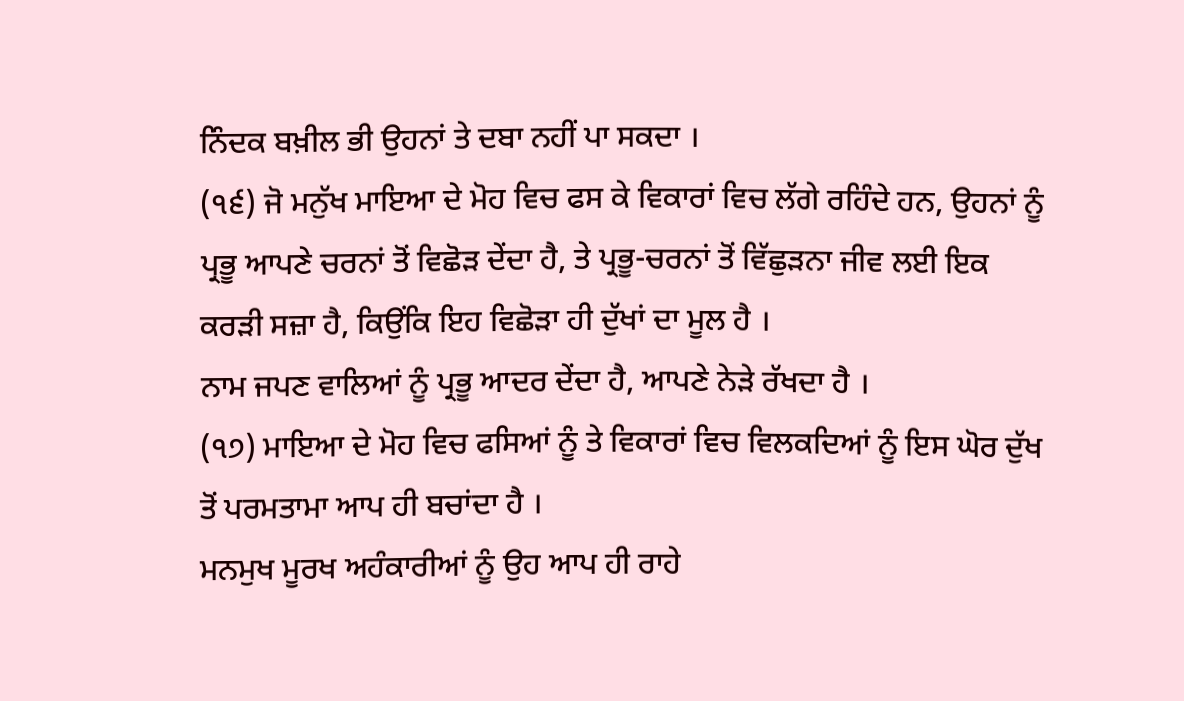ਨਿੰਦਕ ਬਖ਼ੀਲ ਭੀ ਉਹਨਾਂ ਤੇ ਦਬਾ ਨਹੀਂ ਪਾ ਸਕਦਾ ।
(੧੬) ਜੋ ਮਨੁੱਖ ਮਾਇਆ ਦੇ ਮੋਹ ਵਿਚ ਫਸ ਕੇ ਵਿਕਾਰਾਂ ਵਿਚ ਲੱਗੇ ਰਹਿੰਦੇ ਹਨ, ਉਹਨਾਂ ਨੂੰ ਪ੍ਰਭੂ ਆਪਣੇ ਚਰਨਾਂ ਤੋਂ ਵਿਛੋੜ ਦੇਂਦਾ ਹੈ, ਤੇ ਪ੍ਰਭੂ-ਚਰਨਾਂ ਤੋਂ ਵਿੱਛੁੜਨਾ ਜੀਵ ਲਈ ਇਕ ਕਰੜੀ ਸਜ਼ਾ ਹੈ, ਕਿਉਂਕਿ ਇਹ ਵਿਛੋੜਾ ਹੀ ਦੁੱਖਾਂ ਦਾ ਮੂਲ ਹੈ ।
ਨਾਮ ਜਪਣ ਵਾਲਿਆਂ ਨੂੰ ਪ੍ਰਭੂ ਆਦਰ ਦੇਂਦਾ ਹੈ, ਆਪਣੇ ਨੇੜੇ ਰੱਖਦਾ ਹੈ ।
(੧੭) ਮਾਇਆ ਦੇ ਮੋਹ ਵਿਚ ਫਸਿਆਂ ਨੂੰ ਤੇ ਵਿਕਾਰਾਂ ਵਿਚ ਵਿਲਕਦਿਆਂ ਨੂੰ ਇਸ ਘੋਰ ਦੁੱਖ ਤੋਂ ਪਰਮਤਾਮਾ ਆਪ ਹੀ ਬਚਾਂਦਾ ਹੈ ।
ਮਨਮੁਖ ਮੂਰਖ ਅਹੰਕਾਰੀਆਂ ਨੂੰ ਉਹ ਆਪ ਹੀ ਰਾਹੇ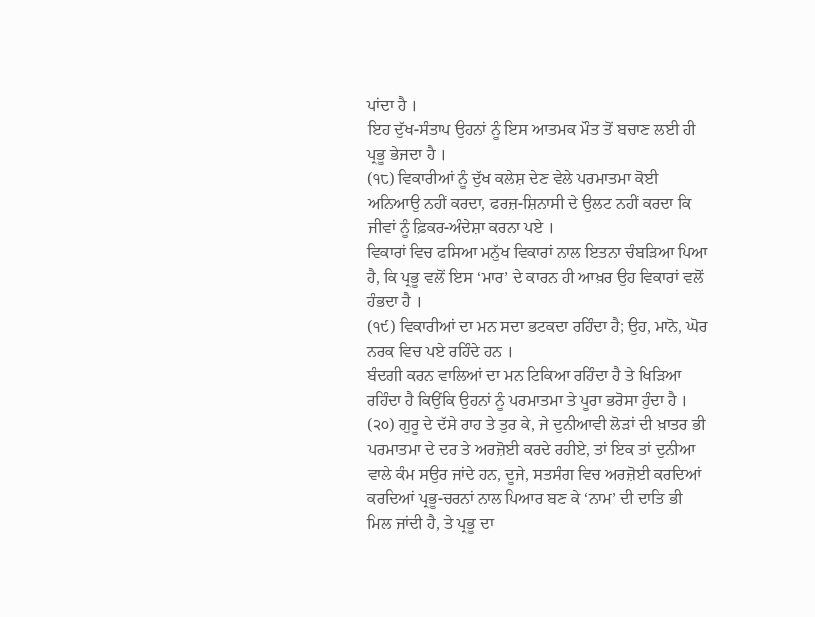ਪਾਂਦਾ ਹੈ ।
ਇਹ ਦੁੱਖ-ਸੰਤਾਪ ਉਹਨਾਂ ਨੂੰ ਇਸ ਆਤਮਕ ਮੌਤ ਤੋਂ ਬਚਾਣ ਲਈ ਹੀ ਪ੍ਰਭੂ ਭੇਜਦਾ ਹੈ ।
(੧੮) ਵਿਕਾਰੀਆਂ ਨੂੰ ਦੁੱਖ ਕਲੇਸ਼ ਦੇਣ ਵੇਲੇ ਪਰਮਾਤਮਾ ਕੋਈ ਅਨਿਆਉ ਨਹੀਂ ਕਰਦਾ, ਫਰਜ਼-ਸ਼ਿਨਾਸੀ ਦੇ ਉਲਟ ਨਹੀਂ ਕਰਦਾ ਕਿ ਜੀਵਾਂ ਨੂੰ ਫ਼ਿਕਰ-ਅੰਦੇਸ਼ਾ ਕਰਨਾ ਪਏ ।
ਵਿਕਾਰਾਂ ਵਿਚ ਫਸਿਆ ਮਨੁੱਖ ਵਿਕਾਰਾਂ ਨਾਲ ਇਤਨਾ ਚੰਬੜਿਆ ਪਿਆ ਹੈ, ਕਿ ਪ੍ਰਭੂ ਵਲੋਂ ਇਸ ‘ਮਾਰ’ ਦੇ ਕਾਰਨ ਹੀ ਆਖ਼ਰ ਉਹ ਵਿਕਾਰਾਂ ਵਲੋਂ ਹੰਭਦਾ ਹੈ ।
(੧੯) ਵਿਕਾਰੀਆਂ ਦਾ ਮਨ ਸਦਾ ਭਟਕਦਾ ਰਹਿੰਦਾ ਹੈ; ਉਹ, ਮਾਨੋ, ਘੋਰ ਨਰਕ ਵਿਚ ਪਏ ਰਹਿੰਦੇ ਹਨ ।
ਬੰਦਗੀ ਕਰਨ ਵਾਲਿਆਂ ਦਾ ਮਨ ਟਿਕਿਆ ਰਹਿੰਦਾ ਹੈ ਤੇ ਖਿੜਿਆ ਰਹਿੰਦਾ ਹੈ ਕਿਉਂਕਿ ਉਹਨਾਂ ਨੂੰ ਪਰਮਾਤਮਾ ਤੇ ਪੂਰਾ ਭਰੋਸਾ ਹੁੰਦਾ ਹੈ ।
(੨੦) ਗੁਰੂ ਦੇ ਦੱਸੇ ਰਾਹ ਤੇ ਤੁਰ ਕੇ, ਜੇ ਦੁਨੀਆਵੀ ਲੋੜਾਂ ਦੀ ਖ਼ਾਤਰ ਭੀ ਪਰਮਾਤਮਾ ਦੇ ਦਰ ਤੇ ਅਰਜ਼ੋਈ ਕਰਦੇ ਰਹੀਏ, ਤਾਂ ਇਕ ਤਾਂ ਦੁਨੀਆ ਵਾਲੇ ਕੰਮ ਸਉਰ ਜਾਂਦੇ ਹਨ, ਦੂਜੇ, ਸਤਸੰਗ ਵਿਚ ਅਰਜ਼ੋਈ ਕਰਦਿਆਂ ਕਰਦਿਆਂ ਪ੍ਰਭੂ-ਚਰਨਾਂ ਨਾਲ ਪਿਆਰ ਬਣ ਕੇ ‘ਨਾਮ’ ਦੀ ਦਾਤਿ ਭੀ ਮਿਲ ਜਾਂਦੀ ਹੈ, ਤੇ ਪ੍ਰਭੂ ਦਾ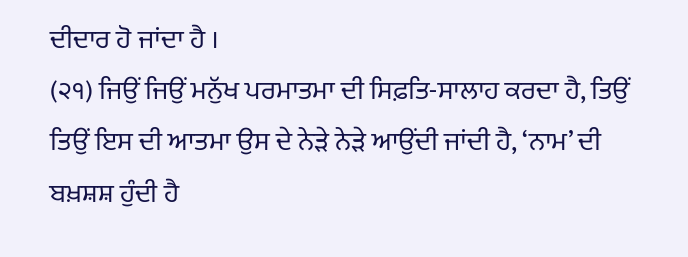ਦੀਦਾਰ ਹੋ ਜਾਂਦਾ ਹੈ ।
(੨੧) ਜਿਉਂ ਜਿਉਂ ਮਨੁੱਖ ਪਰਮਾਤਮਾ ਦੀ ਸਿਫ਼ਤਿ-ਸਾਲਾਹ ਕਰਦਾ ਹੈ, ਤਿਉਂ ਤਿਉਂ ਇਸ ਦੀ ਆਤਮਾ ਉਸ ਦੇ ਨੇੜੇ ਨੇੜੇ ਆਉਂਦੀ ਜਾਂਦੀ ਹੈ, ‘ਨਾਮ’ ਦੀ ਬਖ਼ਸ਼ਸ਼ ਹੁੰਦੀ ਹੈ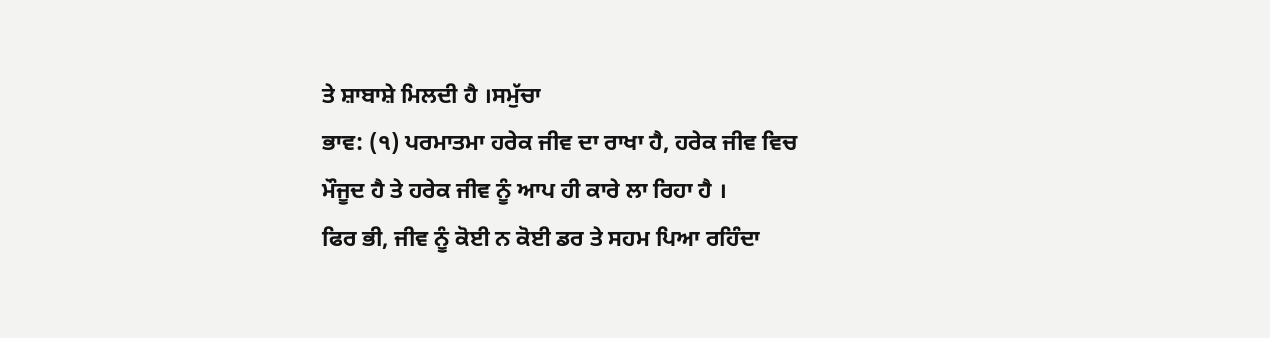ਤੇ ਸ਼ਾਬਾਸ਼ੇ ਮਿਲਦੀ ਹੈ ।ਸਮੁੱਚਾ
ਭਾਵ: (੧) ਪਰਮਾਤਮਾ ਹਰੇਕ ਜੀਵ ਦਾ ਰਾਖਾ ਹੈ, ਹਰੇਕ ਜੀਵ ਵਿਚ ਮੌਜੂਦ ਹੈ ਤੇ ਹਰੇਕ ਜੀਵ ਨੂੰ ਆਪ ਹੀ ਕਾਰੇ ਲਾ ਰਿਹਾ ਹੈ ।
ਫਿਰ ਭੀ, ਜੀਵ ਨੂੰ ਕੋਈ ਨ ਕੋਈ ਡਰ ਤੇ ਸਹਮ ਪਿਆ ਰਹਿੰਦਾ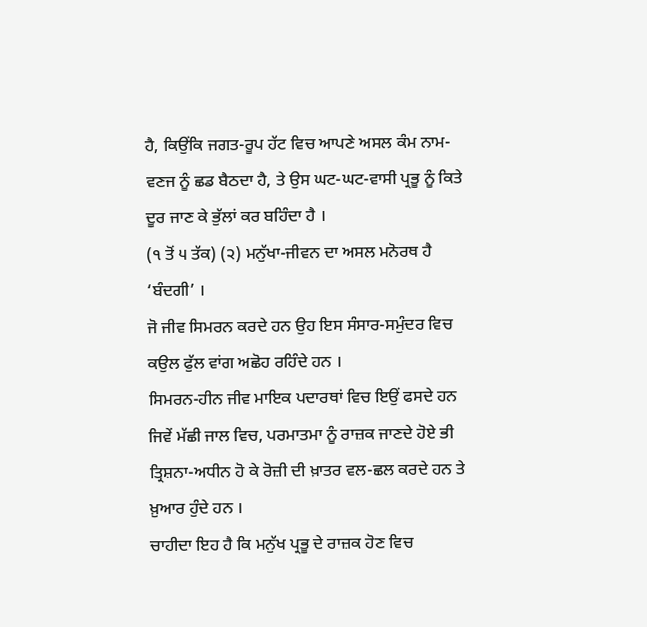ਹੈ, ਕਿਉਂਕਿ ਜਗਤ-ਰੂਪ ਹੱਟ ਵਿਚ ਆਪਣੇ ਅਸਲ ਕੰਮ ਨਾਮ-ਵਣਜ ਨੂੰ ਛਡ ਬੈਠਦਾ ਹੈ, ਤੇ ਉਸ ਘਟ-ਘਟ-ਵਾਸੀ ਪ੍ਰਭੂ ਨੂੰ ਕਿਤੇ ਦੂਰ ਜਾਣ ਕੇ ਭੁੱਲਾਂ ਕਰ ਬਹਿੰਦਾ ਹੈ ।
(੧ ਤੋਂ ੫ ਤੱਕ) (੨) ਮਨੁੱਖਾ-ਜੀਵਨ ਦਾ ਅਸਲ ਮਨੋਰਥ ਹੈ ‘ਬੰਦਗੀ’ ।
ਜੋ ਜੀਵ ਸਿਮਰਨ ਕਰਦੇ ਹਨ ਉਹ ਇਸ ਸੰਸਾਰ-ਸਮੁੰਦਰ ਵਿਚ ਕਉਲ ਫੁੱਲ ਵਾਂਗ ਅਛੋਹ ਰਹਿੰਦੇ ਹਨ ।
ਸਿਮਰਨ-ਹੀਨ ਜੀਵ ਮਾਇਕ ਪਦਾਰਥਾਂ ਵਿਚ ਇਉਂ ਫਸਦੇ ਹਨ ਜਿਵੇਂ ਮੱਛੀ ਜਾਲ ਵਿਚ, ਪਰਮਾਤਮਾ ਨੂੰ ਰਾਜ਼ਕ ਜਾਣਦੇ ਹੋਏ ਭੀ ਤ੍ਰਿਸ਼ਨਾ-ਅਧੀਨ ਹੋ ਕੇ ਰੋਜ਼ੀ ਦੀ ਖ਼ਾਤਰ ਵਲ-ਛਲ ਕਰਦੇ ਹਨ ਤੇ ਖ਼ੁਆਰ ਹੁੰਦੇ ਹਨ ।
ਚਾਹੀਦਾ ਇਹ ਹੈ ਕਿ ਮਨੁੱਖ ਪ੍ਰਭੂ ਦੇ ਰਾਜ਼ਕ ਹੋਣ ਵਿਚ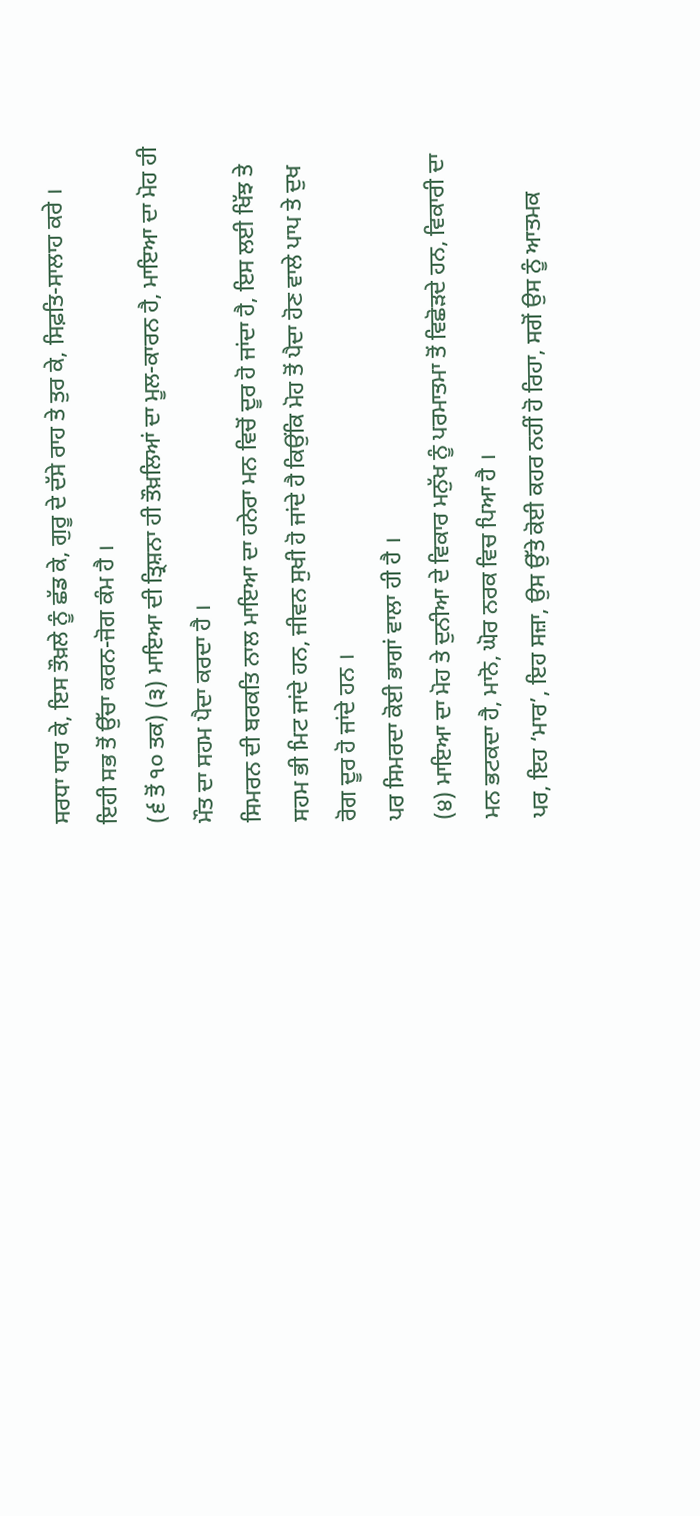ਸਰਧਾ ਧਾਰ ਕੇ, ਇਸ ਤੌਖ਼ਲੇ ਨੂੰ ਛੱਡ ਕੇ, ਗੁਰੂ ਦੇ ਦੱਸੇ ਰਾਹ ਤੇ ਤੁਰ ਕੇ, ਸਿਫ਼ਤਿ-ਸਾਲਾਹ ਕਰੇ ।
ਇਹੀ ਸਭ ਤੋਂ ਉੱਚਾ ਕਰਨ-ਜੋਗ ਕੰਮ ਹੈ ।
(੬ ਤੋਂ ੧੦ ਤਕ) (੩) ਮਾਇਆ ਦੀ ਤ੍ਰਿਸ਼ਨਾ ਹੀ ਤੌਖ਼ਲਿਆਂ ਦਾ ਮੂਲ-ਕਾਰਨ ਹੈ, ਮਾਇਆ ਦਾ ਮੋਹ ਹੀ ਮੌਤ ਦਾ ਸਹਮ ਪੈਦਾ ਕਰਦਾ ਹੈ ।
ਸਿਮਰਨ ਦੀ ਬਰਕਤਿ ਨਾਲ ਮਾਇਆ ਦਾ ਹਨੇਰਾ ਮਨ ਵਿਚੋਂ ਦੂਰ ਹੋ ਜਾਂਦਾ ਹੈ, ਇਸ ਲਈ ਖਿੱਝ ਤੇ ਸਹਮ ਭੀ ਮਿਟ ਜਾਂਦੇ ਹਨ, ਜੀਵਨ ਸੁਖੀ ਹੋ ਜਾਂਦੇ ਹੈ ਕਿਉਂਕਿ ਮੋਹ ਤੋਂ ਪੈਦਾ ਹੋਣ ਵਾਲੇ ਪਾਪ ਤੇ ਦੁਖ ਰੋਗ ਦੂਰ ਹੋ ਜਾਂਦੇ ਹਨ ।
ਪਰ ਸਿਮਰਦਾ ਕੋਈ ਭਾਗਾਂ ਵਾਲਾ ਹੀ ਹੈ ।
(੪) ਮਾਇਆ ਦਾ ਮੋਹ ਤੇ ਦੁਨੀਆ ਦੇ ਵਿਕਾਰ ਮਨੁੱਖ ਨੂੰ ਪਰਮਾਤਮਾ ਤੋਂ ਵਿਛੋੜਦੇ ਹਨ, ਵਿਕਾਰੀ ਦਾ ਮਨ ਭਟਕਦਾ ਹੈ, ਮਾਨੋ, ਘੋਰ ਨਰਕ ਵਿਚ ਪਿਆ ਹੈ ।
ਪਰ, ਇਹ ‘ਮਾਰ’, ਇਹ ਸਜ਼ਾ, ਉਸ ਉੱਤੇ ਕੋਈ ਕਹਰ ਨਹੀਂ ਹੋ ਰਿਹਾ, ਸਗੋਂ ਉਸ ਨੂੰ ਆਤਮਕ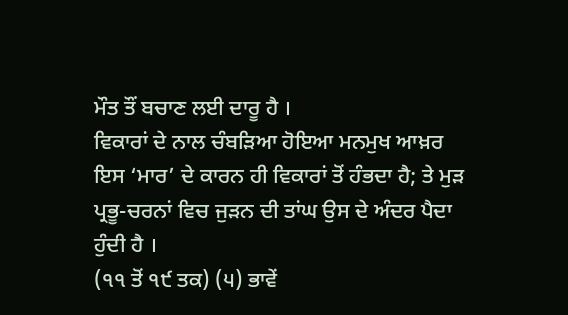ਮੌਤ ਤੌਂ ਬਚਾਣ ਲਈ ਦਾਰੂ ਹੈ ।
ਵਿਕਾਰਾਂ ਦੇ ਨਾਲ ਚੰਬੜਿਆ ਹੋਇਆ ਮਨਮੁਖ ਆਖ਼ਰ ਇਸ ‘ਮਾਰ’ ਦੇ ਕਾਰਨ ਹੀ ਵਿਕਾਰਾਂ ਤੋਂ ਹੰਭਦਾ ਹੈ; ਤੇ ਮੁੜ ਪ੍ਰਭੂ-ਚਰਨਾਂ ਵਿਚ ਜੁੜਨ ਦੀ ਤਾਂਘ ਉਸ ਦੇ ਅੰਦਰ ਪੈਦਾ ਹੁੰਦੀ ਹੈ ।
(੧੧ ਤੋਂ ੧੯ ਤਕ) (੫) ਭਾਵੇਂ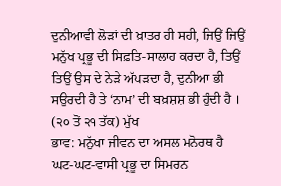ਦੁਨੀਆਵੀ ਲੋੜਾਂ ਦੀ ਖ਼ਾਤਰ ਹੀ ਸਹੀ, ਜਿਉਂ ਜਿਉਂ ਮਨੁੱਖ ਪ੍ਰਭੂ ਦੀ ਸਿਫ਼ਤਿ-ਸਾਲਾਹ ਕਰਦਾ ਹੈ, ਤਿਉਂ ਤਿਉਂ ਉਸ ਦੇ ਨੇੜੇ ਅੱਪੜਦਾ ਹੈ, ਦੁਨੀਆ ਭੀ ਸਉਰਦੀ ਹੈ ਤੇ ‘ਨਾਮ’ ਦੀ ਬਖ਼ਸ਼ਸ਼ ਭੀ ਹੁੰਦੀ ਹੈ ।
(੨੦ ਤੋਂ ੨੧ ਤੱਕ) ਮੁੱਖ
ਭਾਵ: ਮਨੁੱਖਾ ਜੀਵਨ ਦਾ ਅਸਲ ਮਨੋਰਥ ਹੈ ਘਟ-ਘਟ-ਵਾਸੀ ਪ੍ਰਭੂ ਦਾ ਸਿਮਰਨ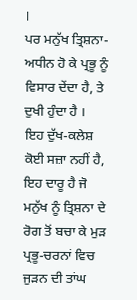।
ਪਰ ਮਨੁੱਖ ਤ੍ਰਿਸ਼ਨਾ-ਅਧੀਨ ਹੋ ਕੇ ਪ੍ਰਭੂ ਨੂੰ ਵਿਸਾਰ ਦੇਂਦਾ ਹੈ, ਤੇ ਦੁਖੀ ਹੁੰਦਾ ਹੈ ।
ਇਹ ਦੁੱਖ-ਕਲੇਸ਼ ਕੋਈ ਸਜ਼ਾ ਨਹੀਂ ਹੈ, ਇਹ ਦਾਰੂ ਹੈ ਜੋ ਮਨੁੱਖ ਨੂੰ ਤ੍ਰਿਸ਼ਨਾ ਦੇ ਰੋਗ ਤੋਂ ਬਚਾ ਕੇ ਮੁੜ ਪ੍ਰਭੂ-ਚਰਨਾਂ ਵਿਚ ਜੁੜਨ ਦੀ ਤਾਂਘ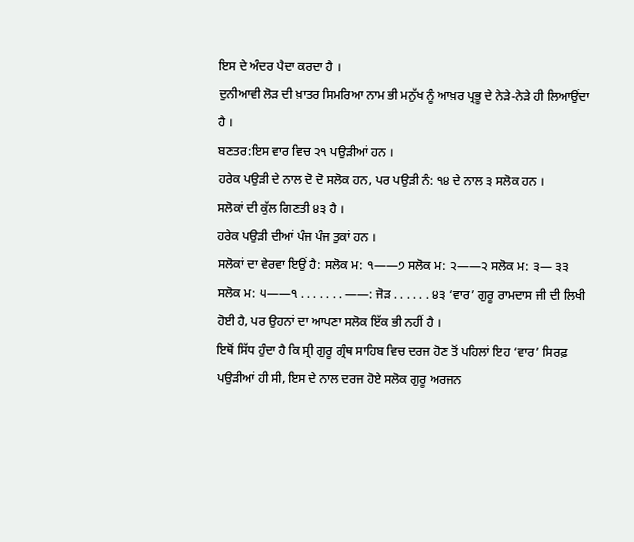ਇਸ ਦੇ ਅੰਦਰ ਪੈਦਾ ਕਰਦਾ ਹੈ ।
ਦੁਨੀਆਵੀ ਲੋੜ ਦੀ ਖ਼ਾਤਰ ਸਿਮਰਿਆ ਨਾਮ ਭੀ ਮਨੁੱਖ ਨੂੰ ਆਖ਼ਰ ਪ੍ਰਭੂ ਦੇ ਨੇੜੇ-ਨੇੜੇ ਹੀ ਲਿਆਉਂਦਾ ਹੈ ।
ਬਣਤਰ:ਇਸ ਵਾਰ ਵਿਚ ੨੧ ਪਉੜੀਆਂ ਹਨ ।
ਹਰੇਕ ਪਉੜੀ ਦੇ ਨਾਲ ਦੋ ਦੋ ਸਲੋਕ ਹਨ, ਪਰ ਪਉੜੀ ਨੰ: ੧੪ ਦੇ ਨਾਲ ੩ ਸਲੋਕ ਹਨ ।
ਸਲੋਕਾਂ ਦੀ ਕੁੱਲ ਗਿਣਤੀ ੪੩ ਹੈ ।
ਹਰੇਕ ਪਉੜੀ ਦੀਆਂ ਪੰਜ ਪੰਜ ਤੁਕਾਂ ਹਨ ।
ਸਲੋਕਾਂ ਦਾ ਵੇਰਵਾ ਇਉਂ ਹੈ: ਸਲੋਕ ਮ: ੧——੭ ਸਲੋਕ ਮ: ੨——੨ ਸਲੋਕ ਮ: ੩— ੩੩ ਸਲੋਕ ਮ: ੫——੧ . . . . . . . ——: ਜੋੜ . . . . . . ੪੩ ‘ਵਾਰ’ ਗੁਰੂ ਰਾਮਦਾਸ ਜੀ ਦੀ ਲਿਖੀ ਹੋਈ ਹੈ, ਪਰ ਉਹਨਾਂ ਦਾ ਆਪਣਾ ਸਲੋਕ ਇੱਕ ਭੀ ਨਹੀਂ ਹੈ ।
ਇਥੋਂ ਸਿੱਧ ਹੁੰਦਾ ਹੈ ਕਿ ਸ੍ਰੀ ਗੁਰੂ ਗ੍ਰੰਥ ਸਾਹਿਬ ਵਿਚ ਦਰਜ ਹੋਣ ਤੋਂ ਪਹਿਲਾਂ ਇਹ ‘ਵਾਰ’ ਸਿਰਫ਼ ਪਉੜੀਆਂ ਹੀ ਸੀ, ਇਸ ਦੇ ਨਾਲ ਦਰਜ ਹੋਏ ਸਲੋਕ ਗੁਰੂ ਅਰਜਨ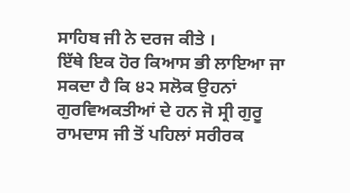ਸਾਹਿਬ ਜੀ ਨੇ ਦਰਜ ਕੀਤੇ ।
ਇੱਥੇ ਇਕ ਹੋਰ ਕਿਆਸ ਭੀ ਲਾਇਆ ਜਾ ਸਕਦਾ ਹੈ ਕਿ ੪੨ ਸਲੋਕ ਉਹਨਾਂ ਗੁਰਵਿਅਕਤੀਆਂ ਦੇ ਹਨ ਜੋ ਸ੍ਰੀ ਗੁਰੂ ਰਾਮਦਾਸ ਜੀ ਤੋਂ ਪਹਿਲਾਂ ਸਰੀਰਕ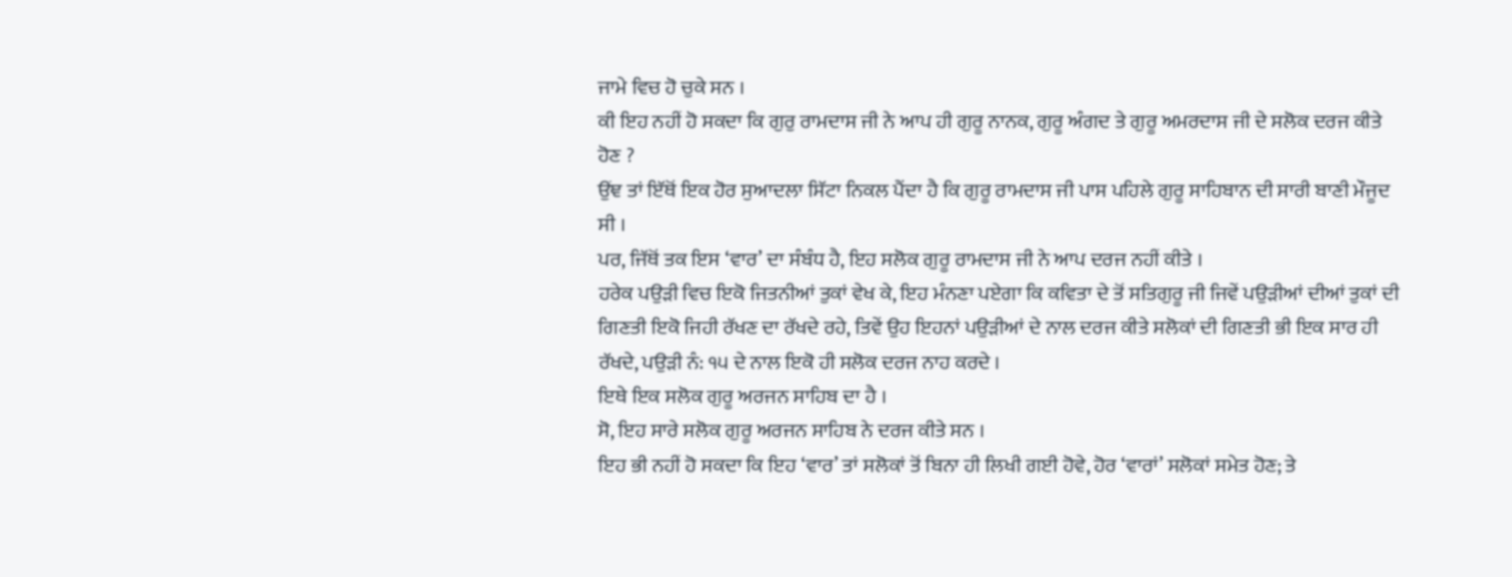ਜਾਮੇ ਵਿਚ ਹੋ ਚੁਕੇ ਸਨ ।
ਕੀ ਇਹ ਨਹੀਂ ਹੋ ਸਕਦਾ ਕਿ ਗੁਰੁ ਰਾਮਦਾਸ ਜੀ ਨੇ ਆਪ ਹੀ ਗੁਰੂ ਨਾਨਕ, ਗੁਰੂ ਅੰਗਦ ਤੇ ਗੁਰੂ ਅਮਰਦਾਸ ਜੀ ਦੇ ਸਲੋਕ ਦਰਜ ਕੀਤੇ ਹੋਣ ?
ਉਂਞ ਤਾਂ ਇੱਥੋਂ ਇਕ ਹੋਰ ਸੁਆਦਲਾ ਸਿੱਟਾ ਨਿਕਲ ਪੈਂਦਾ ਹੈ ਕਿ ਗੁਰੂ ਰਾਮਦਾਸ ਜੀ ਪਾਸ ਪਹਿਲੇ ਗੁਰੂ ਸਾਹਿਬਾਨ ਦੀ ਸਾਰੀ ਬਾਣੀ ਮੌਜੂਦ ਸੀ ।
ਪਰ, ਜਿੱਥੋਂ ਤਕ ਇਸ ‘ਵਾਰ’ ਦਾ ਸੰਬੰਧ ਹੈ, ਇਹ ਸਲੋਕ ਗੁਰੂ ਰਾਮਦਾਸ ਜੀ ਨੇ ਆਪ ਦਰਜ ਨਹੀਂ ਕੀਤੇ ।
ਹਰੇਕ ਪਉੜੀ ਵਿਚ ਇਕੋ ਜਿਤਨੀਆਂ ਤੁਕਾਂ ਵੇਖ ਕੇ, ਇਹ ਮੰਨਣਾ ਪਏਗਾ ਕਿ ਕਵਿਤਾ ਦੇ ਤੋਂ ਸਤਿਗੁਰੂ ਜੀ ਜਿਵੇਂ ਪਉੜੀਆਂ ਦੀਆਂ ਤੁਕਾਂ ਦੀ ਗਿਣਤੀ ਇਕੋ ਜਿਹੀ ਰੱਖਣ ਦਾ ਰੱਖਦੇ ਰਹੇ, ਤਿਵੇਂ ਉਹ ਇਹਨਾਂ ਪਉੜੀਆਂ ਦੇ ਨਾਲ ਦਰਜ ਕੀਤੇ ਸਲੋਕਾਂ ਦੀ ਗਿਣਤੀ ਭੀ ਇਕ ਸਾਰ ਹੀ ਰੱਖਦੇ, ਪਉੜੀ ਨੰ: ੧੫ ਦੇ ਨਾਲ ਇਕੋ ਹੀ ਸਲੋਕ ਦਰਜ ਨਾਹ ਕਰਦੇ ।
ਇਥੇ ਇਕ ਸਲੋਕ ਗੁਰੂ ਅਰਜਨ ਸਾਹਿਬ ਦਾ ਹੈ ।
ਸੋ, ਇਹ ਸਾਰੇ ਸਲੋਕ ਗੁਰੂ ਅਰਜਨ ਸਾਹਿਬ ਨੇ ਦਰਜ ਕੀਤੇ ਸਨ ।
ਇਹ ਭੀ ਨਹੀਂ ਹੋ ਸਕਦਾ ਕਿ ਇਹ ‘ਵਾਰ’ ਤਾਂ ਸਲੋਕਾਂ ਤੋਂ ਬਿਨਾ ਹੀ ਲਿਖੀ ਗਈ ਹੋਵੇ, ਹੋਰ ‘ਵਾਰਾਂ’ ਸਲੋਕਾਂ ਸਮੇਤ ਹੋਣ; ਤੇ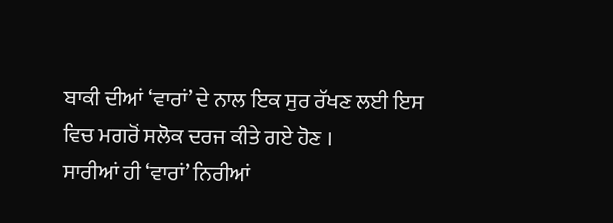ਬਾਕੀ ਦੀਆਂ ‘ਵਾਰਾਂ’ ਦੇ ਨਾਲ ਇਕ ਸੁਰ ਰੱਖਣ ਲਈ ਇਸ ਵਿਚ ਮਗਰੋਂ ਸਲੋਕ ਦਰਜ ਕੀਤੇ ਗਏ ਹੋਣ ।
ਸਾਰੀਆਂ ਹੀ ‘ਵਾਰਾਂ’ ਨਿਰੀਆਂ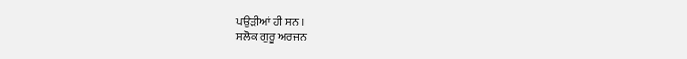ਪਉੜੀਆਂ ਹੀ ਸਨ ।
ਸਲੋਕ ਗੁਰੂ ਅਰਜਨ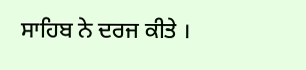ਸਾਹਿਬ ਨੇ ਦਰਜ ਕੀਤੇ ।